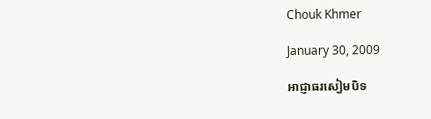Chouk Khmer

January 30, 2009

អាជ្ញាធរសៀមបិទ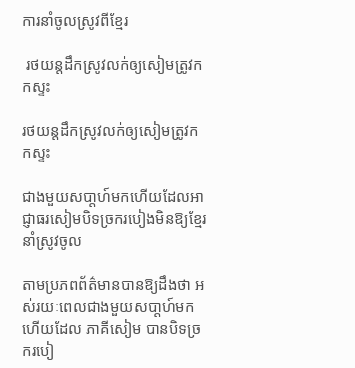ការនាំចូលស្រូវពីខ្មែរ

 រថយន្តដឹកស្រូវលក់ឲ្យសៀមត្រូវកកស្ទះ

រថយន្តដឹកស្រូវលក់ឲ្យសៀមត្រូវកកស្ទះ

ជាងមួយសបា្ដហ៍មកហើយដែលអាជ្ញាធរសៀមបិទច្រករបៀងមិនឱ្យខ្មែរនាំស្រូវចូល

តាមប្រភពព័ត៌មានបានឱ្យដឹងថា អស់រយៈពេលជាងមួយសបា្ដហ៍មកហើយដែល ភាគីសៀម បានបិទច្រករបៀ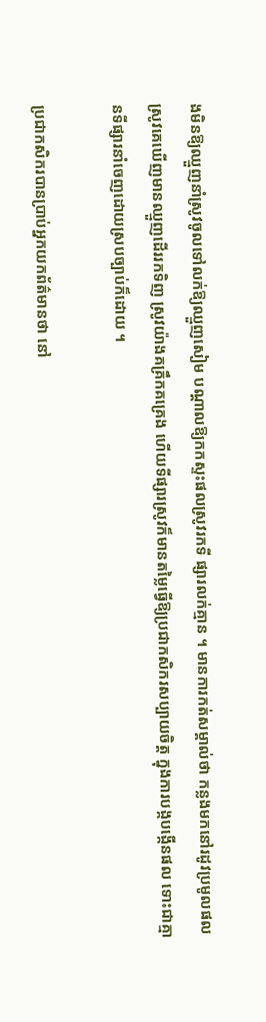ងមិនឱ្យឈ្មួញនាំស្រូវចូលទៅលក់ឱ្យឈ្មួញសៀម បណ្ដាលឱ្យកកស្ទះផលស្រូវរកទី ផ្សារលក់គ្មាន ។ មានការកត់សម្គាល់ថា កន្លងមកនៅរដូវប្រមូលផលស្រូវគេឃើញមានឈ្មួញដើររកទិញ ស្រូវយ៉ាងគគ្រឹកគគ្រេង ហើយទីផ្សារស្រូវក៏មានតម្លៃធ្វើឱ្យប្រជាកសិករសប្បាយចិត្ដ ក្នុងការបង្កបង្កើនផល ទោះជាគ្មានទីផ្សារនាំចេញដោយស្របច្បាប់ក៏ដោយ ។

ប្រជាកសិករបានប្រាប់អ្នកយកព័ត៌មានថា នៅ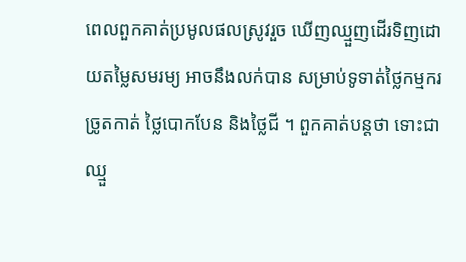ពេលពួកគាត់ប្រមូលផលស្រូវរួច ឃើញឈ្មួញដើរទិញដោយតម្លៃសមរម្យ អាចនឹងលក់បាន សម្រាប់ទូទាត់ថ្លៃកម្មករច្រូតកាត់ ថ្លៃបោកបែន និងថ្លៃជី ។ ពួកគាត់បន្ដថា ទោះជាឈ្មួ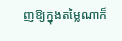ញឱ្យក្នុងតម្លៃណាក៏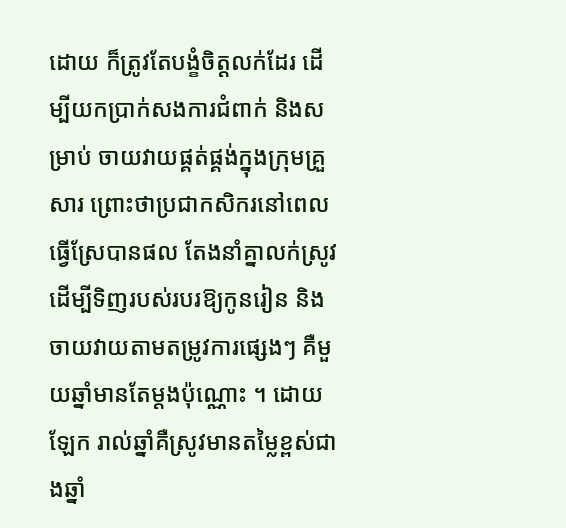ដោយ ក៏ត្រូវតែបង្ខំចិត្ដលក់ដែរ ដើម្បីយកប្រាក់សងការជំពាក់ និងសម្រាប់ ចាយវាយផ្គត់ផ្គង់ក្នុងក្រុមគ្រួសារ ព្រោះថាប្រជាកសិករនៅពេលធ្វើស្រែបានផល តែងនាំគ្នាលក់ស្រូវដើម្បីទិញរបស់របរឱ្យកូនរៀន និងចាយវាយតាមតម្រូវការផ្សេងៗ គឺមួយឆ្នាំមានតែម្ដងប៉ុណ្ណោះ ។ ដោយឡែក រាល់ឆ្នាំគឺស្រូវមានតម្លៃខ្ពស់ជាងឆ្នាំ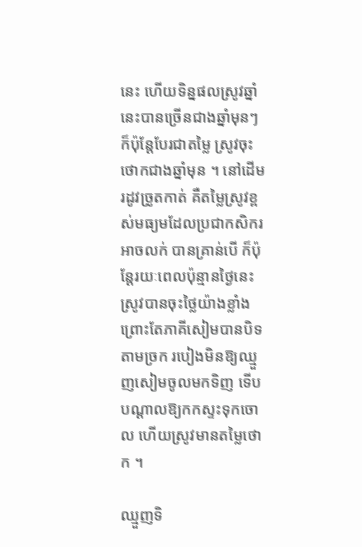នេះ ហើយទិន្នផលស្រូវឆ្នាំនេះបានច្រើនជាងឆ្នាំមុនៗ ក៏ប៉ុន្ដែបែរជាតម្លៃ ស្រូវចុះថោកជាងឆ្នាំមុន ។ នៅដើមរដូវច្រូតកាត់ គឺតម្លៃស្រូវខ្ពស់មធ្យមដែលប្រជាកសិករអាចលក់ បានគ្រាន់បើ ក៏ប៉ុន្ដែរយៈពេលប៉ុន្មានថ្ងៃនេះ ស្រូវបានចុះថ្លៃយ៉ាងខ្លាំង ព្រោះតែភាគីសៀមបានបិទតាមច្រក របៀងមិនឱ្យឈ្មួញសៀមចូលមកទិញ ទើបបណ្ដាលឱ្យកកស្ទះទុកចោល ហើយស្រូវមានតម្លៃថោក ។

ឈ្មួញទិ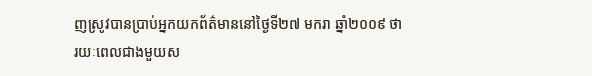ញស្រូវបានប្រាប់អ្នកយកព័ត៌មាននៅថ្ងៃទី២៧ មករា ឆ្នាំ២០០៩ ថា រយៈពេលជាងមួយស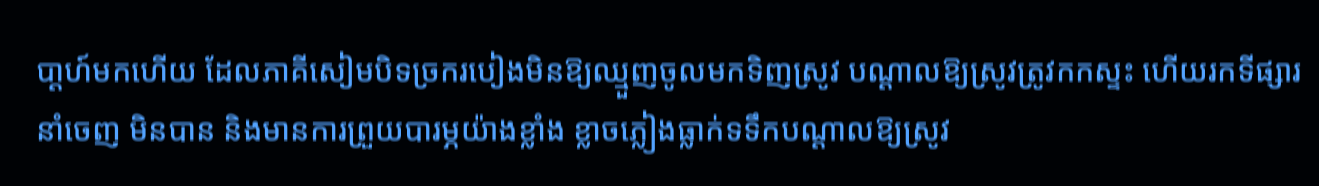បា្ដហ៍មកហើយ ដែលភាគីសៀមបិទច្រករបៀងមិនឱ្យឈ្មួញចូលមកទិញស្រូវ បណ្ដាលឱ្យស្រូវត្រូវកកស្ទះ ហើយរកទីផ្សារនាំចេញ មិនបាន និងមានការព្រួយបារម្ភយ៉ាងខ្លាំង ខ្លាចភ្លៀងធ្លាក់ទទឹកបណ្ដាលឱ្យស្រូវ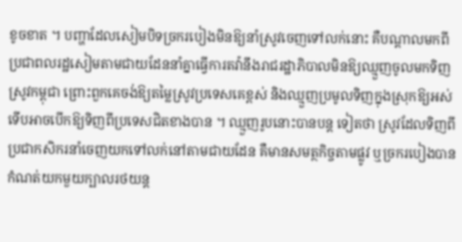ខូចខាត ។ បញ្ហាដែលសៀមបិទច្រករបៀងមិនឱ្យនាំស្រូវចេញទៅលក់នោះ គឺបណ្ដាលមកពីប្រជាពលរដ្ឋសៀមតាមជាយដែននាំគ្នាធ្វើការតវ៉ានឹងរាជរដ្ឋាភិបាលមិនឱ្យឈ្មួញចូលមកទិញស្រូវកម្ពុជា ព្រោះពួកគេចង់ឱ្យតម្លៃស្រូវប្រទេសគេខ្ពស់ និងឈ្មួញប្រមូលទិញក្នុងស្រុកឱ្យអស់ទើបអាចបើកឱ្យទិញពីប្រទេសជិតខាងបាន ។ ឈ្មួញរូបនោះបានបន្ដ ទៀតថា ស្រូវដែលទិញពីប្រជាកសិករនាំចេញយកទៅលក់នៅតាមជាយដែន គឺមានសមត្ថកិច្ចតាមផ្លូវ ឬច្រករបៀងបានកំណត់យកមួយក្បាលរថយន្ដ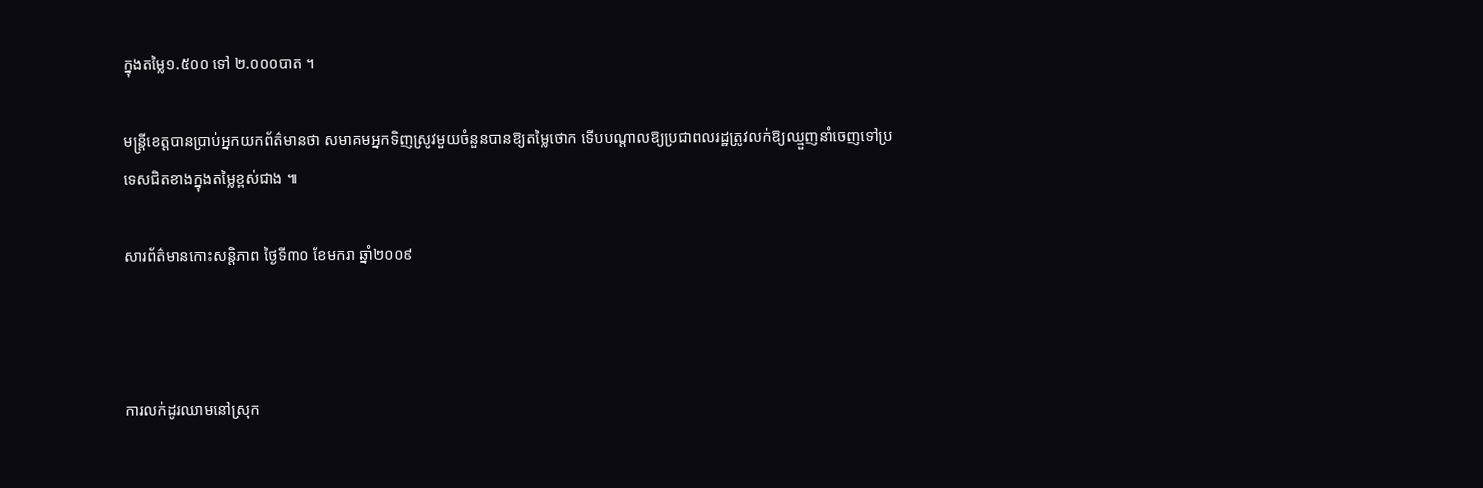ក្នុងតម្លៃ១.៥០០ ទៅ ២.០០០បាត ។

មន្ដ្រីខេត្ដបានប្រាប់អ្នកយកព័ត៌មានថា សមាគមអ្នកទិញស្រូវមួយចំនួនបានឱ្យតម្លៃថោក ទើបបណ្ដាលឱ្យប្រជាពលរដ្ឋត្រូវលក់ឱ្យឈ្មួញនាំចេញទៅប្រទេសជិតខាងក្នុងតម្លៃខ្ពស់ជាង ៕

សារព័ត៌មានកោះសន្តិភាព ថ្ងៃទី៣០ ខែមករា ឆ្នាំ២០០៩



ការលក់ដូរឈាមនៅស្រុក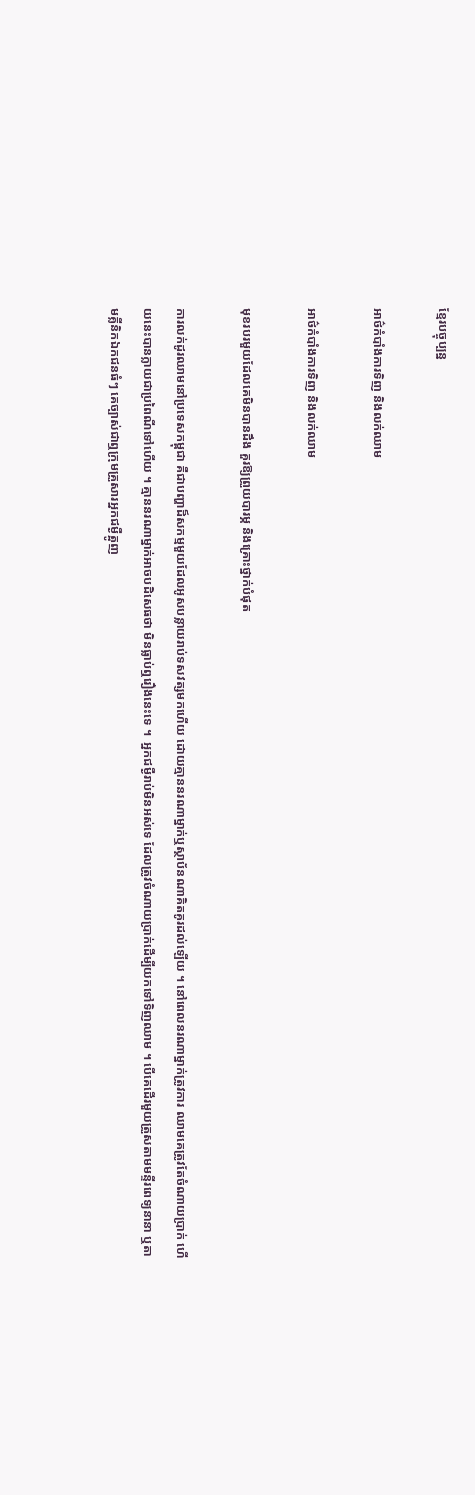ខ្មែរបច្ចុប្បន្ន

អាថ៌កំបាំងការទិញ និងលក់ឈាម

អាថ៌កំបាំងការទិញ និងលក់ឈាម

មុខរបរមួយដែលគេមិនបានដឹង គួរឱ្យព្រួយបារម្ភ និងគ្រោះថ្នាក់បំផុត

ការលក់ដូរឈាមនៅប្រទេសកម្ពុជា គឺជាបញ្ហាដ៏សកម្មមួយដែលអូសបន្លាយរាប់ទសវត្សមកហើយ ដោយគ្មាននរណាម្នាក់ឬស្ថាប័នណាគិតគូរដល់ឡើយ ។ នៅពេលនរណាម្នាក់ត្រូវការ ឈាមគេត្រូវតែចំណាយប្រាក់ ហើយនេះបានក្លាយជាប្រពៃណីទៅហើយ ។ គ្មាននរណាម្នាក់អាចបដិសេធថា មិនធ្លាប់ឮរឿងនេះទេ ។  អ្នកជម្ងឺរាប់មិនអស់ទេ ដែលត្រូវចំណាយប្រាក់ដើម្បីយកទៅទិញឈាម ។ បើគេដើរមួយត្រួសតាមមន្ទីរពេទ្យនានា ឬតាមគ្លីនិកឯកជនធំៗ គេច្បាស់ជាឮក្រុមគ្រួសារអ្នកជម្ងឺត្អូញ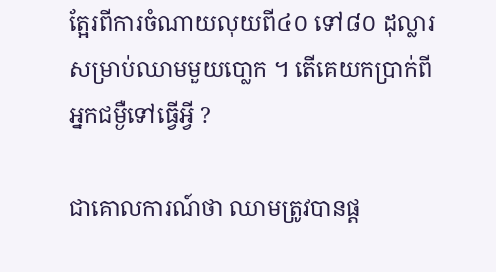ត្អែរពីការចំណាយលុយពី៤០ ទៅ៨០ ដុល្លារ សម្រាប់ឈាមមួយបោ្លក ។ តើគេយកប្រាក់ពីអ្នកជម្ងឺទៅធ្វើអ្វី ?

ជាគោលការណ៍ថា ឈាមត្រូវបានផ្ដ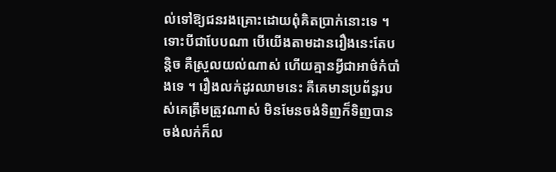ល់ទៅឱ្យជនរងគ្រោះដោយពុំគិតប្រាក់នោះទេ ។ ទោះបីជាបែបណា បើយើងតាមដានរឿងនេះតែបន្ដិច គឺស្រួលយល់ណាស់ ហើយគ្មានអ្វីជាអាថ៌កំបាំងទេ ។ រឿងលក់ដូរឈាមនេះ គឺគេមានប្រព័ន្ធរបស់គេត្រឹមត្រូវណាស់ មិនមែនចង់ទិញក៏ទិញបាន ចង់លក់ក៏ល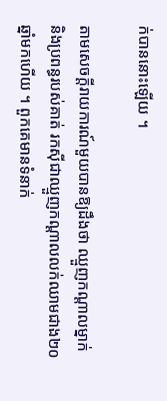ក់បាននោះឡើយ ។

តាមសេចក្ដីរាយការណ៍មួយបានឱ្យដឹងថា ឈ្មួញកណ្ដាលម្នាក់ និងប្រពន្ធរបស់គាត់ រកស៊ីជាឈ្មួញកណ្ដាលលក់ឈាមជាង២០ឆ្នាំមកហើយ ។ ពួកគេមានទំនាក់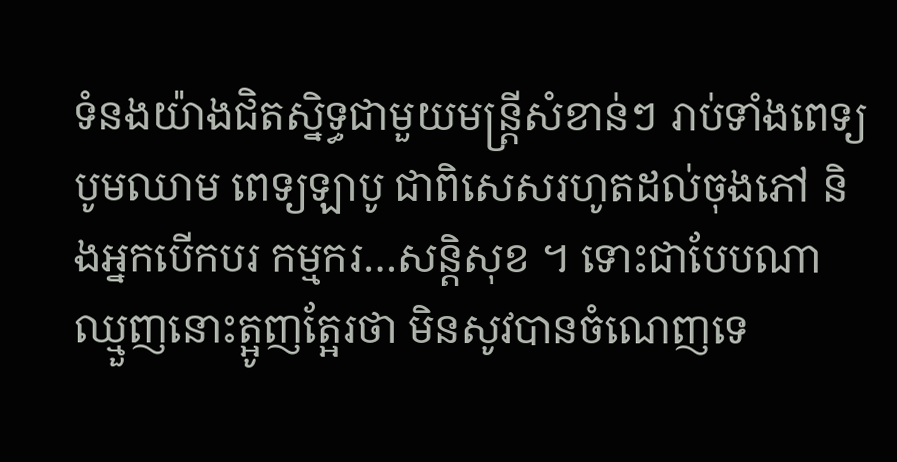ទំនងយ៉ាងជិតស្និទ្ធជាមួយមន្ដ្រីសំខាន់ៗ រាប់ទាំងពេទ្យបូមឈាម ពេទ្យឡាបូ ជាពិសេសរហូតដល់ចុងភៅ និងអ្នកបើកបរ កម្មករ…សន្ដិសុខ ។ ទោះជាបែបណា ឈ្មួញនោះត្អូញត្អែរថា មិនសូវបានចំណេញទេ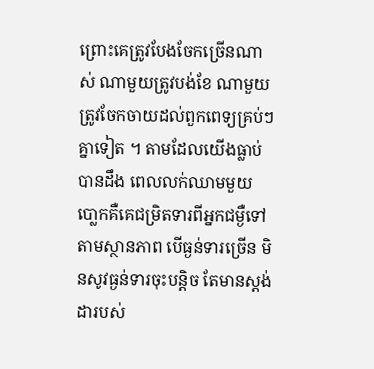ព្រោះគេត្រូវបែងចែកច្រើនណាស់ ណាមួយត្រូវបង់ខែ ណាមួយត្រូវចែកចាយដល់ពួកពេទ្យគ្រប់ៗគ្នាទៀត ។ តាមដែលយើងធ្លាប់បានដឹង ពេលលក់ឈាមមួយ បោ្លកគឺគេជម្រិតទារពីអ្នកជម្ងឺទៅតាមស្ថានភាព បើធ្ងន់ទារច្រើន មិនសូវធ្ងន់ទារចុះបន្ដិច តែមានស្ដង់ដារបស់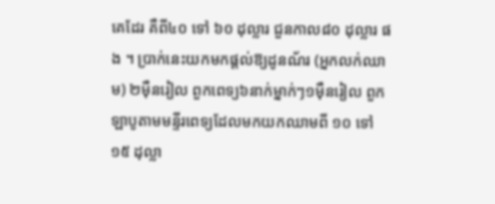គេដែរ គឺពី៤០ ទៅ ៦០ ដុល្លារ ជួនកាល៨០ ដុល្លារ ផង ។ ប្រាក់នេះយកមកផ្ដល់ឱ្យដូនណ័រ (អ្នកលក់ឈាម) ២ម៉ឺនរៀល ពួកពេទ្យ៦នាក់ម្នាក់ៗ១ម៉ឺនរៀល ពួកឡាបូតាមមន្ទីរពេទ្យដែលមកយកឈាមពី ១០ ទៅ ១៥ ដុល្លា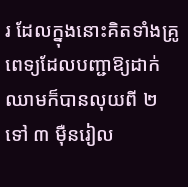រ ដែលក្នុងនោះគិតទាំងគ្រូពេទ្យដែលបញ្ជាឱ្យដាក់ឈាមក៏បានលុយពី ២ ទៅ ៣ ម៉ឺនរៀល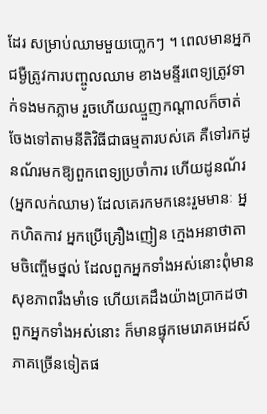ដែរ សម្រាប់ឈាមមួយបោ្លកៗ ។ ពេលមានអ្នកជម្ងឺត្រូវការបញ្ចូលឈាម ខាងមន្ទីរពេទ្យត្រូវទាក់ទងមកភ្លាម រួចហើយឈ្មួញកណ្ដាលក៏ចាត់ចែងទៅតាមនីតិវិធីជាធម្មតារបស់គេ គឺទៅរកដូនណ័រមកឱ្យពួកពេទ្យប្រចាំការ ហើយដូនណ័រ (អ្នកលក់ឈាម) ដែលគេរកមកនេះរួមមានៈ អ្នកហិតកាវ អ្នកប្រើគ្រឿងញៀន ក្មេងអនាថាតាមចិញ្ចើមថ្នល់ ដែលពួកអ្នកទាំងអស់នោះពុំមានសុខភាពរឹងមាំទេ ហើយគេដឹងយ៉ាងប្រាកដថា ពួកអ្នកទាំងអស់នោះ ក៏មានផ្ទុកមេរោគអេដស៍ភាគច្រើនទៀតផ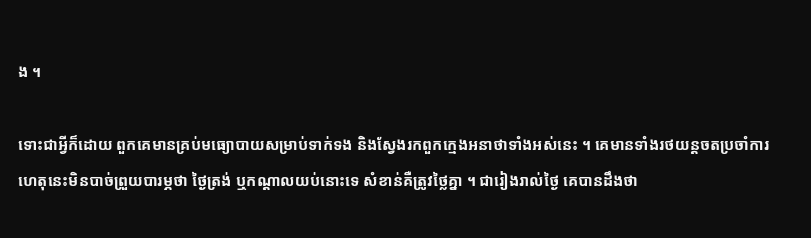ង ។

ទោះជាអ្វីក៏ដោយ ពួកគេមានគ្រប់មធ្យោបាយសម្រាប់ទាក់ទង និងស្វែងរកពួកក្មេងអនាថាទាំងអស់នេះ ។ គេមានទាំងរថយន្ដចតប្រចាំការ ហេតុនេះមិនបាច់ព្រួយបារម្ភថា ថ្ងៃត្រង់ ឬកណ្ដាលយប់នោះទេ សំខាន់គឺត្រូវថ្លៃគ្នា ។ ជារៀងរាល់ថ្ងៃ គេបានដឹងថា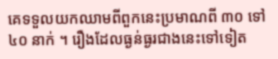គេទទួលយកឈាមពីពួកនេះប្រមាណពី ៣០ ទៅ ៤០ នាក់ ។ រឿងដែលធ្ងន់ធ្ងរជាងនេះទៅទៀត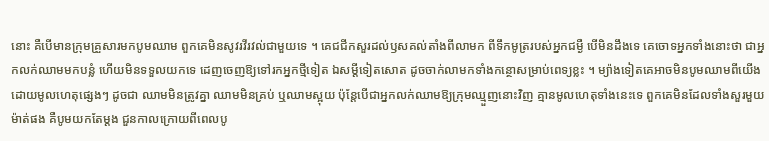នោះ គឺបើមានក្រុមគ្រួសារមកបូមឈាម ពួកគេមិនសូវរវីរវល់ជាមួយទេ ។ គេជជីកសួរដល់ឫសគល់តាំងពីលាមក ពីទឹកមូត្ររបស់អ្នកជម្ងឺ បើមិនដឹងទេ គេចោទអ្នកទាំងនោះថា ជាអ្នកលក់ឈាមមកបន្លំ ហើយមិនទទួលយកទេ ដេញចេញឱ្យទៅរកអ្នកថ្មីទៀត ឯសម្ដីទៀតសោត ដូចចាក់លាមកទាំងកន្ថោសម្រាប់ពេទ្យខ្លះ ។ ម្យ៉ាងទៀតគេអាចមិនបូមឈាមពីយើង ដោយមូលហេតុផ្សេងៗ ដូចជា ឈាមមិនត្រូវគ្នា ឈាមមិនគ្រប់ ឬឈាមស្អុយ ប៉ុន្ដែបើជាអ្នកលក់ឈាមឱ្យក្រុមឈ្មួញនោះវិញ គ្មានមូលហេតុទាំងនេះទេ ពួកគេមិនដែលទាំងសួរមួយម៉ាត់ផង គឺបូមយកតែម្ដង ជួនកាលក្រោយពីពេលបូ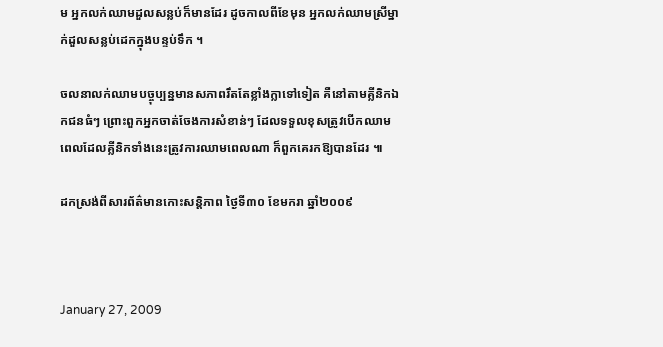ម អ្នកលក់ឈាមដួលសន្លប់ក៏មានដែរ ដូចកាលពីខែមុន អ្នកលក់ឈាមស្រីម្នាក់ដួលសន្លប់ដេកក្នុងបន្ទប់ទឹក ។

ចលនាលក់ឈាមបច្ចុប្បន្នមានសភាពរឹតតែខ្លាំងក្លាទៅទៀត គឺនៅតាមគ្លីនិកឯកជនធំៗ ព្រោះពួកអ្នកចាត់ចែងការសំខាន់ៗ ដែលទទួលខុសត្រូវបើកឈាម ពេលដែលគ្លីនិកទាំងនេះត្រូវការឈាមពេលណា ក៏ពួកគេរកឱ្យបានដែរ ៕

ដកស្រង់ពីសារព័ត៌មានកោះសន្តិភាព ថ្ងៃទី៣០ ខែមករា ឆ្នាំ២០០៩



January 27, 2009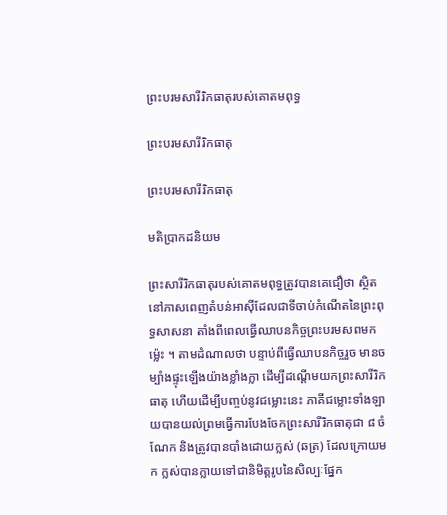ព្រះបរមសារីរិកធាតុរបស់គោតមពុទ្ធ

ព្រះបរមសារីរិកធាតុ

ព្រះបរមសារីរិកធាតុ

មតិប្រាកដនិយម

ព្រះសារីរិកធាតុរបស់គោតមពុទ្ធត្រូវបានគេជឿថា ស្ថិតនៅភាសពេញតំបន់អាស៊ីដែលជាទីចាប់កំណើតនៃព្រះពុទ្ធសាសនា តាំងពីពេលធ្វើឈាបនកិច្ចព្រះបរមសពមកម៉្លេះ ។ តាមដំណាលថា បន្ទាប់ពីធ្វើឈាបនកិច្ចរួច មានចម្បាំងផ្ទុះឡើងយ៉ាងខ្លាំងក្លា ដើម្បីដណ្ដើមយកព្រះសារីរិកធាតុ ហើយដើម្បីបញ្ចប់នូវជម្លោះនេះ ភាគីជម្លោះទាំងឡាយបានយល់ព្រមធ្វើការបែងចែកព្រះសារីរិកធាតុជា ៨ ចំណែក និងត្រូវបានបាំងដោយក្លស់ (ឆត្រ) ដែលក្រោយមក ក្លស់បានក្លាយទៅជានិមិត្តរូបនៃសិល្បៈផ្នែក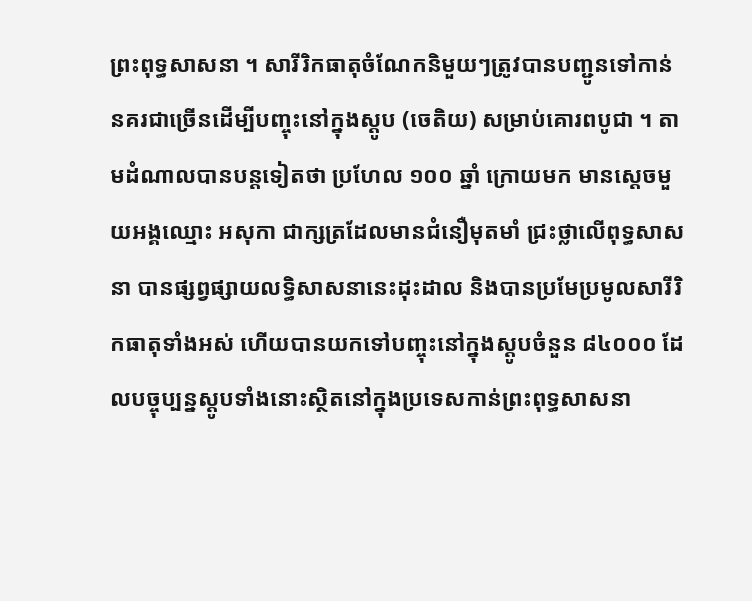ព្រះពុទ្ធសាសនា ។ សារីរិកធាតុចំណែកនិមួយៗត្រូវបានបញ្ជូនទៅកាន់នគរជាច្រើនដើម្បីបញ្ចុះនៅក្នុងស្ដូប (ចេតិយ) សម្រាប់គោរពបូជា ។ តាមដំណាលបានបន្តទៀតថា ប្រហែល ១០០ ឆ្នាំ ក្រោយមក មានស្ដេចមួយអង្គឈ្មោះ អសុកា ជាក្សត្រដែលមានជំនឿមុតមាំ ជ្រះថ្លាលើពុទ្ធសាសនា បានផ្សព្វផ្សាយលទ្ធិសាសនានេះដុះដាល និងបានប្រមែប្រមូលសារីរិកធាតុទាំងអស់ ហើយបានយកទៅបញ្ចុះនៅក្នុងស្ដូបចំនួន ៨៤០០០ ដែលបច្ចុប្បន្នស្ដូបទាំងនោះស្ថិតនៅក្នុងប្រទេសកាន់ព្រះពុទ្ធសាសនា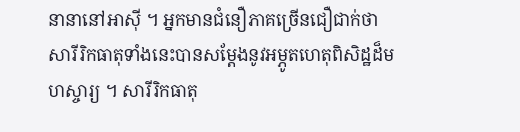នានានៅអាស៊ី ។ អ្នកមានជំនឿភាគច្រើនជឿជាក់ថា សារីរិកធាតុទាំងនេះបានសម្ដែងនូវអម្ភូតហេតុពិសិដ្ឋដ៏មហស្ចារ្យ ។ សារីរិកធាតុ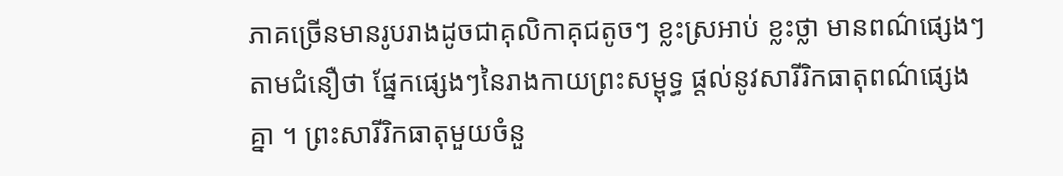ភាគច្រើនមានរូបរាងដូចជាគុលិកាគុជតូចៗ ខ្លះស្រអាប់ ខ្លះថ្លា មានពណ៌ផ្សេងៗ តាមជំនឿថា ផ្នែកផ្សេងៗនៃរាងកាយព្រះសម្ពុទ្ធ ផ្ដល់នូវសារីរិកធាតុពណ៌ផ្សេងគ្នា ។ ព្រះសារីរិកធាតុមួយចំនួ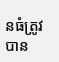នធំត្រូវបាន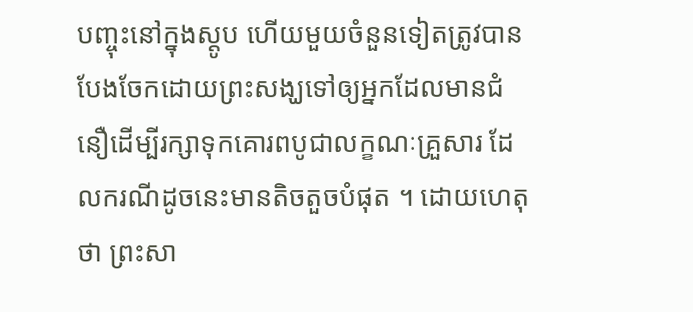បញ្ចុះនៅក្នុងស្ដូប ហើយមួយចំនួនទៀតត្រូវបានបែងចែកដោយព្រះសង្ឃទៅឲ្យអ្នកដែលមានជំនឿដើម្បីរក្សាទុកគោរពបូជាលក្ខណៈគ្រួសារ ដែលករណីដូចនេះមានតិចតួចបំផុត ។ ដោយហេតុថា ព្រះសា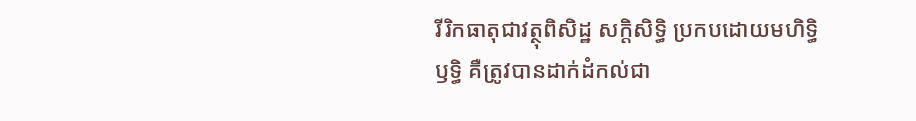រីរិកធាតុជាវត្ថុពិសិដ្ឋ សក្តិសិទ្ធិ ប្រកបដោយមហិទ្ធិឫទ្ធិ គឺត្រូវបានដាក់ដំកល់ជា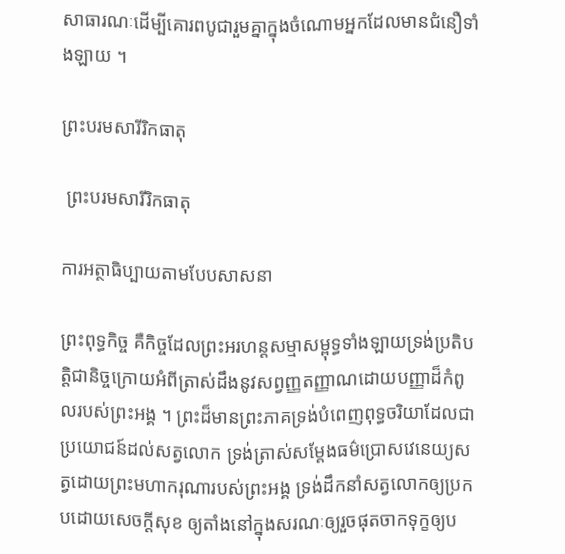សាធារណៈដើម្បីគោរពបូជារួមគ្នាក្នុងចំណោមអ្នកដែលមានជំនឿទាំងឡាយ ។

ព្រះបរមសារីរិកធាតុ

 ព្រះបរមសារីរិកធាតុ

ការអត្ថាធិប្បាយតាមបែបសាសនា

ព្រះពុទ្ធកិច្ច គឺកិច្ចដែលព្រះអរហន្តសម្មាសម្ពុទ្ធទាំងឡាយទ្រង់ប្រតិបត្តិជានិច្ចក្រោយអំពីត្រាស់ដឹងនូវសព្វញ្ញតញ្ញាណដោយបញ្ញាដ៏កំពូលរបស់ព្រះអង្គ ។ ព្រះដ៏មានព្រះភាគទ្រង់បំពេញពុទ្ធចរិយាដែលជាប្រយោជន៍ដល់សត្វលោក ទ្រង់ត្រាស់សម្ដែងធម៌ប្រោសវេនេយ្យសត្វដោយព្រះមហាករុណារបស់ព្រះអង្គ ទ្រង់ដឹកនាំសត្វលោកឲ្យប្រកបដោយសេចក្ដីសុខ ឲ្យតាំងនៅក្នុងសរណៈឲ្យរួចផុតចាកទុក្ខឲ្យប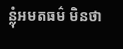ន្លុំអមតធម៌ មិនថា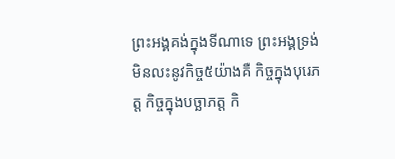ព្រះអង្គគង់ក្នុងទីណាទេ ព្រះអង្គទ្រង់មិនលះនូវកិច្ច៥យ៉ាងគឺ កិច្ចក្នុងបុរេភត្ត កិច្ចក្នុងបច្ឆាភត្ត កិ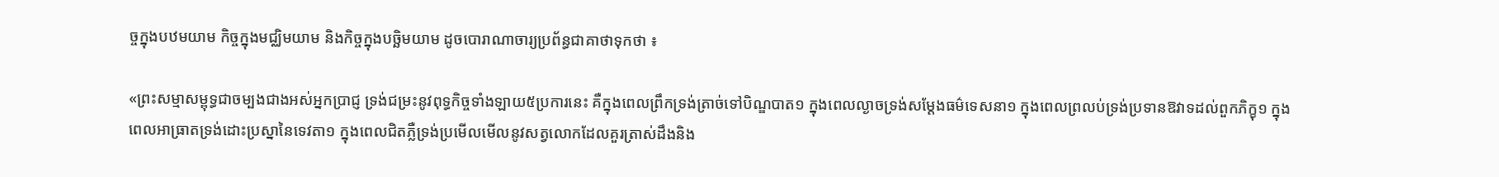ច្ចក្នុងបឋមយាម កិច្ចក្នុងមជ្ឈិមយាម និងកិច្ចក្នុងបច្ឆិមយាម ដូចបោរាណាចារ្យប្រព័ន្ធជាគាថាទុកថា ៖

«ព្រះសម្មាសម្ពុទ្ធជាចម្បងជាងអស់អ្នកប្រាជ្ញ ទ្រង់ជម្រះនូវពុទ្ធកិច្ចទាំងឡាយ៥ប្រការនេះ គឺក្នុងពេលព្រឹកទ្រង់ត្រាច់ទៅបិណ្ឌបាត១ ក្នុងពេលល្ងាចទ្រង់សម្ដែងធម៌ទេសនា១ ក្នុងពេលព្រលប់ទ្រង់ប្រទានឱវាទដល់ពួកភិក្ខុ១ ក្នុងពេលអាធ្រាតទ្រង់ដោះប្រស្នានៃទេវតា១ ក្នុងពេលជិតភ្លឺទ្រង់ប្រមើលមើលនូវសត្វលោកដែលគួរត្រាស់ដឹងនិង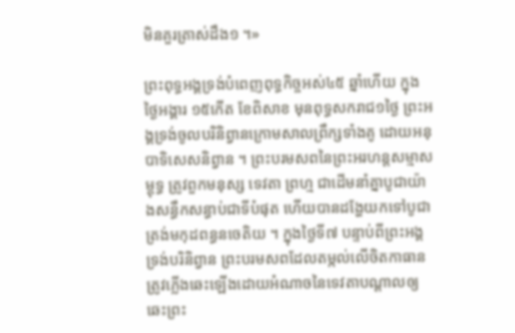មិនគួរត្រាស់ដឹង១ ។»

ព្រះពុទ្ធអង្គទ្រង់បំពេញពុទ្ធកិច្ចអស់៤៥ ឆ្នាំហើយ ក្នុងថ្ងៃអង្គារ ១៥កើត ខែពិសាខ មុនពុទ្ធសករាជ១ថ្ងៃ ព្រះអង្គទ្រង់ចូលបរិនិព្វានក្រោមសាលព្រឹក្សទាំងគូ ដោយអនុបាទិសេសនិព្វាន ។ ព្រះបរមសពនៃព្រះអរហន្តសម្មាសម្ពុទ្ធ ត្រូវពួកមនុស្ស ទេវតា ព្រហ្ម ជាដើមនាំគ្នាបូជាយ៉ាងសន្ធឹកសន្ធាប់ជាទីបំផុត ហើយបានដង្ហែយកទៅបូជាត្រង់មកុដពន្ធនចេតិយ ។ ក្នុងថ្ងៃទី៧ បន្ទាប់ពីព្រះអង្គទ្រង់បរិនិព្វាន ព្រះបរមសពដែលតម្កល់លើចិតកាធាន ត្រូវភ្លើងឆេះឡើងដោយអំណាចនៃទេវតាបណ្ដាលឲ្យឆេះព្រះ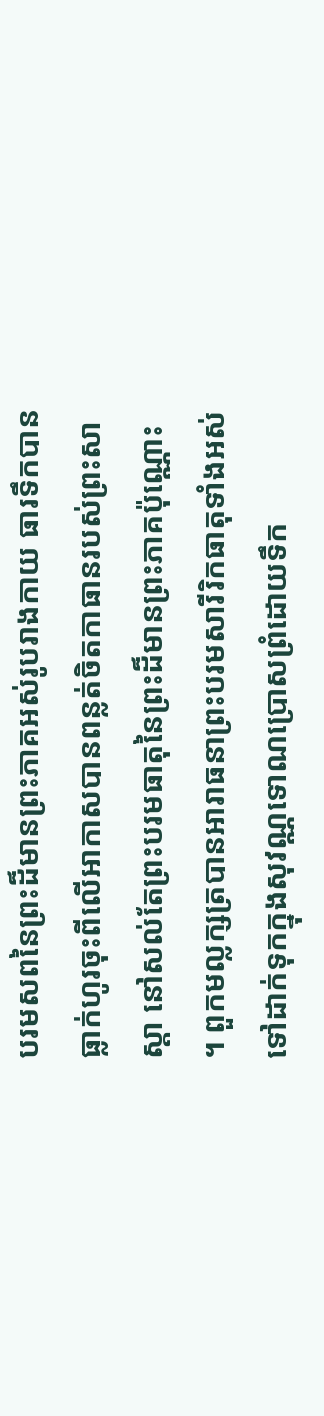បរមសពនៃព្រះដ៏មានព្រះភាគអស់រូបរាងកាយ ធារទឹកបានធ្លាក់ហូរចុះពីលើអាកាសបានពន្លត់ចិតកាធានរបស់ព្រះសាស្ដា នៅសល់តែព្រះបរមធាតុនៃព្រះដ៏មានព្រះភាគប៉ុណ្ណោះ ។ ពួកមល្លក្សត្របានអារាធនាព្រះបរមសារីរិកធាតុទាំងអស់ទៅដាក់ទុកក្នុងសុវណ្ណទោណប្រោសព្រំដោយទឹក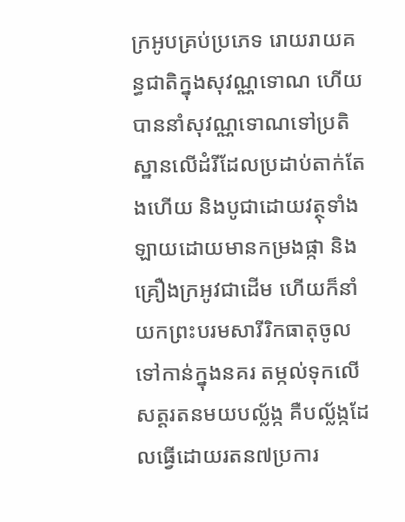ក្រអូបគ្រប់ប្រភេទ រោយរាយគន្ធជាតិក្នុងសុវណ្ណទោណ ហើយបាននាំសុវណ្ណទោណទៅប្រតិស្ឋានលើដំរីដែលប្រដាប់តាក់តែងហើយ និងបូជាដោយវត្ថុទាំងឡាយដោយមានកម្រងផ្កា និងគ្រឿងក្រអូវជាដើម ហើយក៏នាំយកព្រះបរមសារីរិកធាតុចូលទៅកាន់ក្នុងនគរ តម្កល់ទុកលើសត្តរតនមយបល្ល័ង្ក គឺបល្ល័ង្កដែលធ្វើដោយរតន៧ប្រការ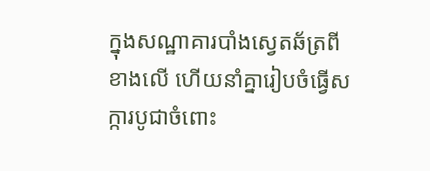ក្នុងសណ្ឋាគារបាំងស្វេតឆ័ត្រពីខាងលើ ហើយនាំគ្នារៀបចំធ្វើសក្ការបូជាចំពោះ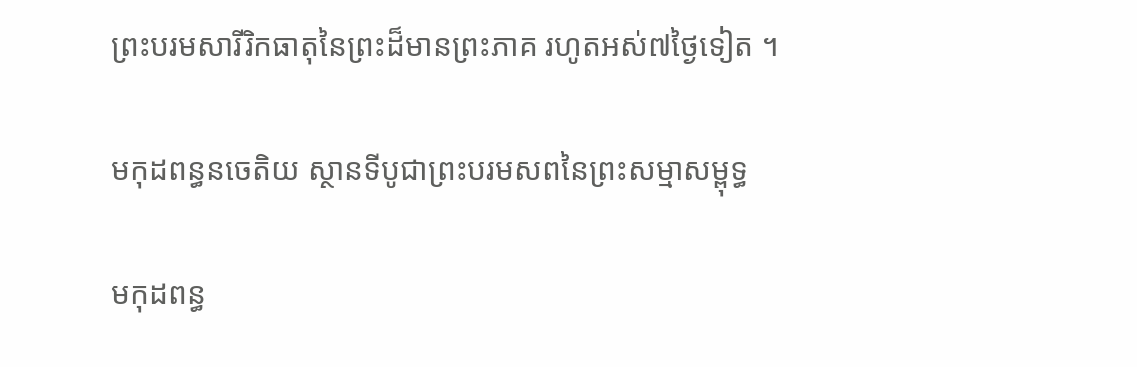ព្រះបរមសារីរិកធាតុនៃព្រះដ៏មានព្រះភាគ រហូតអស់៧ថ្ងៃទៀត ។

មកុដពន្ធនចេតិយ ស្ថានទីបូជាព្រះបរមសពនៃព្រះសម្មាសម្ពុទ្ធ

មកុដពន្ធ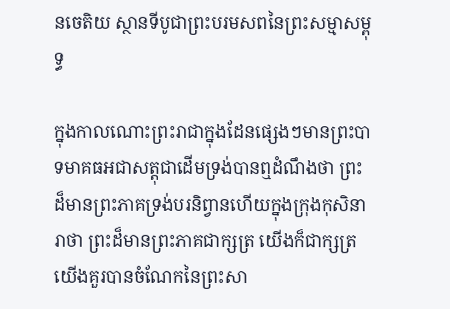នចេតិយ ស្ថានទីបូជាព្រះបរមសពនៃព្រះសម្មាសម្ពុទ្ធ

ក្នុងកាលណោះព្រះរាជាក្នុងដែនផ្សេងៗមានព្រះបាទមាគធអជាសត្តុជាដើមទ្រង់បានឮដំណឹងថា ព្រះដ៏មានព្រះភាគទ្រង់បរនិព្វានហើយក្នុងក្រុងកុសិនារាថា ព្រះដ៏មានព្រះភាគជាក្សត្រ យើងក៏ជាក្សត្រ យើងគួរបានចំណែកនៃព្រះសា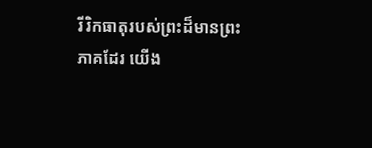រីរិកធាតុរបស់ព្រះដ៏មានព្រះភាគដែរ យើង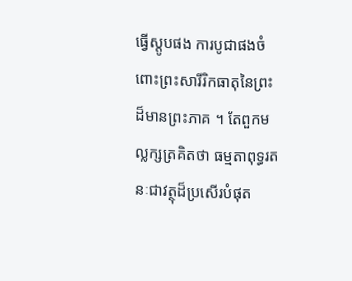ធ្វើស្ដូបផង ការបូជាផងចំពោះព្រះសារីរិកធាតុនៃព្រះដ៏មានព្រះភាគ ។ តែពួកមល្លក្សត្រគិតថា ធម្មតាពុទ្ធរតនៈជាវត្ថុដ៏ប្រសើរបំផុត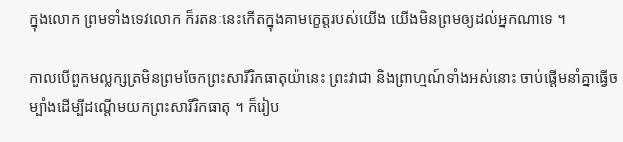ក្នុងលោក ព្រមទាំងទេវលោក ក៏រតនៈនេះកើតក្នុងគាមក្ខេត្តរបស់យើង យើងមិនព្រមឲ្យដល់អ្នកណាទេ ។

កាលបើពួកមល្លក្សត្រមិនព្រមចែកព្រះសារីរិកធាតុយ៉ានេះ ព្រះវាជា និងព្រាហ្មណ៍ទាំងអស់នោះ ចាប់ផ្ដើមនាំគ្នាធ្វើចម្បាំងដើម្បីដណ្ដើមយកព្រះសារីរិកធាតុ ។ ក៏រៀប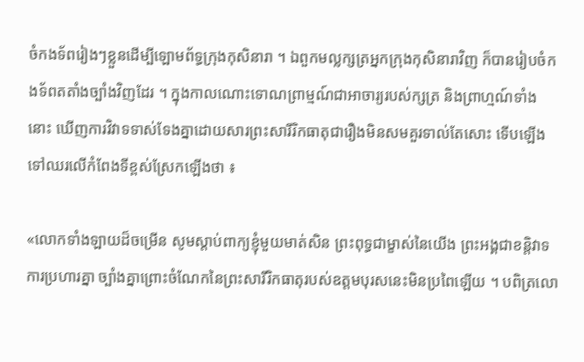ចំកងទ័ពរៀងៗខ្លួនដើម្បីឡោមព័ទ្ធក្រុងកុសិនារា ។ ឯពួកមល្លក្សត្រអ្នកក្រុងកុសិនារាវិញ ក៏បានរៀបចំកងទ័ពតតាំងច្បាំងវិញដែរ ។ ក្នុងកាលណោះទោណព្រាម្មណ៍ជាអាចារ្យរបស់ក្សត្រ និងព្រាហ្មណ៍ទាំងនោះ ឃើញការវិវាទទាស់ទែងគ្នាដោយសារព្រះសារីរិកធាតុជារឿងមិនសមគួរទាល់តែសោះ ទើបឡើងទៅឈរលើកំពែងទីខ្ពស់ស្រែកឡើងថា ៖

«លោកទាំងឡាយដ៏ចម្រើន សូមស្ដាប់ពាក្យខ្ញុំមួយមាត់សិន ព្រះពុទ្ធជាម្ខាស់នៃយើង ព្រះអង្គជាខន្តិវាទ ការប្រហារគ្នា ច្បាំងគ្នាព្រោះចំណែកនៃព្រះសារីរិកធាតុរបស់ឧត្ដមបុរសនេះមិនប្រពៃឡើយ ។ បពិត្រលោ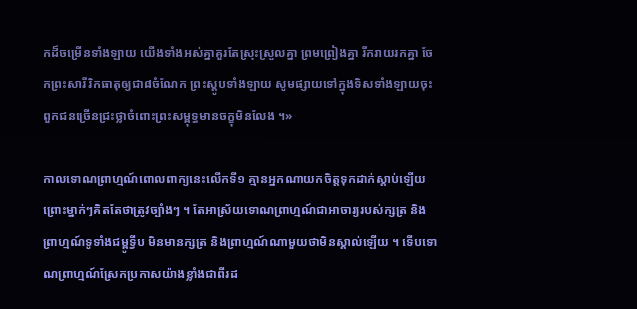កដ៏ចម្រើនទាំងឡាយ យើងទាំងអស់គ្នាគួរតែស្រុះស្រួលគ្នា ព្រមព្រៀងគ្នា រីករាយរកគ្នា ចែកព្រះសារីរិកធាតុឲ្យជា៨ចំណែក ព្រះស្ដូបទាំងឡាយ សូមផ្សាយទៅក្នុងទិសទាំងឡាយចុះ ពួកជនច្រើនជ្រះថ្លាចំពោះព្រះសម្ពុទ្ធមានចក្ខុមិនលែង ។»

កាលទោណព្រាហ្មណ៍ពោលពាក្យនេះលើកទី១ គ្មានអ្នកណាយកចិត្តទុកដាក់ស្ដាប់ឡើយ ព្រោះម្នាក់ៗគិតតែថាត្រូវច្បាំងៗ ។ តែអាស្រ័យទោណព្រាហ្មណ៍ជាអាចារ្យរបស់ក្សត្រ និងព្រាហ្មណ៍ទូទាំងជម្ពូទ្វីប មិនមានក្សត្រ និងព្រាហ្មណ៍ណាមួយថាមិនស្គាល់ឡើយ ។ ទើបទោណព្រាហ្មណ៍ស្រែកប្រកាសយ៉ាងខ្លាំងជាពីរដ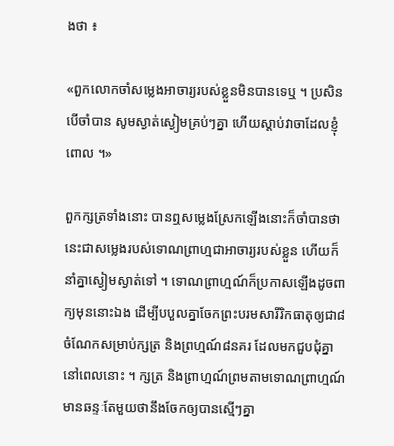ងថា ៖

«ពួកលោកចាំសម្លេងអាចារ្យរបស់ខ្លួនមិនបានទេឬ ។ ប្រសិនបើចាំបាន សូមស្ងាត់ស្ងៀមគ្រប់ៗគ្នា ហើយស្ដាប់វាចាដែលខ្ញុំពោល ។»

ពួកក្សត្រទាំងនោះ បានឮសម្លេងស្រែកឡើងនោះក៏ចាំបានថា នេះជាសម្លេងរបស់ទោណព្រាហ្មជាអាចារ្យរបស់ខ្លួន ហើយក៏នាំគ្នាស្ងៀមស្ងាត់ទៅ ។ ទោណព្រាហ្មណ៍ក៏ប្រកាសឡើងដូចពាក្យមុននោះឯង ដើម្បីបបួលគ្នាចែកព្រះបរមសារីរិកធាតុឲ្យជា៨ចំណែកសម្រាប់ក្សត្រ និងព្រហ្មណ៍៨នគរ ដែលមកជួបជុំគ្នានៅពេលនោះ ។ ក្សត្រ និងព្រាហ្មណ៍ព្រមតាមទោណព្រាហ្មណ៍ មានឆន្ទៈតែមួយថានឹងចែកឲ្យបានស្មើៗគ្នា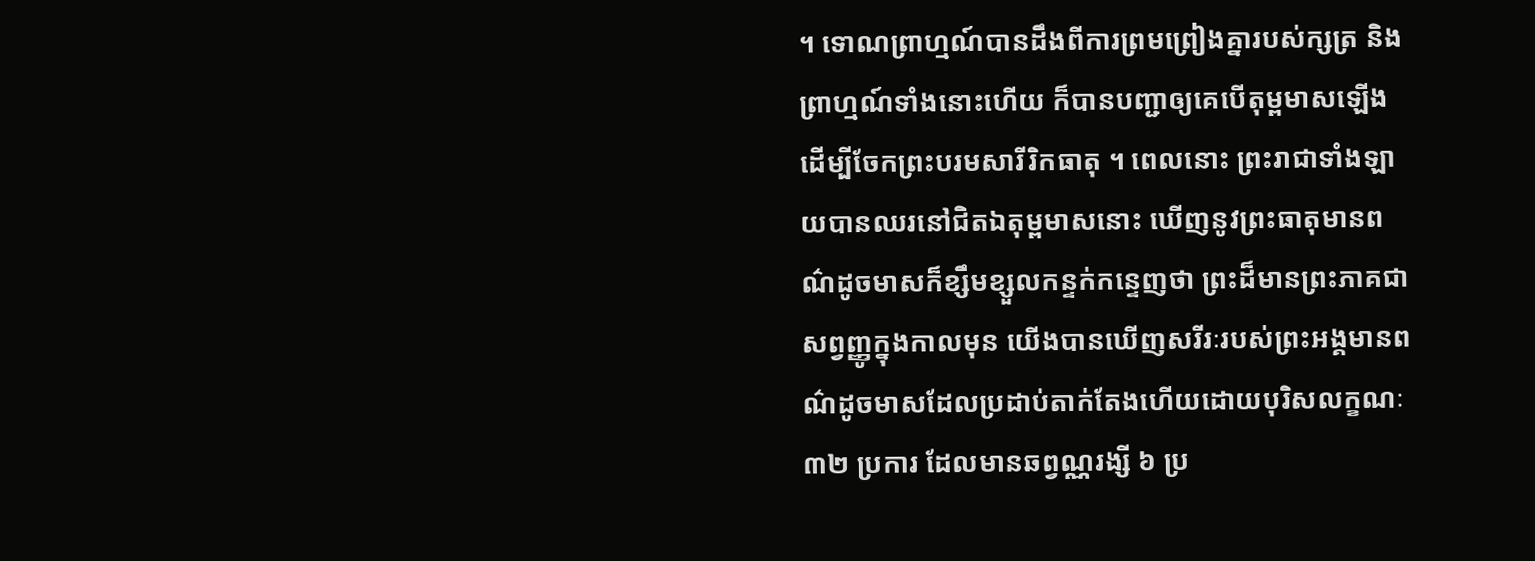។ ទោណព្រាហ្មណ៍បានដឹងពីការព្រមព្រៀងគ្នារបស់ក្សត្រ និងព្រាហ្មណ៍ទាំងនោះហើយ ក៏បានបញ្ជាឲ្យគេបើតុម្ពមាសឡើងដើម្បីចែកព្រះបរមសារីរិកធាតុ ។ ពេលនោះ ព្រះរាជាទាំងឡាយបានឈរនៅជិតឯតុម្ពមាសនោះ ឃើញនូវព្រះធាតុមានពណ៌ដូចមាសក៏ខ្សឹមខ្សួលកន្ទក់កន្ទេញថា ព្រះដ៏មានព្រះភាគជាសព្វញ្ញូក្នុងកាលមុន យើងបានឃើញសរីរៈរបស់ព្រះអង្គមានពណ៌ដូចមាសដែលប្រដាប់តាក់តែងហើយដោយបុរិសលក្ខណៈ ៣២ ប្រការ ដែលមានឆព្វណ្ណរង្សី ៦ ប្រ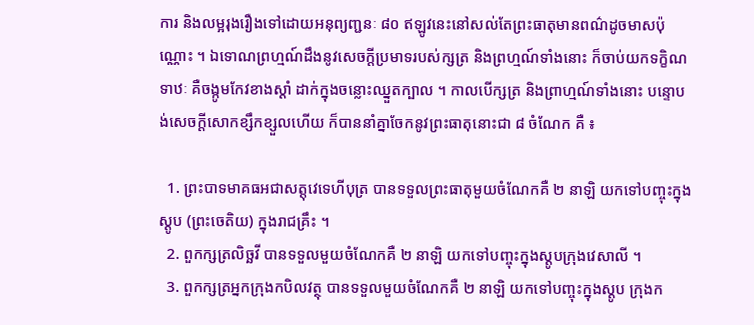ការ និងលម្អរុងរឿងទៅដោយអនុព្យញ្ជនៈ ៨០ ឥឡូវនេះនៅសល់តែព្រះធាតុមានពណ៌ដូចមាសប៉ុណ្ណោះ ។ ឯទោណព្រហ្មណ៍ដឹងនូវសេចក្ដីប្រមាទរបស់ក្សត្រ និងព្រហ្មណ៍ទាំងនោះ ក៏ចាប់យកទក្ខិណទាឋៈ គឺចង្កូមកែវខាងស្ដាំ ដាក់ក្នុងចន្លោះឈ្នួតក្បាល ។ កាលបើក្សត្រ និងព្រាហ្មណ៍ទាំងនោះ បន្ទោបង់សេចក្ដីសោកខ្សឹកខ្សួលហើយ ក៏បាននាំគ្នាចែកនូវព្រះធាតុនោះជា ៨ ចំណែក គឺ ៖

  1. ព្រះបាទមាគធអជាសត្តុវេទេហីបុត្រ បានទទួលព្រះធាតុមួយចំណែកគឺ ២ នាឡិ យកទៅបញ្ចុះក្នុងស្ដូប (ព្រះចេតិយ) ក្នុងរាជគ្រឹះ ។
  2. ពួកក្សត្រលិច្ឆវី បានទទួលមួយចំណែកគឺ ២ នាឡិ យកទៅបញ្ចុះក្នុងស្ដូបក្រុងវេសាលី ។
  3. ពួកក្សត្រអ្នកក្រុងកបិលវត្ថុ បានទទួលមួយចំណែកគឺ ២ នាឡិ យកទៅបញ្ចុះក្នុងស្ដូប ក្រុងក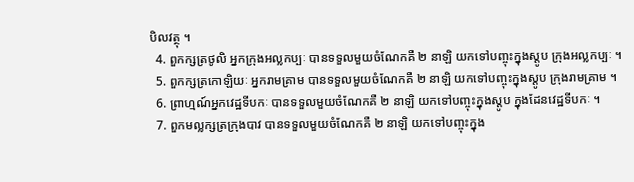បិលវត្ថុ ។
  4. ពួកក្សត្រថូលិ អ្នកក្រុងអល្លកប្បៈ បានទទួលមួយចំណែកគឺ ២ នាឡិ យកទៅបញ្ចុះក្នុងស្ដូប ក្រុងអល្លកប្បៈ ។
  5. ពួកក្សត្រកោឡិយៈ អ្នករាមគ្រាម បានទទួលមួយចំណែកគឺ ២ នាឡិ យកទៅបញ្ចុះក្នុងស្ដូប ក្រុងរាមគ្រាម ។
  6. ព្រាហ្មណ៍អ្នកវេដ្ឋទីបកៈ បានទទួលមួយចំណែកគឺ ២ នាឡិ យកទៅបញ្ចុះក្នុងស្ដូប ក្នុងដែនវេដ្ឋទីបកៈ ។
  7. ពួកមល្លក្សត្រក្រុងបាវ បានទទួលមួយចំណែកគឺ ២ នាឡិ យកទៅបញ្ចុះក្នុង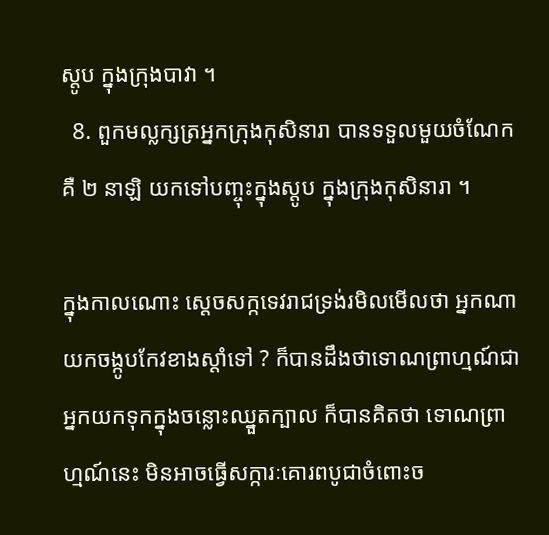ស្ដូប ក្នុងក្រុងបាវា ។
  8. ពួកមល្លក្សត្រអ្នកក្រុងកុសិនារា បានទទួលមួយចំណែកគឺ ២ នាឡិ យកទៅបញ្ចុះក្នុងស្ដូប ក្នុងក្រុងកុសិនារា ។

ក្នុងកាលណោះ ស្ដេចសក្កទេវរាជទ្រង់រមិលមើលថា អ្នកណាយកចង្កូបកែវខាងស្ដាំទៅ ? ក៏បានដឹងថាទោណព្រាហ្មណ៍ជាអ្នកយកទុកក្នុងចន្លោះឈ្នួតក្បាល ក៏បានគិតថា ទោណព្រាហ្មណ៍នេះ មិនអាចធ្វើសក្ការៈគោរពបូជាចំពោះច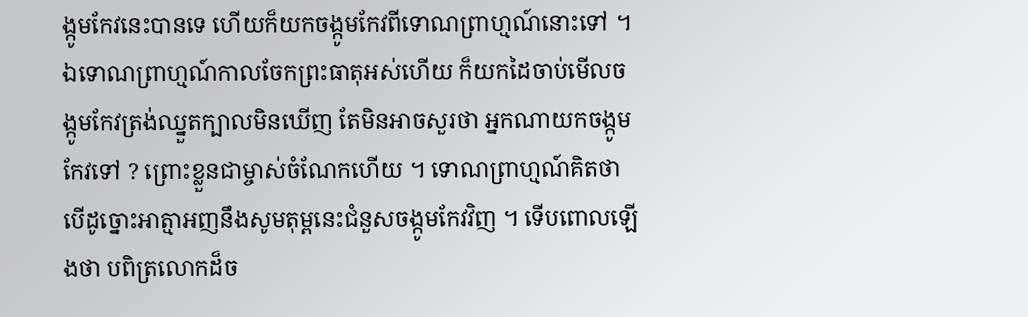ង្កូមកែវនេះបានទេ ហើយក៏យកចង្កូមកែវពីទោណព្រាហ្មណ៍នោះទៅ ។ ឯទោណព្រាហ្មណ៍កាលចែកព្រះធាតុអស់ហើយ ក៏យកដៃចាប់មើលចង្កូមកែវត្រង់ឈ្នួតក្បាលមិនឃើញ តែមិនអាចសួរថា អ្នកណាយកចង្កូមកែវទៅ ? ព្រោះខ្លួនជាម្ចាស់ចំណែកហើយ ។ ទោណព្រាហ្មណ៍គិតថា បើដូច្នោះអាត្មាអញនឹងសូមតុម្ពនេះជំនួសចង្កូមកែវវិញ ។ ទើបពោលឡើងថា បពិត្រលោកដ៏ច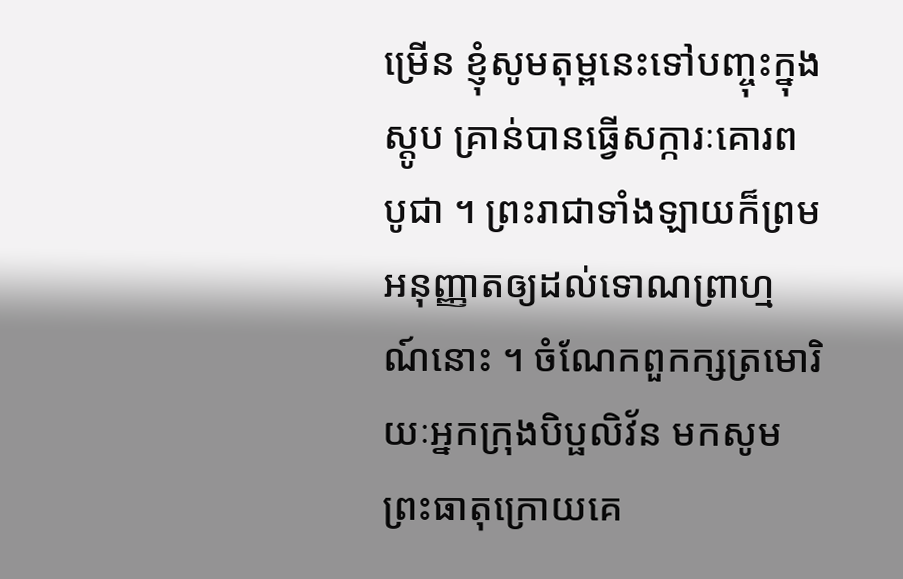ម្រើន ខ្ញុំសូមតុម្ពនេះទៅបញ្ចុះក្នុងស្ដូប គ្រាន់បានធ្វើសក្ការៈគោរពបូជា ។ ព្រះរាជាទាំងឡាយក៏ព្រមអនុញ្ញាតឲ្យដល់ទោណព្រាហ្មណ៍នោះ ។ ចំណែកពួកក្សត្រមោរិយៈអ្នកក្រុងបិប្ផលិវ័ន មកសូមព្រះធាតុក្រោយគេ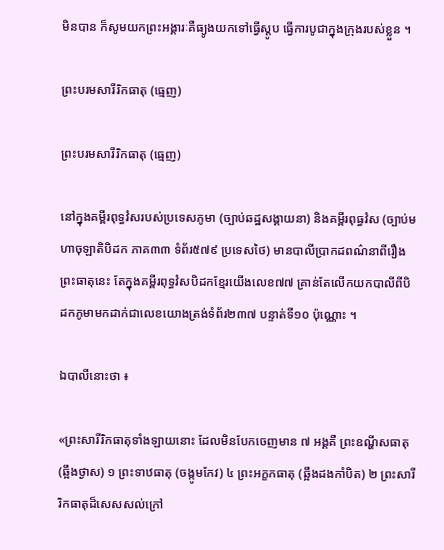មិនបាន ក៏សូមយកព្រះអង្គារៈគឺធ្យូងយកទៅធ្វើស្ដូប ធ្វើការបូជាក្នុងក្រុងរបស់ខ្លួន ។

ព្រះបរមសារីរិកធាតុ (ធ្មេញ)

ព្រះបរមសារីរិកធាតុ (ធ្មេញ)

នៅក្នុងគម្ពីរពុទ្ធវំសរបស់ប្រទេសភូមា (ច្បាប់ឆដ្ឋសង្គាយនា) និងគម្ពីរពុធ្ធវំស (ច្បាប់មហាចុឡាតិបិដក ភាគ៣៣ ទំព័រ៥៧៩ ប្រទេសថៃ) មានបាលីប្រាកដពណ៌នាពីរឿងព្រះធាតុនេះ តែក្នុងគម្ពីរពុទ្ធវំសបិដកខ្មែរយើងលេខ៧៧ គ្រាន់តែលើកយកបាលីពីបិដកភូមាមកដាក់ជាលេខយោងត្រង់ទំព័រ២៣៧ បន្ទាត់ទី១០ ប៉ុណ្ណោះ ។

ឯបាលីនោះថា ៖

«ព្រះសារីរិកធាតុទាំងឡាយនោះ ដែលមិនបែកចេញមាន ៧ អង្គគឺ ព្រះឧណ្ហីសធាតុ (ឆ្អឹងថ្ងាស) ១ ព្រះទាឋធាតុ (ចង្កូមកែវ) ៤ ព្រះអក្ខកធាតុ (ឆ្អឹងដងកាំបិត) ២ ព្រះសារីរិកធាតុដ៏សេសសល់ក្រៅ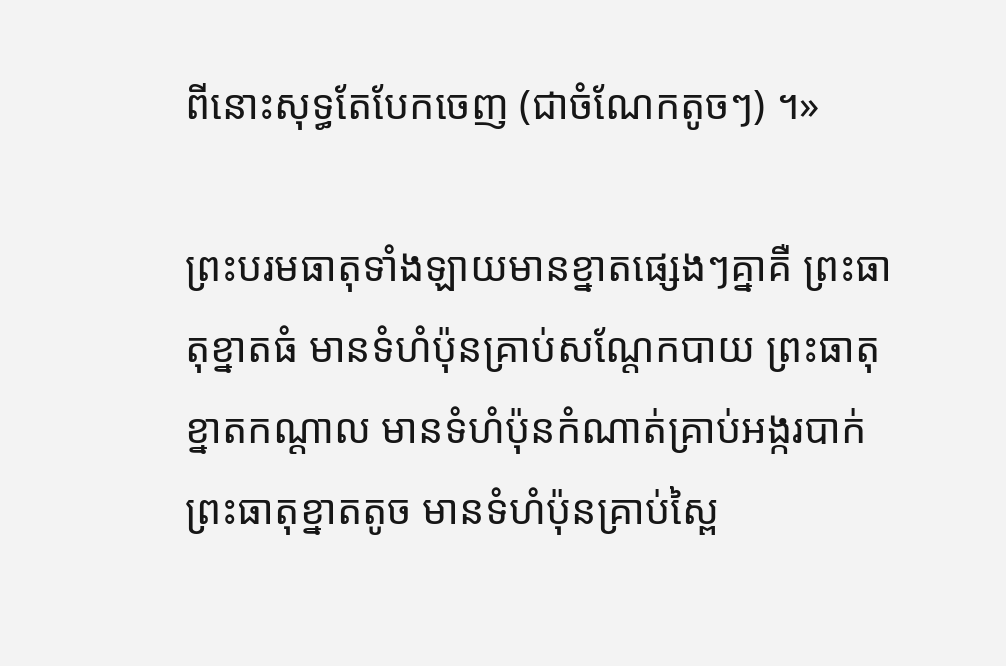ពីនោះសុទ្ធតែបែកចេញ (ជាចំណែកតូចៗ) ។»

ព្រះបរមធាតុទាំងឡាយមានខ្នាតផ្សេងៗគ្នាគឺ ព្រះធាតុខ្នាតធំ មានទំហំប៉ុនគ្រាប់សណ្ដែកបាយ ព្រះធាតុខ្នាតកណ្ដាល មានទំហំប៉ុនកំណាត់គ្រាប់អង្ករបាក់ ព្រះធាតុខ្នាតតូច មានទំហំប៉ុនគ្រាប់ស្ពៃ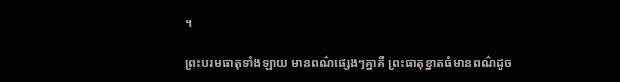។

ព្រះបរមធាតុទាំងឡាយ មានពណ៌ផ្សេងៗគ្នាគឺ ព្រះធាតុខ្នាតធំមានពណ៌ដូច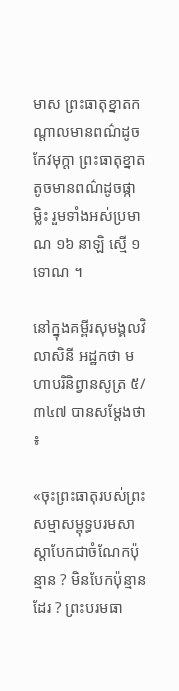មាស ព្រះធាតុខ្នាតកណ្ដាលមានពណ៌ដូចកែវមុក្ដា ព្រះធាតុខ្នាតតូចមានពណ៌ដូចផ្កាម្លិះ រួមទាំងអស់ប្រមាណ ១៦ នាឡិ ស្មើ ១ ទោណ ។

នៅក្នុងគម្ពីរសុមង្គលវិលាសិនី អដ្ឋកថា មហាបរិនិព្វានសូត្រ ៥/៣៤៧ បានសម្ដែងថា ៖

«ចុះព្រះធាតុរបស់ព្រះសម្មាសម្ពុទ្ធបរមសាស្ដាបែកជាចំណែកប៉ុន្មាន ? មិនបែកប៉ុន្មានដែរ ? ព្រះបរមធា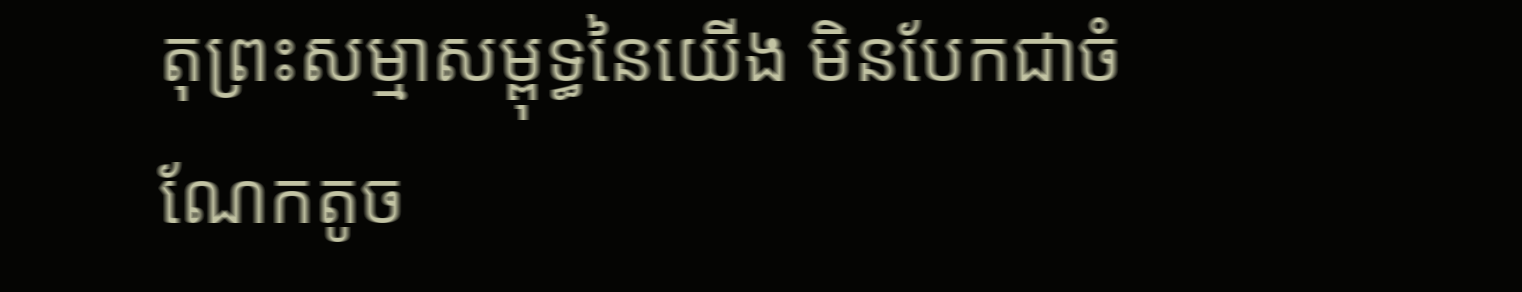តុព្រះសម្មាសម្ពុទ្ធនៃយើង មិនបែកជាចំណែកតូច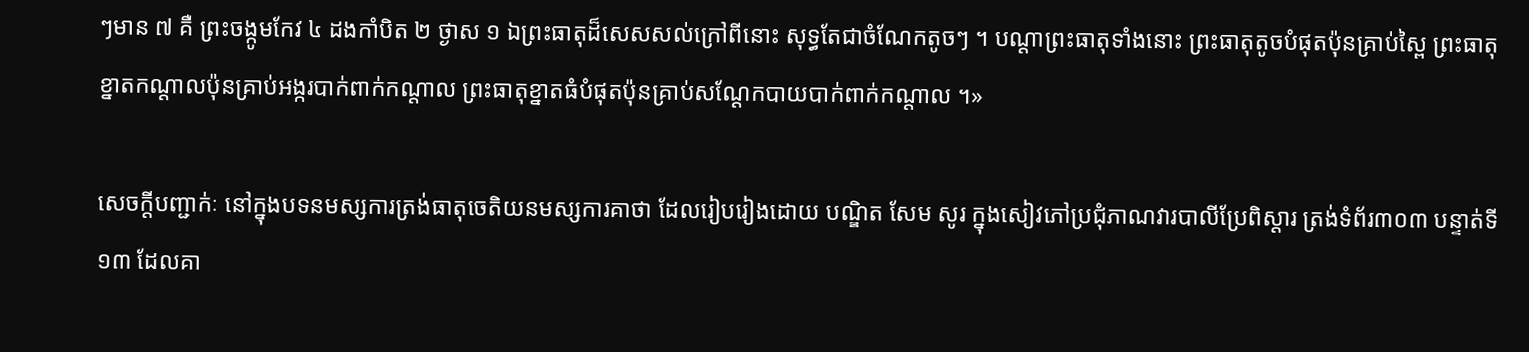ៗមាន ៧ គឺ ព្រះចង្កូមកែវ ៤ ដងកាំបិត ២ ថ្ងាស ១ ឯព្រះធាតុដ៏សេសសល់ក្រៅពីនោះ សុទ្ធតែជាចំណែកតូចៗ ។ បណ្ដាព្រះធាតុទាំងនោះ ព្រះធាតុតូចបំផុតប៉ុនគ្រាប់ស្ពៃ ព្រះធាតុខ្នាតកណ្ដាលប៉ុនគ្រាប់អង្ករបាក់ពាក់កណ្ដាល ព្រះធាតុខ្នាតធំបំផុតប៉ុនគ្រាប់សណ្ដែកបាយបាក់ពាក់កណ្ដាល ។»

សេចក្ដីបញ្ជាក់ៈ នៅក្នុងបទនមស្សការត្រង់ធាតុចេតិយនមស្សការគាថា ដែលរៀបរៀងដោយ បណ្ឌិត សែម សូរ ក្នុងសៀវភៅប្រជុំភាណវារបាលីប្រែពិស្ដារ ត្រង់ទំព័រ៣០៣ បន្ទាត់ទី១៣ ដែលគា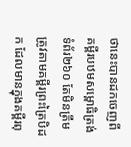ថានេះបានដកចេញពីគម្ពីរបឋមសម្ពោធិត្រង់ទំព័រ២៦០ តែមិនត្រឹមត្រូវតាមគម្ពីរព្រះត្រៃបិដក ដែលមានក្នុងគម្ពីរពុ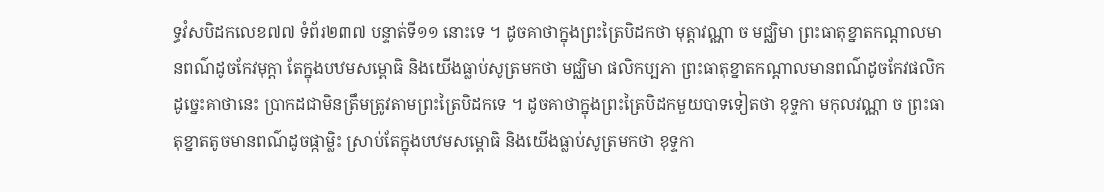ទ្ធវំសបិដកលេខ៧៧ ទំព័រ២៣៧ បន្ទាត់ទី១១ នោះទេ ។ ដូចគាថាក្នុងព្រះត្រៃបិដកថា មុត្តាវណ្ណា ច មជ្ឈិមា ព្រះធាតុខ្នាតកណ្ដាលមានពណ៌ដូចកែវមុក្ដា តែក្នុងបឋមសម្ពោធិ និងយើងធ្លាប់សូត្រមកថា មជ្ឈិមា ផលិកប្បភា ព្រះធាតុខ្នាតកណ្ដាលមានពណ៌ដូចកែវផលិក ដូច្នេះគាថានេះ ប្រាកដជាមិនត្រឹមត្រូវតាមព្រះត្រៃបិដកទេ ។ ដូចគាថាក្នុងព្រះត្រៃបិដកមួយបាទទៀតថា ខុទ្ទកា មកុលវណ្ណា ច ព្រះធាតុខ្នាតតូចមានពណ៌ដូចផ្កាម្លិះ ស្រាប់តែក្នុងបឋមសម្ពោធិ និងយើងធ្លាប់សូត្រមកថា ខុទ្ទកា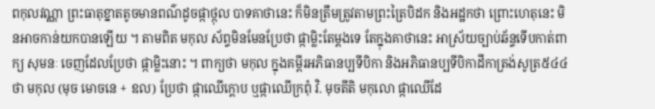ពកុលវណ្ណា ព្រះធាតុខ្នាតតូចមានពណ៌ដូចផ្កាថ្កុល បាទគាថានេះ ក៏មិនត្រឹមត្រូវតាមព្រះត្រៃបិដក និងអដ្ឋកថា ព្រោះហេតុនេះ មិនអាចកាន់យកបានឡើយ ។ តាមពិត មកុល ស័ព្ទមិនមែនប្រែថា ផ្កាម្លិះតែម្ដងទេ តែក្នុងគាថានេះ អាស្រ័យច្បាប់ឆ័ន្ទទើបកាត់ពាក្យ សុមនៈ ចេញដែលប្រែថា ផ្កាម្លិះនោះ ។ ពាក្យថា មកុល ក្នុងគម្ពីរអភិធានប្បទីបិកា និងអភិធានប្បទីបិកាដីកាត្រង់សូត្រ៥៤៤ ថា មកុល (មុច មោចនេ + ឧល) ប្រែថា ផ្កាឈើក្ដោប ឬផ្កាឈើក្រពុំ វិ. មុចតីតិ មកុលោ ផ្កាឈើដែ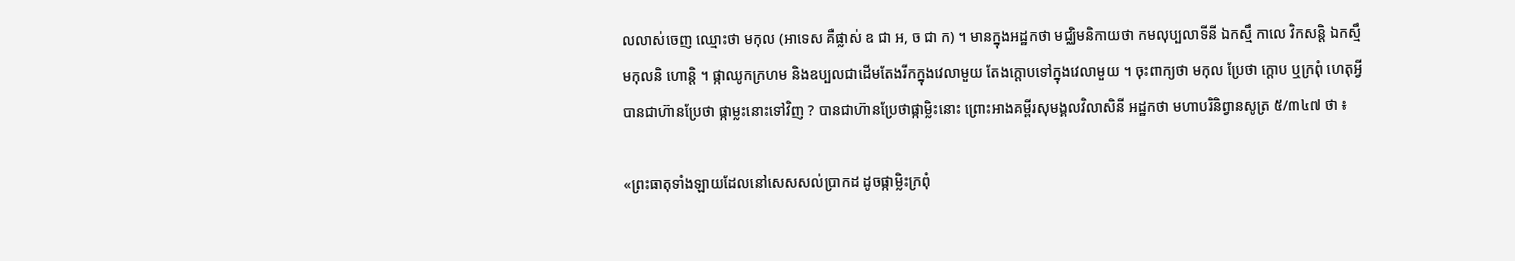លលាស់ចេញ ឈ្មោះថា មកុល (អាទេស គឺផ្លាស់ ឧ ជា អ, ច ជា ក) ។ មានក្នុងអដ្ឋកថា មជ្ឈិមនិកាយថា កមលុប្បលាទីនី ឯកស្មឹ កាលេ វិកសន្តិ ឯកស្មឹ មកុលនិ ហោន្តិ ។ ផ្កាឈូកក្រហម និងឧប្បលជាដើមតែងរីកក្នុងវេលាមួយ តែងក្ដោបទៅក្នុងវេលាមួយ ។ ចុះពាក្យថា មកុល ប្រែថា ក្ដោប ឬក្រពុំ ហេតុអ្វីបានជាហ៊ានប្រែថា ផ្កាម្លះនោះទៅវិញ ? បានជាហ៊ានប្រែថាផ្កាម្លិះនោះ ព្រោះអាងគម្ពីរសុមង្គលវិលាសិនី អដ្ឋកថា មហាបរិនិព្វានសូត្រ ៥/៣៤៧ ថា ៖

«ព្រះធាតុទាំងឡាយដែលនៅសេសសល់ប្រាកដ ដូចផ្កាម្លិះក្រពុំ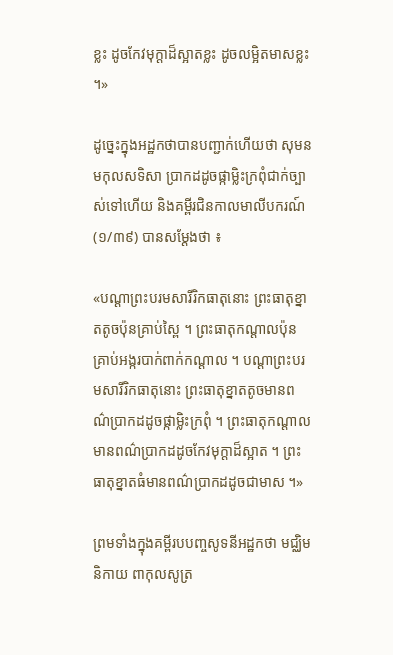ខ្លះ ដូចកែវមុក្ដាដ៏ស្អាតខ្លះ ដូចលម្អិតមាសខ្លះ ។»

ដូច្នេះក្នុងអដ្ឋកថាបានបញ្ជាក់ហើយថា សុមនមកុលសទិសា ប្រាកដដូចផ្កាម្លិះក្រពុំជាក់ច្បាស់ទៅហើយ និងគម្ពីរជិនកាលមាលីបករណ៍ (១/៣៩) បានសម្ដែងថា ៖

«បណ្ដាព្រះបរមសារីរិកធាតុនោះ ព្រះធាតុខ្នាតតូចប៉ុនគ្រាប់ស្ពៃ ។ ព្រះធាតុកណ្ដាលប៉ុនគ្រាប់អង្ករបាក់ពាក់កណ្ដាល ។ បណ្ដាព្រះបរមសារីរិកធាតុនោះ ព្រះធាតុខ្នាតតូចមានពណ៌ប្រាកដដូចផ្កាម្លិះក្រពុំ ។ ព្រះធាតុកណ្ដាលមានពណ៌ប្រាកដដូចកែវមុក្ដាដ៏ស្អាត ។ ព្រះធាតុខ្នាតធំមានពណ៌ប្រាកដដូចជាមាស ។»

ព្រមទាំងក្នុងគម្ពីរបបញ្ចសូទនីអដ្ឋកថា មជ្ឈិមនិកាយ ពាកុលសូត្រ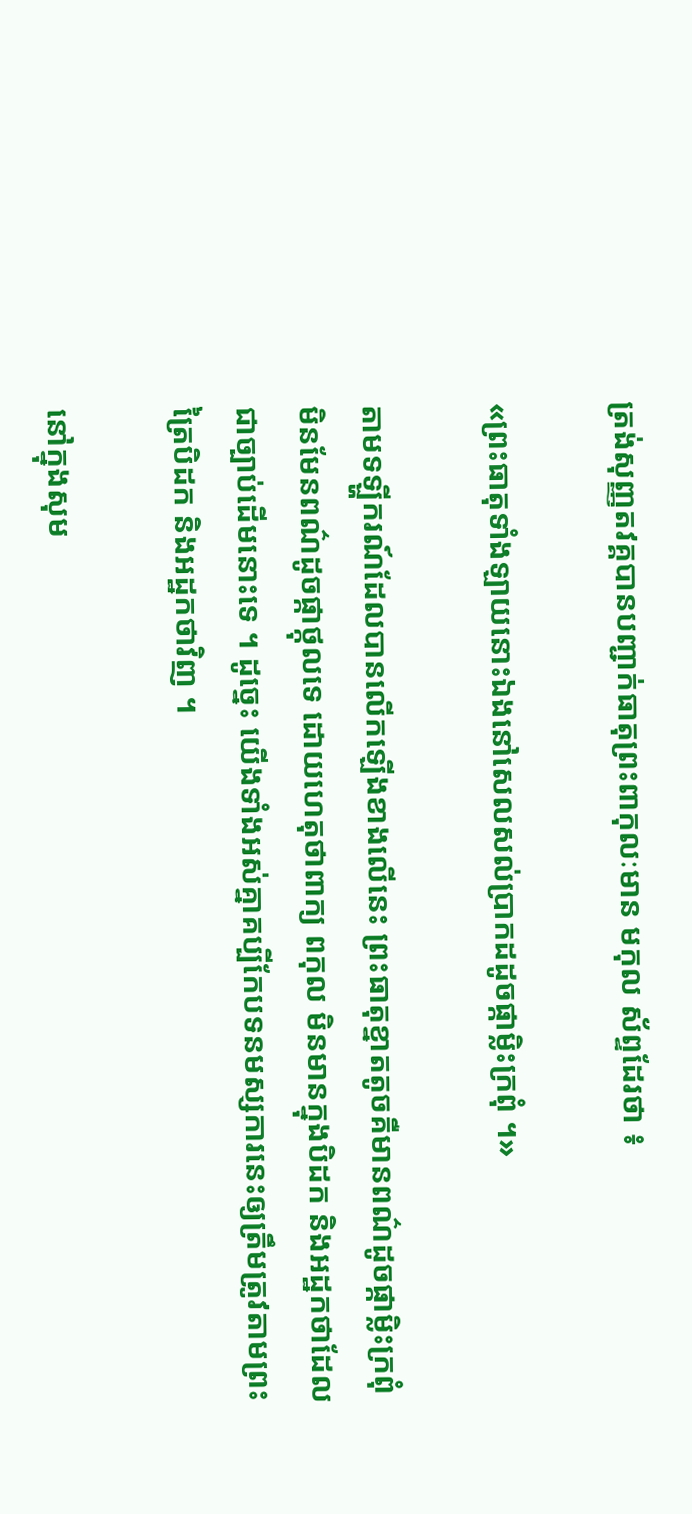ត្រង់សុញ្ញតវគ្គបានបញ្ជាក់ធាតុព្រះពាកុលៈមាន មកុល ស័ព្ទដែរថា ៖

«ព្រះធាតុទាំងឡាយនោះឯងនៅសេលសល់ប្រាកដដូចផ្កាម្លិះក្រពុំ ។»

តាមទឡ្ហីករណ៍ដែលបានលើកឡើងខាងលើនេះ ព្រះធាតុខ្នាតតូចគឺមានពណ៌ដូចផ្កាម្លិះក្រពុំ មិនមែនពណ៌ដូចផ្កាថ្កុលទេ ដោយហេតុថាពាក្យ ពកុល មិនមានក្នុងបិដក និងអដ្ឋកថាដែលជាច្បាប់ដើមនោះទេ ។ ដូច្នេះ យើងទាំងអស់គ្នាគប្បីកែបទនមស្សការនេះឲ្យត្រឹមត្រូវតាមព្រះត្រៃបិដក និងអដ្ឋកថាវិញ ។

នៅក្នុងសុម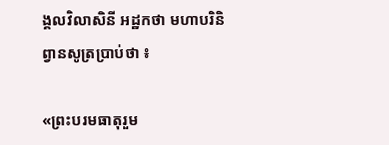ង្គលវិលាសិនី អដ្ឋកថា មហាបរិនិព្វានសូត្រប្រាប់ថា ៖

«ព្រះបរមធាតុរួម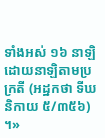ទាំងអស់ ១៦ នាឡិ ដោយនាឡិតាមប្រក្រតី (អដ្ឋកថា ទីឃនិកាយ ៥/៣៥៦) ។»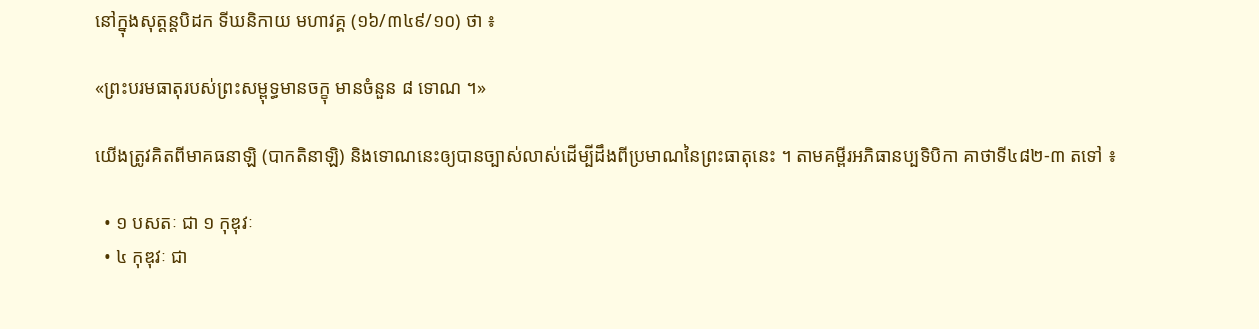នៅក្នុងសុត្តន្តបិដក ទីឃនិកាយ មហាវគ្គ (១៦/៣៤៩/១០) ថា ៖

«ព្រះបរមធាតុរបស់ព្រះសម្ពុទ្ធមានចក្ខុ មានចំនួន ៨ ទោណ ។»

យើងត្រូវគិតពីមាគធនាឡិ (បាកតិនាឡិ) និងទោណនេះឲ្យបានច្បាស់លាស់ដើម្បីដឹងពីប្រមាណនៃព្រះធាតុនេះ ។ តាមគម្ពីរអភិធានប្បទិបិកា គាថាទី៤៨២‑៣ តទៅ ៖

  • ១ បសតៈ ជា ១ កុឌុវៈ
  • ៤ កុឌុវៈ ជា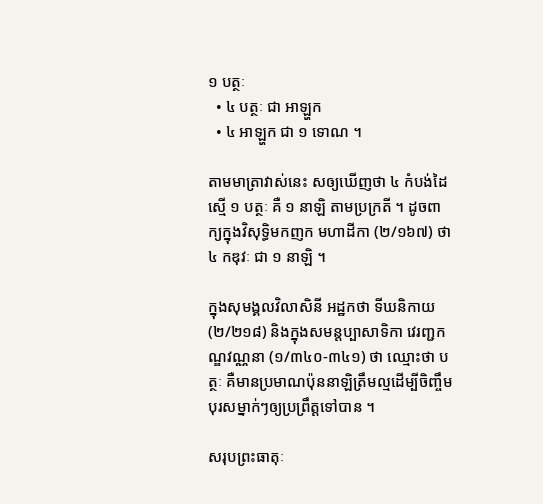១ បត្ថៈ
  • ៤ បត្ថៈ ជា អាឡ្ហក
  • ៤ អាឡ្ហក ជា ១ ទោណ ។

តាមមាត្រាវាស់នេះ សឲ្យឃើញថា ៤ កំបង់ដៃ ស្មើ ១ បត្ថៈ គឺ ១ នាឡិ តាមប្រក្រតី ។ ដូចពាក្យក្នុងវិសុទ្ធិមកញក មហាដីកា (២/១៦៧) ថា ៤ កឌុវៈ ជា ១ នាឡិ ។

ក្នុងសុមង្គលវិលាសិនី អដ្ឋកថា ទីឃនិកាយ (២/២១៨) និងក្នុងសមន្តប្បាសាទិកា វេរញ្ជកណ្ឌវណ្ណនា (១/៣៤០‑៣៤១) ថា ឈ្មោះថា បត្ថៈ គឺមានប្រមាណប៉ុននាឡិត្រឹមល្មដើម្បីចិញ្ចឹមបុរសម្នាក់ៗឲ្យប្រព្រឹត្តទៅបាន ។

សរុបព្រះធាតុៈ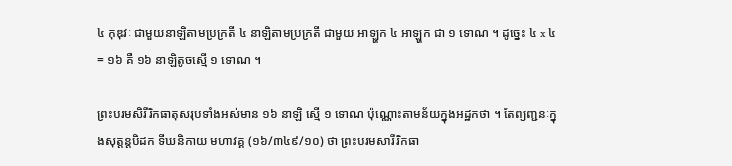៤ កុឌុវៈ ជាមួយនាឡិតាមប្រក្រតី ៤ នាឡិតាមប្រក្រតី ជាមួយ អាឡ្ហក ៤ អាឡ្ហក ជា ១ ទោណ ។ ដូច្នេះ ៤ x ៤ = ១៦ គឺ ១៦ នាឡិតូចស្មើ ១ ទោណ ។

ព្រះបរមសិរីរិកធាតុសរុបទាំងអស់មាន ១៦ នាឡិ ស្មើ ១ ទោណ ប៉ុណ្ណោះតាមន័យក្នុងអដ្ឋកថា ។ តែព្យញ្ជនៈក្នុងសុត្តន្តបិដក ទីឃនិកាយ មហាវគ្គ (១៦/៣៤៩/១០) ថា ព្រះបរមសារីរិកធា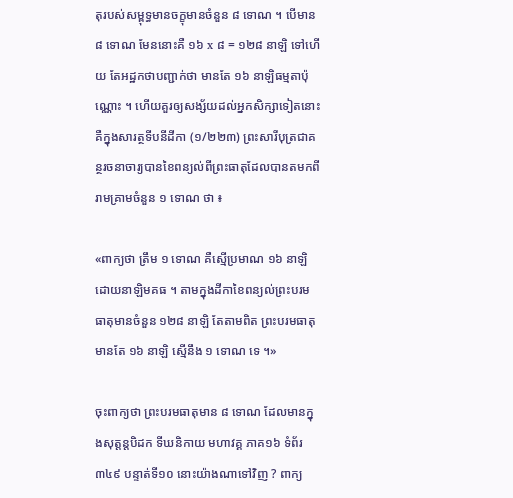តុរបស់សម្ពុទ្ធមានចក្ខុមានចំនួន ៨ ទោណ ។ បើមាន ៨ ទោណ មែននោះគឺ ១៦ x ៨ = ១២៨ នាឡិ ទៅហើយ តែអដ្ឋកថាបញ្ជាក់ថា មានតែ ១៦ នាឡិធម្មតាប៉ុណ្ណោះ ។ ហើយគួរឲ្យសង្ស័យដល់អ្នកសិក្សាទៀតនោះ គឺក្នុងសារត្ថទីបនីដីកា (១/២២៣) ព្រះសារីបុត្រជាគន្ថរចនាចារ្យបានខៃពន្យល់ពីព្រះធាតុដែលបានតមកពីរាមគ្រាមចំនួន ១ ទោណ ថា ៖

«ពាក្យថា ត្រឹម ១ ទោណ គឺស្មើប្រមាណ ១៦ នាឡិ ដោយនាឡិមគធ ។ តាមក្នុងដីកាខៃពន្យល់ព្រះបរមធាតុមានចំនួន ១២៨ នាឡិ តែតាមពិត ព្រះបរមធាតុមានតែ ១៦ នាឡិ ស្មើនឹង ១ ទោណ ទេ ។»

ចុះពាក្យថា ព្រះបរមធាតុមាន ៨ ទោណ ដែលមានក្នុងសុត្តន្តបិដក ទីឃនិកាយ មហាវគ្គ ភាគ១៦ ទំព័រ៣៤៩ បន្ទាត់ទី១០ នោះយ៉ាងណាទៅវិញ ? ពាក្យ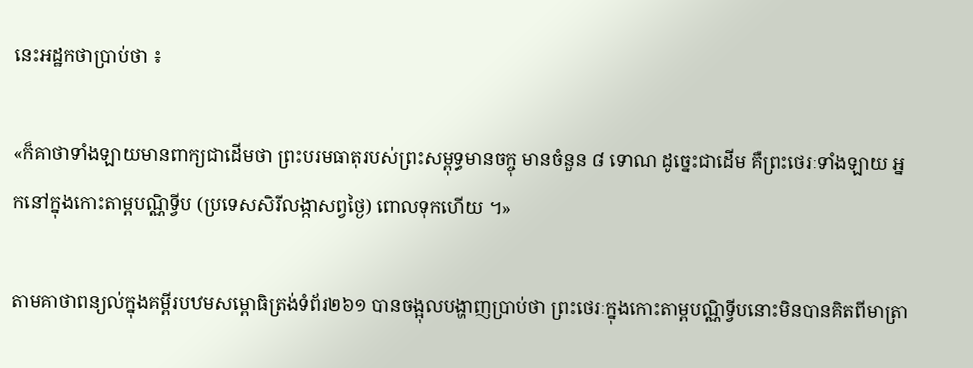នេះអដ្ឋកថាប្រាប់ថា ៖

«ក៏គាថាទាំងឡាយមានពាក្យជាដើមថា ព្រះបរមធាតុរបស់ព្រះសម្ពុទ្ធមានចក្ចុ មានចំនួន ៨ ទោណ ដូច្នេះជាដើម គឺព្រះថេរៈទាំងឡាយ អ្នកនៅក្នុងកោះតាម្ពបណ្ណិទ្វីប (ប្រទេសសិរីលង្កាសព្វថ្ងៃ) ពោលទុកហើយ ។»

តាមគាថាពន្យល់ក្នុងគម្ពីរបឋមសម្ពោធិត្រង់ទំព័រ២៦១ បានចង្អុលបង្ហាញប្រាប់ថា ព្រះថេរៈក្នុងកោះតាម្ពបណ្ណិទ្វីបនោះមិនបានគិតពីមាត្រា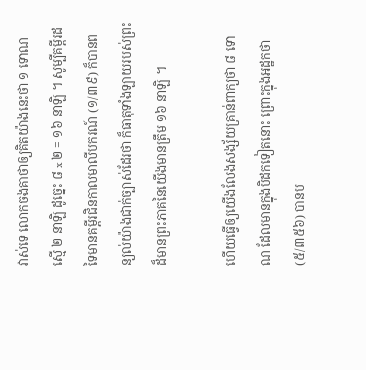វាស់ទេ លោកចងគាថាឲ្យគិតយ៉ាងនេះថា ១ ទោណ ស្មើ ២ នាឡិ ដូច្នេះ ៨ x ២ = ១៦ នាឡិ ។ សូម្បីគម្ពីរដទៃមានគម្ពីរជិនកាលមាលីបករណ៍ (១/៣៩) ក៏បានពន្យល់យ៉ាងជាក់ច្បាស់ដែរថា ក៏ធាតុទាំងឡាយរបស់ព្រះដ៏មានព្រះភាគនៃយើងមានត្រឹម ១៦ នាឡិ ។

ហើយធ្វើឲ្យយើងលែងសង្ស័យគ្រាន់ពាក្យថា ៨ ទោណ ដែលមានក្នុងបិដកទៀតនោះ ព្រោះក្នុងអដ្ឋកថា (៥/៣៥៦) បានប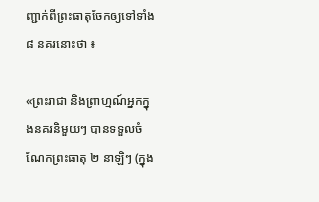ញ្ជាក់ពីព្រះធាតុចែកឲ្យទៅទាំង ៨ នគរនោះថា ៖

«ព្រះរាជា និងព្រាហ្មណ៍អ្នកក្នុងនគរនិមួយៗ បានទទួលចំណែកព្រះធាតុ ២ នាឡិៗ (ក្នុង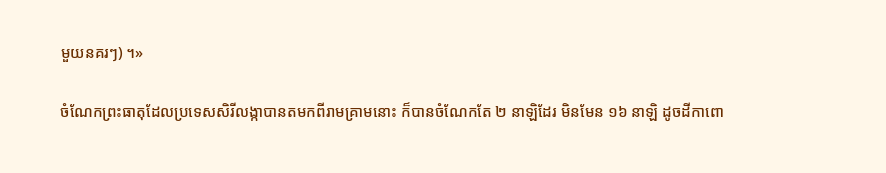មួយនគរៗ) ។»

ចំណែកព្រះធាតុដែលប្រទេសសិរីលង្កាបានតមកពីរាមគ្រាមនោះ ក៏បានចំណែកតែ ២ នាឡិដែរ មិនមែន ១៦ នាឡិ ដូចដីកាពោ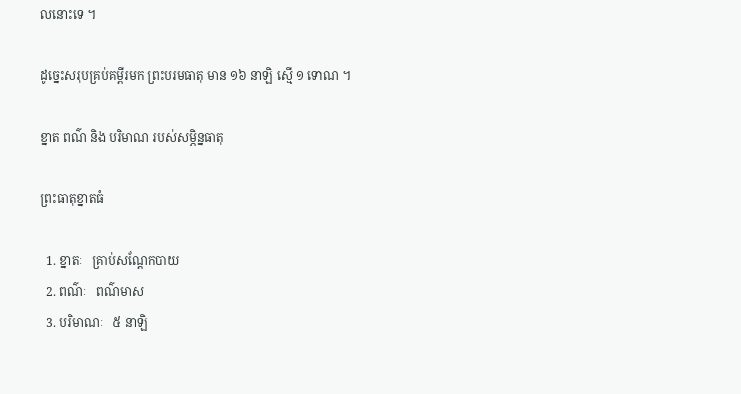លនោះទេ ។

ដូច្នេះសរុបគ្រប់គម្ពីរមក ព្រះបរមធាតុ មាន ១៦ នាឡិ ស្មើ ១ ទោណ ។

ខ្នាត ពណ៌ និង បរិមាណ របស់សម្ភិន្នធាតុ

ព្រះធាតុខ្នាតធំ

  1. ខ្នាតៈ   គ្រាប់សណ្ដែកបាយ
  2. ពណ៌ៈ   ពណ៌មាស
  3. បរិមាណៈ   ៥ នាឡិ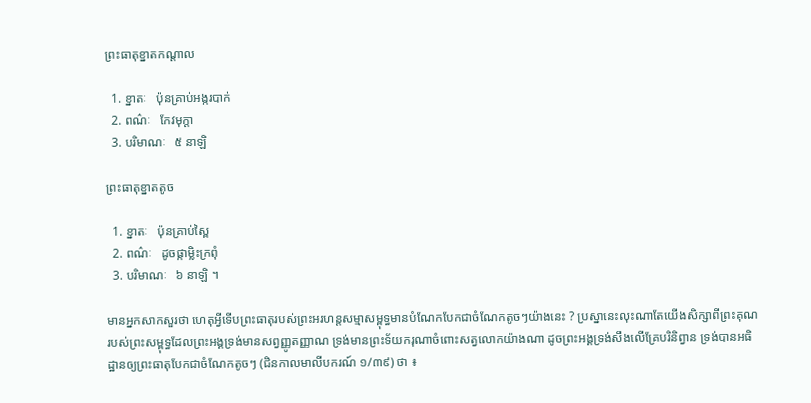ព្រះធាតុខ្នាតកណ្ដាល

  1. ខ្នាតៈ   ប៉ុនគ្រាប់អង្ករបាក់
  2. ពណ៌ៈ   កែវមុក្ដា
  3. បរិមាណៈ   ៥ នាឡិ

ព្រះធាតុខ្នាតតូច

  1. ខ្នាតៈ   ប៉ុនគ្រាប់ស្ពៃ
  2. ពណ៌ៈ   ដូចផ្កាម្លិះក្រពុំ
  3. បរិមាណៈ   ៦ នាឡិ ។

មានអ្នកសាកសួរថា ហេតុអ្វីទើបព្រះធាតុរបស់ព្រះអរហន្តសម្មាសម្ពុទ្ធមានបំណែកបែកជាចំណែកតូចៗយ៉ាងនេះ ? ប្រស្នានេះលុះណាតែយើងសិក្សាពីព្រះគុណរបស់ព្រះសម្ពុទ្ធដែលព្រះអង្គទ្រង់មានសព្វញ្ញូតញ្ញាណ ទ្រង់មានព្រះទ័យករុណាចំពោះសត្វលោកយ៉ាងណា ដូចព្រះអង្គទ្រង់សឹងលើគ្រែបរិនិព្វាន ទ្រង់បានអធិដ្ឋានឲ្យព្រះធាតុបែកជាចំណែកតូចៗ (ជិនកាលមាលីបករណ៍ ១/៣៩) ថា ៖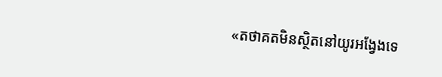«តថាគតមិនស្ថិតនៅយូរអង្វែងទេ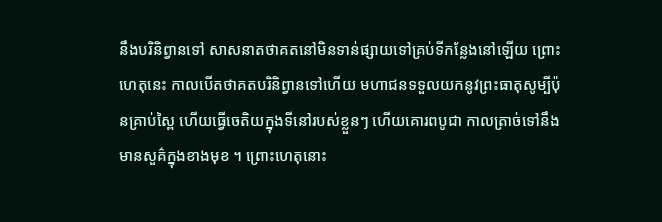នឹងបរិនិព្វានទៅ សាសនាតថាគតនៅមិនទាន់ផ្សាយទៅគ្រប់ទីកន្លែងនៅឡើយ ព្រោះហេតុនេះ កាលបើតថាគតបរិនិព្វានទៅហើយ មហាជនទទួលយកនូវព្រះធាតុសូម្បីប៉ុនគ្រាប់ស្ពៃ ហើយធ្វើចេតិយក្នុងទីនៅរបស់ខ្លួនៗ ហើយគោរពបូជា កាលត្រាច់ទៅនឹងមានសួគ៌ក្នុងខាងមុខ ។ ព្រោះហេតុនោះ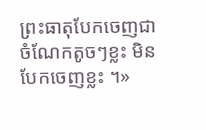ព្រះធាតុបែកចេញជាចំណែកតូចៗខ្លះ មិនបែកចេញខ្លះ ។»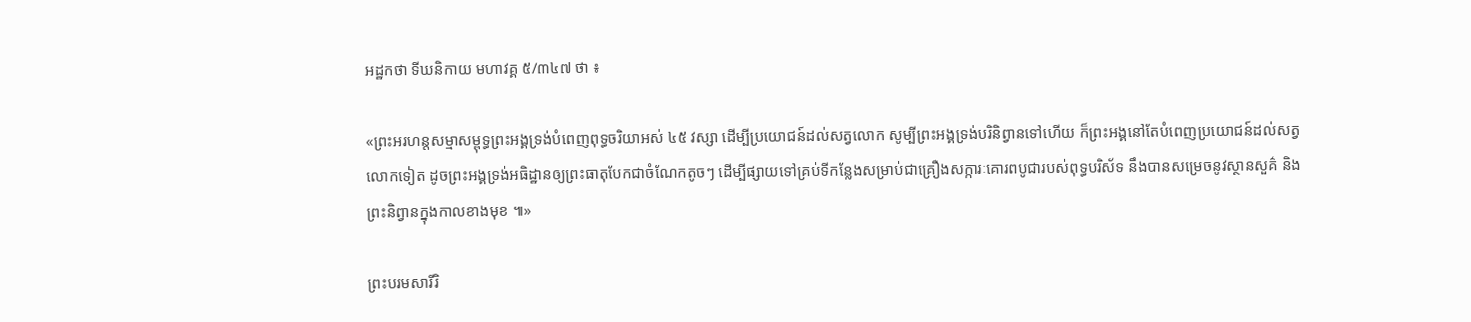អដ្ឋកថា ទីឃនិកាយ មហាវគ្គ ៥/៣៤៧ ថា ៖

«ព្រះអរហន្តសម្មាសម្ពុទ្ធព្រះអង្គទ្រង់បំពេញពុទ្ធចរិយាអស់ ៤៥ វស្សា ដើម្បីប្រយោជន៍ដល់សត្វលោក សូម្បីព្រះអង្គទ្រង់បរិនិព្វានទៅហើយ ក៏ព្រះអង្គនៅតែបំពេញប្រយោជន៍ដល់សត្វលោកទៀត ដូចព្រះអង្គទ្រង់អធិដ្ឋានឲ្យព្រះធាតុបែកជាចំណែកតូចៗ ដើម្បីផ្សាយទៅគ្រប់ទីកន្លែងសម្រាប់ជាគ្រឿងសក្ការៈគោរពបូជារបស់ពុទ្ធបរិស័ទ នឹងបានសម្រេចនូវស្ថានសួគ៌ និងព្រះនិព្វានក្នុងកាលខាងមុខ ៕»

ព្រះបរមសារីរិ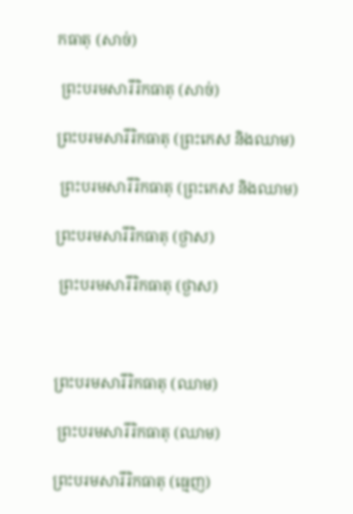កធាតុ (សាច់)

 ព្រះបរមសារីរិកធាតុ (សាច់)

ព្រះបរមសារីរិកធាតុ (ព្រះកេស និងឈាម)

 ព្រះបរមសារីរិកធាតុ (ព្រះកេស និងឈាម)

ព្រះបរមសារីរិកធាតុ (ថ្ងាស)

 ព្រះបរមសារីរិកធាតុ (ថ្ងាស)



ព្រះបរមសារីរិកធាតុ (ឈាម)

 ព្រះបរមសារីរិកធាតុ (ឈាម)

ព្រះបរមសារីរិកធាតុ (ធ្មេញ)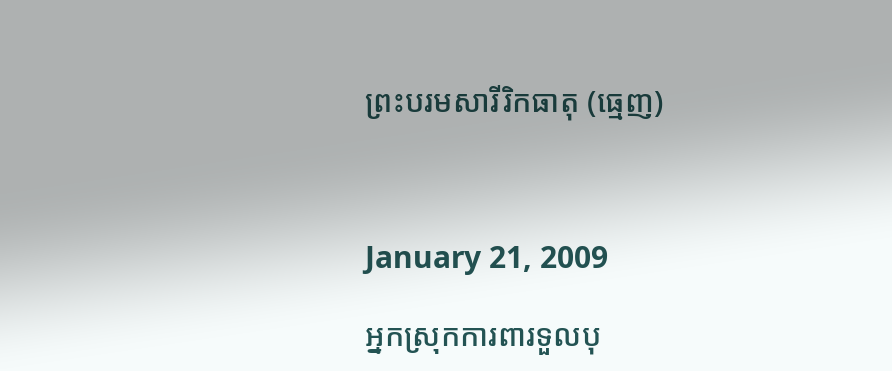ព្រះបរមសារីរិកធាតុ (ធ្មេញ)



January 21, 2009

អ្នកស្រុកការពារទួលបុ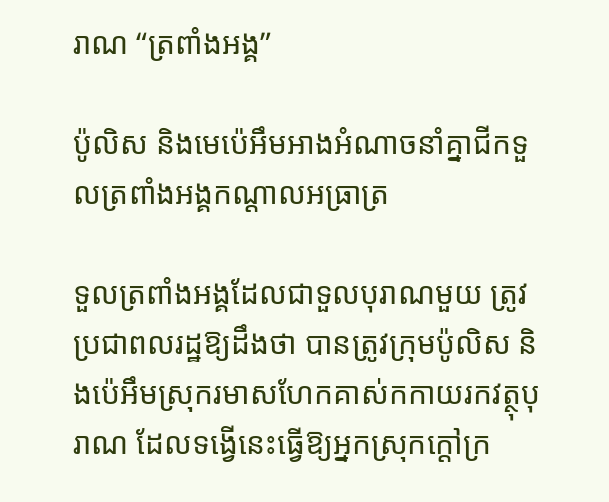រាណ “ត្រពាំងអង្គ”

ប៉ូលិស និងមេប៉េអឹមអាងអំណាចនាំគ្នាជីកទួលត្រពាំងអង្គកណ្ដាលអធ្រាត្រ

ទួលត្រពាំងអង្គដែលជាទួលបុរាណមួយ ត្រូវប្រជាពលរដ្ឋឱ្យដឹងថា បានត្រូវក្រុមប៉ូលិស និងប៉េអឹមស្រុករមាសហែកគាស់កកាយរកវត្ថុបុរាណ ដែលទង្វើនេះធ្វើឱ្យអ្នកស្រុកក្ដៅក្រ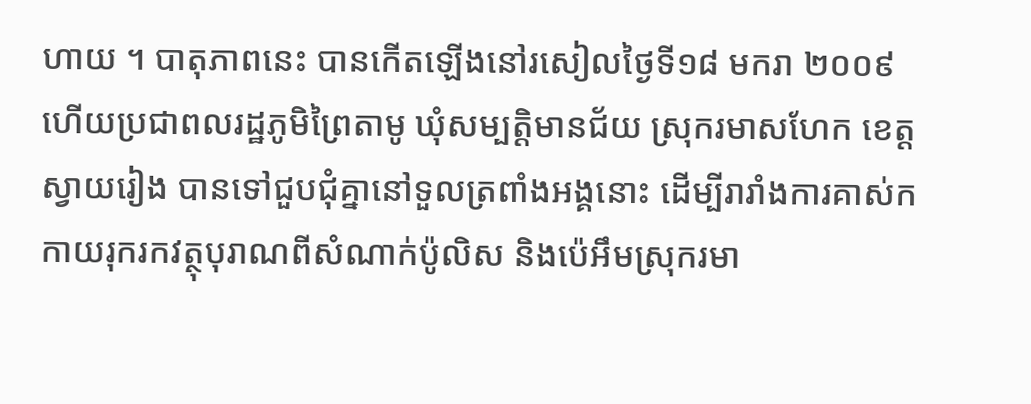ហាយ ។ បាតុភាពនេះ បានកើតឡើងនៅរសៀលថ្ងៃទី១៨ មករា ២០០៩ ហើយប្រជាពលរដ្ឋភូមិព្រៃតាមូ ឃុំសម្បត្ដិមានជ័យ ស្រុករមាសហែក ខេត្ដស្វាយរៀង បានទៅជួបជុំគ្នានៅទួលត្រពាំងអង្គនោះ ដើម្បីរារាំងការគាស់កកាយរុករកវត្ថុបុរាណពីសំណាក់ប៉ូលិស និងប៉េអឹមស្រុករមា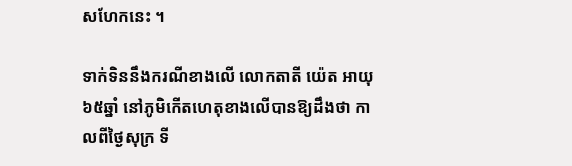សហែកនេះ ។

ទាក់ទិននឹងករណីខាងលើ លោកតាតី យ៉េត អាយុ៦៥ឆ្នាំ នៅភូមិកើតហេតុខាងលើបានឱ្យដឹងថា កាលពីថ្ងៃសុក្រ ទី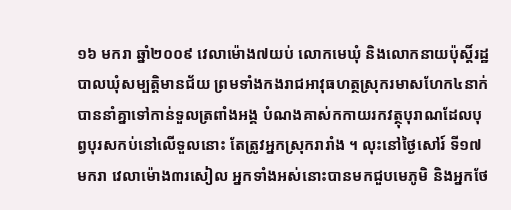១៦ មករា ឆ្នាំ២០០៩ វេលាម៉ោង៧យប់ លោកមេឃុំ និងលោកនាយប៉ុសិ៍្ដរដ្ឋបាលឃុំសម្បត្ដិមានជ័យ ព្រមទាំងកងរាជអាវុធហត្ថស្រុករមាសហែក៤នាក់ បាននាំគ្នាទៅកាន់ទួលត្រពាំងអង្គ បំណងគាស់កកាយរកវត្ថុបុរាណដែលបុព្វបុរសកប់នៅលើទួលនោះ តែត្រូវអ្នកស្រុករារាំង ។ លុះនៅថ្ងៃសៅរ៍ ទី១៧ មករា វេលាម៉ោង៣រសៀល អ្នកទាំងអស់នោះបានមកជួបមេភូមិ និងអ្នកថែ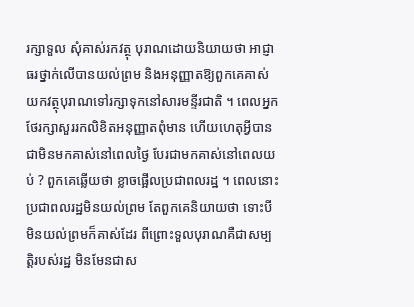រក្សាទួល សុំគាស់រកវត្ថុ បុរាណដោយនិយាយថា អាជ្ញាធរថ្នាក់លើបានយល់ព្រម និងអនុញ្ញាតឱ្យពួកគេគាស់យកវត្ថុបុរាណទៅរក្សាទុកនៅសារមន្ទីរជាតិ ។ ពេលអ្នកថែរក្សាសួររកលិខិតអនុញ្ញាតពុំមាន ហើយហេតុអ្វីបានជាមិនមកគាស់នៅពេលថ្ងៃ បែរជាមកគាស់នៅពេលយប់ ? ពួកគេឆ្លើយថា ខ្លាចផ្អើលប្រជាពលរដ្ឋ ។ ពេលនោះប្រជាពលរដ្ឋមិនយល់ព្រម តែពួកគេនិយាយថា ទោះបីមិនយល់ព្រមក៏គាស់ដែរ ពីព្រោះទួលបុរាណគឺជាសម្បត្ដិរបស់រដ្ឋ មិនមែនជាស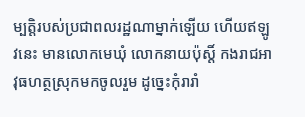ម្បត្ដិរបស់ប្រជាពលរដ្ឋណាម្នាក់ឡើយ ហើយឥឡូវនេះ មានលោកមេឃុំ លោកនាយប៉ុសិ៍្ដ កងរាជអាវុធហត្ថស្រុកមកចូលរួម ដូច្នេះកុំរារាំ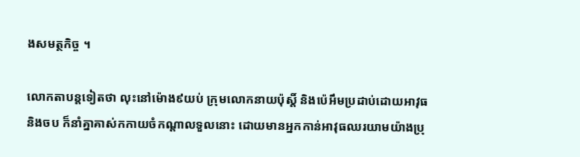ងសមត្ថកិច្ច ។

លោកតាបន្ដទៀតថា លុះនៅម៉ោង៩យប់ ក្រុមលោកនាយប៉ុសិ៍្ដ និងប៉េអឹមប្រដាប់ដោយអាវុធ និងចប ក៏នាំគ្នាគាស់កកាយចំកណ្ដាលទួលនោះ ដោយមានអ្នកកាន់អាវុធឈរយាមយ៉ាងប្រុ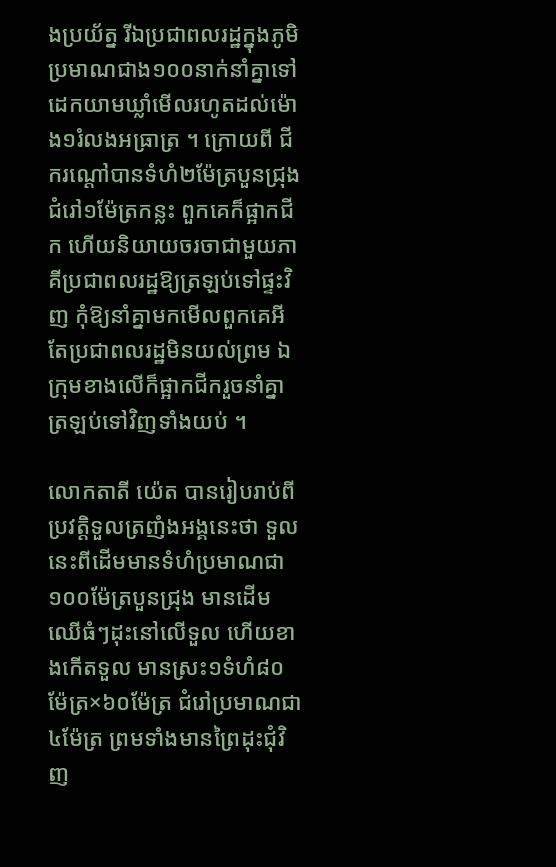ងប្រយ័ត្ន រីឯប្រជាពលរដ្ឋក្នុងភូមិប្រមាណជាង១០០នាក់នាំគ្នាទៅដេកយាមឃ្លាំមើលរហូតដល់ម៉ោង១រំលងអធ្រាត្រ ។ ក្រោយពី ជីករណ្ដៅបានទំហំ២ម៉ែត្របួនជ្រុងជំរៅ១ម៉ែត្រកន្លះ ពួកគេក៏ផ្អាកជីក ហើយនិយាយចរចាជាមួយភាគីប្រជាពលរដ្ឋឱ្យត្រឡប់ទៅផ្ទះវិញ កុំឱ្យនាំគ្នាមកមើលពួកគេអី តែប្រជាពលរដ្ឋមិនយល់ព្រម ឯក្រុមខាងលើក៏ផ្អាកជីករួចនាំគ្នាត្រឡប់ទៅវិញទាំងយប់ ។

លោកតាតី យ៉េត បានរៀបរាប់ពីប្រវត្ដិទួលត្រញំងអង្គនេះថា ទួលនេះពីដើមមានទំហំប្រមាណជា ១០០ម៉ែត្របួនជ្រុង មានដើមឈើធំៗដុះនៅលើទួល ហើយខាងកើតទួល មានស្រះ១ទំហំ៨០ម៉ែត្រ×៦០ម៉ែត្រ ជំរៅប្រមាណជា៤ម៉ែត្រ ព្រមទាំងមានព្រៃដុះជុំវិញ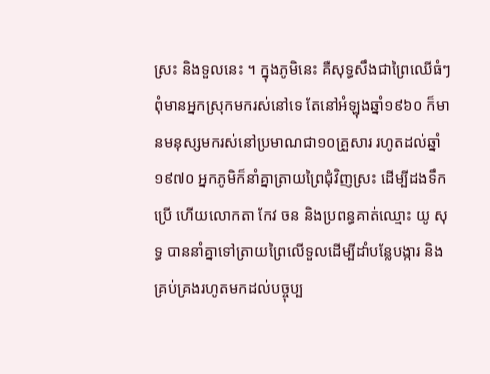ស្រះ និងទួលនេះ ។ ក្នុងភូមិនេះ គឺសុទ្ធសឹងជាព្រៃឈើធំៗពុំមានអ្នកស្រុកមករស់នៅទេ តែនៅអំឡុងឆ្នាំ១៩៦០ ក៏មានមនុស្សមករស់នៅប្រមាណជា១០គ្រួសារ រហូតដល់ឆ្នាំ១៩៧០ អ្នកភូមិក៏នាំគ្នាត្រាយព្រៃជុំវិញស្រះ ដើម្បីដងទឹកប្រើ ហើយលោកតា កែវ ចន និងប្រពន្ធគាត់ឈ្មោះ យូ សុទ្ធ បាននាំគ្នាទៅត្រាយព្រៃលើទួលដើម្បីដាំបន្លែបង្ការ និងគ្រប់គ្រងរហូតមកដល់បច្ចុប្ប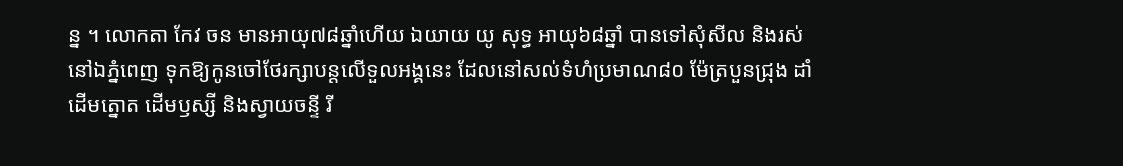ន្ន ។ លោកតា កែវ ចន មានអាយុ៧៨ឆ្នាំហើយ ឯយាយ យូ សុទ្ធ អាយុ៦៨ឆ្នាំ បានទៅសុំសីល និងរស់នៅឯភ្នំពេញ ទុកឱ្យកូនចៅថែរក្សាបន្ដលើទួលអង្គនេះ ដែលនៅសល់ទំហំប្រមាណ៨០ ម៉ែត្របួនជ្រុង ដាំដើមត្នោត ដើមឫស្សី និងស្វាយចន្ទី រី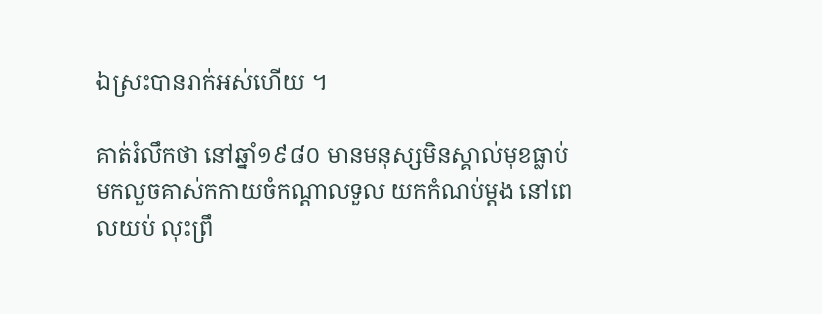ឯស្រះបានរាក់អស់ហើយ ។

គាត់រំលឹកថា នៅឆ្នាំ១៩៨០ មានមនុស្សមិនស្គាល់មុខធ្លាប់មកលួចគាស់កកាយចំកណ្ដាលទួល យកកំណប់ម្ដង នៅពេលយប់ លុះព្រឹ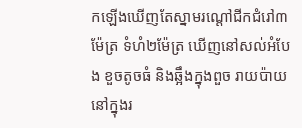កឡើងឃើញតែស្នាមរណ្ដៅជីកជំរៅ៣ម៉ែត្រ ទំហំ២ម៉ែត្រ ឃើញនៅសល់អំបែង ខួចតូចធំ និងឆ្អឹងក្នុងពួច រាយប៉ាយនៅក្នុងរ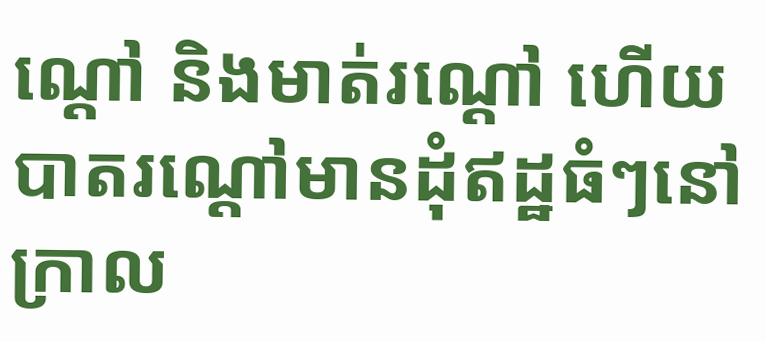ណ្ដៅ និងមាត់រណ្ដៅ ហើយបាតរណ្ដៅមានដុំឥដ្ឋធំៗនៅក្រាល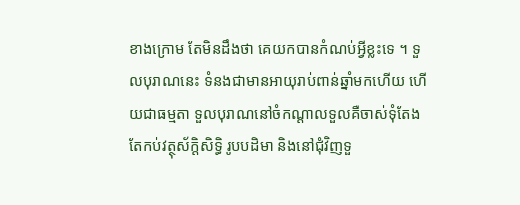ខាងក្រោម តែមិនដឹងថា គេយកបានកំណប់អ្វីខ្លះទេ ។ ទួលបុរាណនេះ ទំនងជាមានអាយុរាប់ពាន់ឆ្នាំមកហើយ ហើយជាធម្មតា ទួលបុរាណនៅចំកណ្ដាលទួលគឺចាស់ទុំតែងតែកប់វត្ថុស័ក្ដិសិទ្ធិ រូបបដិមា និងនៅជុំវិញទួ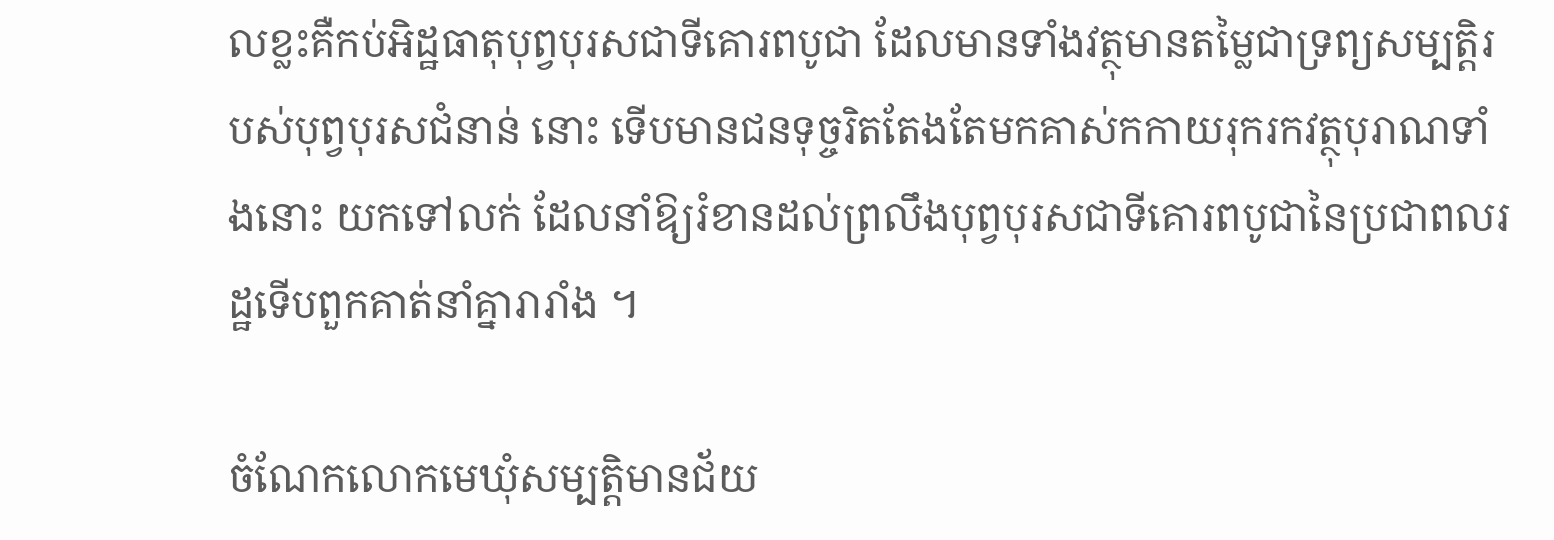លខ្លះគឺកប់អិដ្ឋធាតុបុព្វបុរសជាទីគោរពបូជា ដែលមានទាំងវត្ថុមានតម្លៃជាទ្រព្យសម្បត្ដិរបស់បុព្វបុរសជំនាន់ នោះ ទើបមានជនទុច្ចរិតតែងតែមកគាស់កកាយរុករកវត្ថុបុរាណទាំងនោះ យកទៅលក់ ដែលនាំឱ្យរំខានដល់ព្រលឹងបុព្វបុរសជាទីគោរពបូជានៃប្រជាពលរដ្ឋទើបពួកគាត់នាំគ្នារារាំង ។

ចំណែកលោកមេឃុំសម្បត្ដិមានជ័យ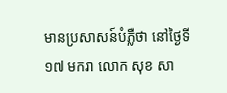មានប្រសាសន៍បំភ្លឺថា នៅថ្ងៃទី១៧ មករា លោក សុខ សា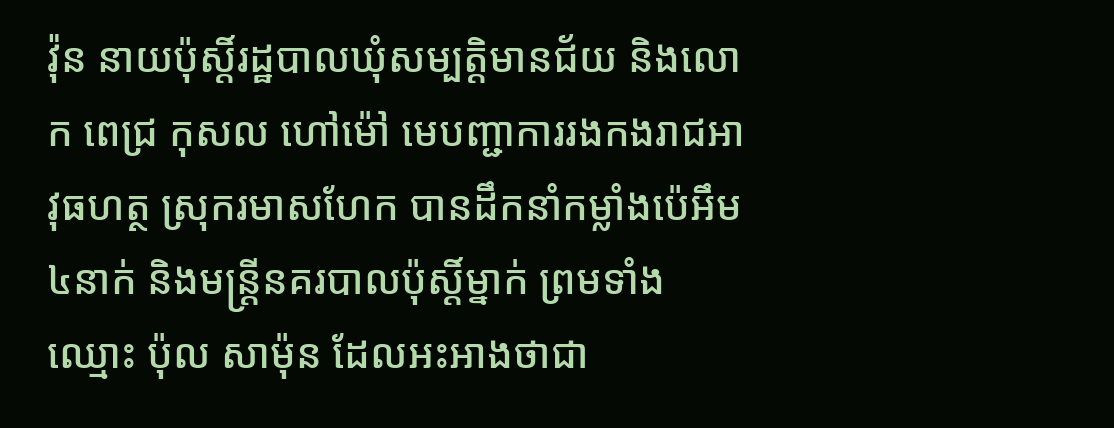វ៉ុន នាយប៉ុសិ៍្ដរដ្ឋបាលឃុំសម្បត្ដិមានជ័យ និងលោក ពេជ្រ កុសល ហៅម៉ៅ មេបញ្ជាការរងកងរាជអាវុធហត្ថ ស្រុករមាសហែក បានដឹកនាំកម្លាំងប៉េអឹម៤នាក់ និងមន្ដ្រីនគរបាលប៉ុសិ៍្ដម្នាក់ ព្រមទាំងឈ្មោះ ប៉ុល សាម៉ុន ដែលអះអាងថាជា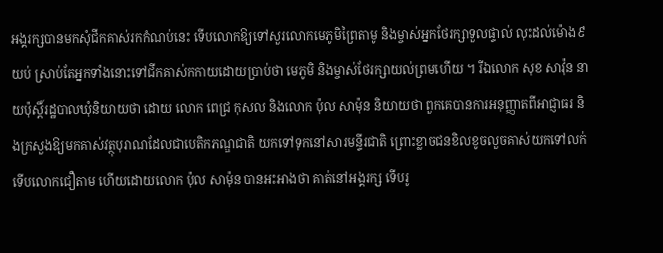អង្គរក្សបានមកសុំជីកគាស់រកកំណប់នេះ ទើបលោកឱ្យទៅសួរលោកមេភូមិព្រៃតាមូ និងម្ចាស់អ្នកថែរក្សាទួលផ្ទាល់ លុះដល់ម៉ោង៩យប់ ស្រាប់តែអ្នកទាំងនោះទៅជីកគាស់កកាយដោយប្រាប់ថា មេភូមិ និងម្ចាស់ថែរក្សាយល់ព្រមហើយ ។ រីឯលោក សុខ សាវ៉ុន នាយប៉ុសិ៍្ដរដ្ឋបាលឃុំនិយាយថា ដោយ លោក ពេជ្រ កុសល និងលោក ប៉ុល សាម៉ុន និយាយថា ពួកគេបានការអនុញ្ញាតពីអាជ្ញាធរ និងក្រសួងឱ្យមកគាស់វត្ថុបុរាណដែលជាបេតិកភណ្ឌជាតិ យកទៅទុកនៅសារមន្ទីរជាតិ ព្រោះខ្លាចជនខិលខូចលួចគាស់យកទៅលក់ ទើបលោកជឿតាម ហើយដោយលោក ប៉ុល សាម៉ុន បានអះអាងថា គាត់នៅអង្គរក្ស ទើបរូ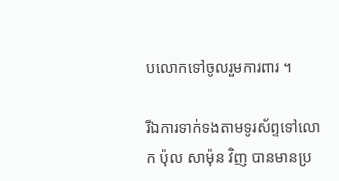បលោកទៅចូលរួមការពារ ។

រីឯការទាក់ទងតាមទូរស័ព្ទទៅលោក ប៉ុល សាម៉ុន វិញ បានមានប្រ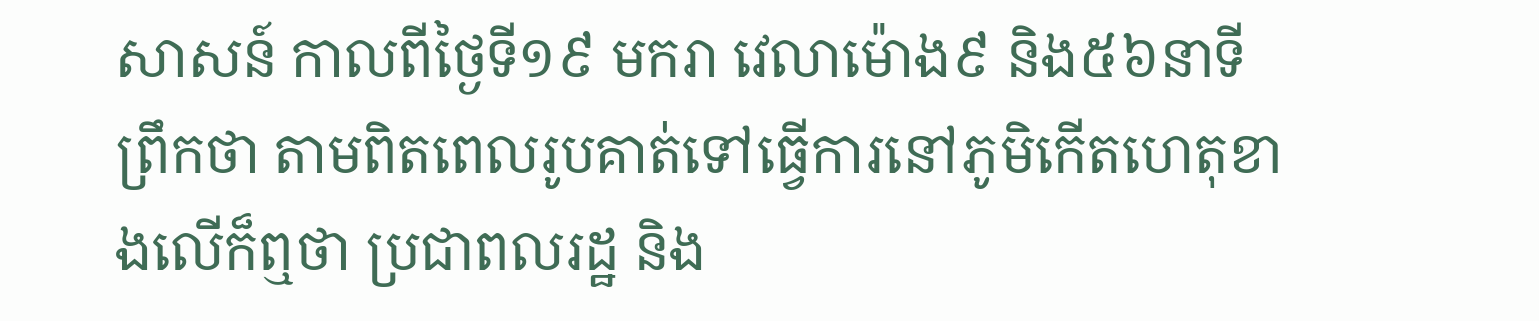សាសន៍ កាលពីថ្ងៃទី១៩ មករា វេលាម៉ោង៩ និង៥៦នាទីព្រឹកថា តាមពិតពេលរូបគាត់ទៅធ្វើការនៅភូមិកើតហេតុខាងលើក៏ឮថា ប្រជាពលរដ្ឋ និង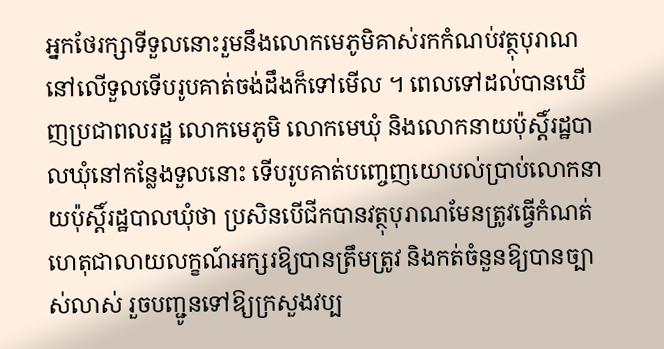អ្នកថែរក្សាទីទួលនោះរួមនឹងលោកមេភូមិគាស់រកកំណប់វត្ថុបុរាណនៅលើទួលទើបរូបគាត់ចង់ដឹងក៏ទៅមើល ។ ពេលទៅដល់បានឃើញប្រជាពលរដ្ឋ លោកមេភូមិ លោកមេឃុំ និងលោកនាយប៉ុសិ៍្ដរដ្ឋបាលឃុំនៅកន្លែងទួលនោះ ទើបរូបគាត់បញ្ចេញយោបល់ប្រាប់លោកនាយប៉ុសិ៍្ដរដ្ឋបាលឃុំថា ប្រសិនបើជីកបានវត្ថុបុរាណមែនត្រូវធ្វើកំណត់ហេតុជាលាយលក្ខណ៍អក្សរឱ្យបានត្រឹមត្រូវ និងកត់ចំនួនឱ្យបានច្បាស់លាស់ រួចបញ្ជូនទៅឱ្យក្រសួងវប្ប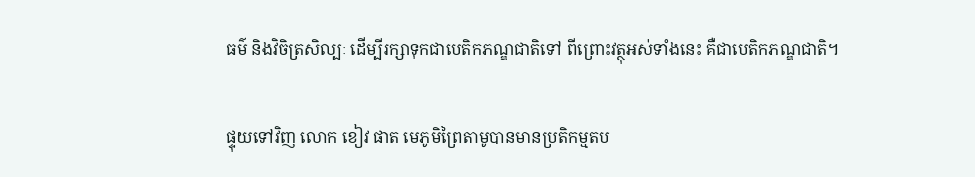ធម៌ និងវិចិត្រសិល្បៈ ដើម្បីរក្សាទុកជាបេតិកភណ្ឌជាតិទៅ ពីព្រោះវត្ថុអស់ទាំងនេះ គឺជាបេតិកភណ្ឌជាតិ។

ផ្ទុយទៅវិញ លោក ខៀវ ផាត មេភូមិព្រៃតាមូបានមានប្រតិកម្មតប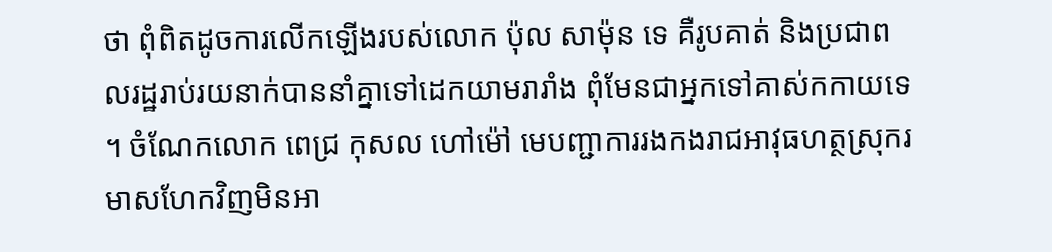ថា ពុំពិតដូចការលើកឡើងរបស់លោក ប៉ុល សាម៉ុន ទេ គឺរូបគាត់ និងប្រជាពលរដ្ឋរាប់រយនាក់បាននាំគ្នាទៅដេកយាមរារាំង ពុំមែនជាអ្នកទៅគាស់កកាយទេ ។ ចំណែកលោក ពេជ្រ កុសល ហៅម៉ៅ មេបញ្ជាការរងកងរាជអាវុធហត្ថស្រុករមាសហែកវិញមិនអា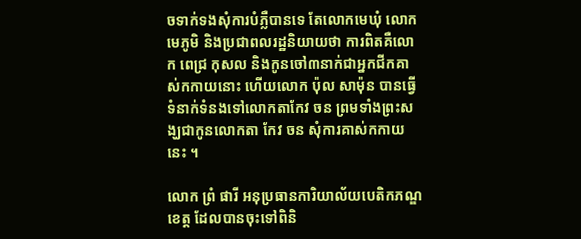ចទាក់ទងសុំការបំភ្លឺបានទេ តែលោកមេឃុំ លោកមេភូមិ និងប្រជាពលរដ្ឋនិយាយថា ការពិតគឺលោក ពេជ្រ កុសល និងកូនចៅ៣នាក់ជាអ្នកជីកគាស់កកាយនោះ ហើយលោក ប៉ុល សាម៉ុន បានធ្វើទំនាក់ទំនងទៅលោកតាកែវ ចន ព្រមទាំងព្រះសង្ឃជាកូនលោកតា កែវ ចន សុំការគាស់កកាយនេះ ។

លោក ព្រំ ផារី អនុប្រធានការិយាល័យបេតិកភណ្ឌខេត្ដ ដែលបានចុះទៅពិនិ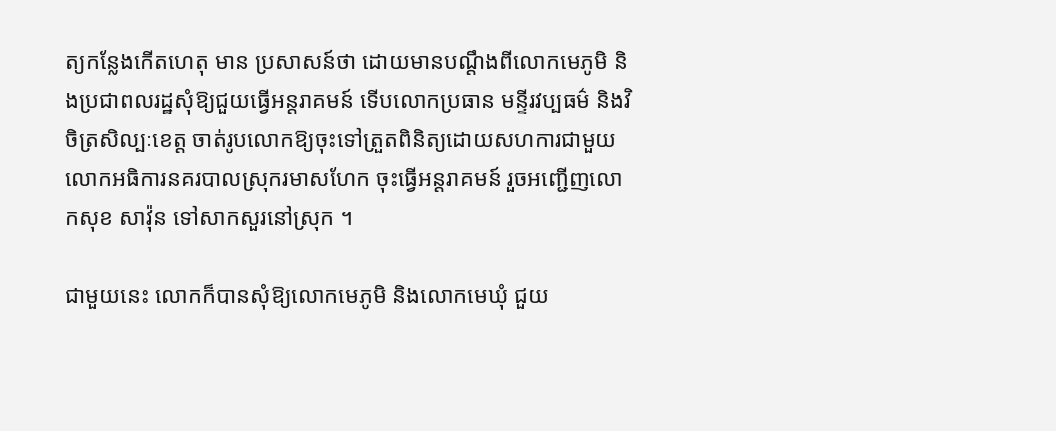ត្យកន្លែងកើតហេតុ មាន ប្រសាសន៍ថា ដោយមានបណ្ដឹងពីលោកមេភូមិ និងប្រជាពលរដ្ឋសុំឱ្យជួយធ្វើអន្ដរាគមន៍ ទើបលោកប្រធាន មន្ទីរវប្បធម៌ និងវិចិត្រសិល្បៈខេត្ដ ចាត់រូបលោកឱ្យចុះទៅត្រួតពិនិត្យដោយសហការជាមួយលោកអធិការនគរបាលស្រុករមាសហែក ចុះធ្វើអន្ដរាគមន៍ រួចអញ្ជើញលោកសុខ សាវ៉ុន ទៅសាកសួរនៅស្រុក ។

ជាមួយនេះ លោកក៏បានសុំឱ្យលោកមេភូមិ និងលោកមេឃុំ ជួយ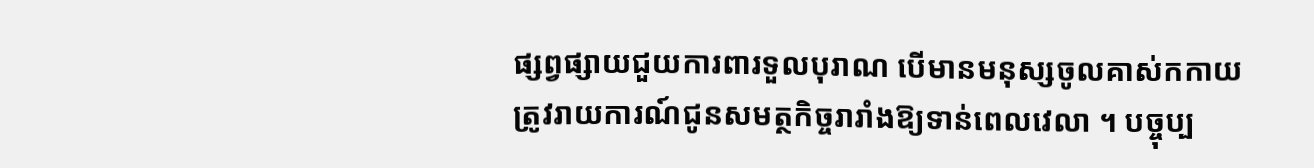ផ្សព្វផ្សាយជួយការពារទួលបុរាណ បើមានមនុស្សចូលគាស់កកាយត្រូវរាយការណ៍ជូនសមត្ថកិច្ចរារាំងឱ្យទាន់ពេលវេលា ។ បច្ចុប្ប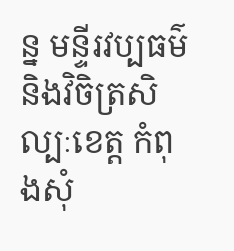ន្ន មន្ទីរវប្បធម៌ និងវិចិត្រសិល្បៈខេត្ដ កំពុងសុំ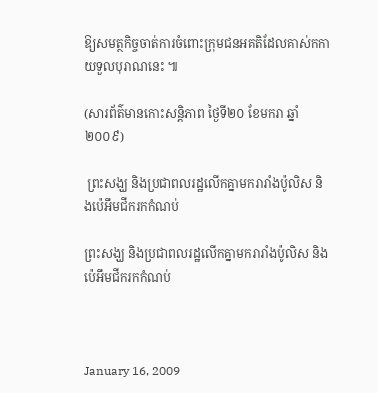ឱ្យសមត្ថកិច្ចចាត់ការចំពោះក្រុមជនអគតិដែលគាស់កកាយទួលបុរាណនេះ ៕

(សារព័ត៌មានកោះសន្តិភាព ថ្ងៃទី២០ ខែមករា ឆ្នាំ២០០៩)

 ព្រះសង្ឃ និងប្រជាពលរដ្ឋលើកគ្នាមករារាំងប៉ូលិស និងប៉េអឹមជីករកកំណប់

ព្រះសង្ឃ និងប្រជាពលរដ្ឋលើកគ្នាមករារាំងប៉ូលិស និងប៉េអឹមជីករកកំណប់



January 16, 2009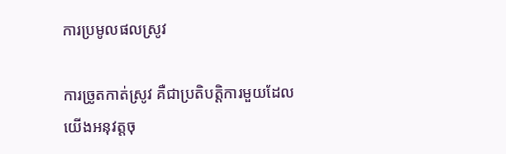ការប្រមូលផលស្រូវ

ការច្រូតកាត់ស្រូវ គឺជាប្រតិបត្ដិការមួយដែលយើងអនុវត្ដចុ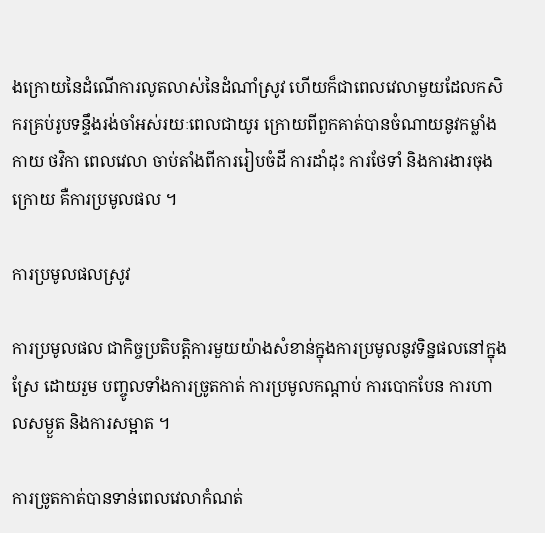ងក្រោយនៃដំណើការលូតលាស់នៃដំណាំស្រូវ ហើយក៏ជាពេលវេលាមួយដែលកសិករគ្រប់រូបទន្ទឹងរង់ចាំអស់រយៈពេលជាយូរ ក្រោយពីពួកគាត់បានចំណាយនូវកម្លាំងកាយ ថវិកា ពេលវេលា ចាប់តាំងពីការរៀបចំដី ការដាំដុះ ការថែទាំ និងការងារចុងក្រោយ គឺការប្រមូលផល ។

ការប្រមូលផលស្រូវ

ការប្រមូលផល ជាកិច្ចប្រតិបត្ដិការមួយយ៉ាងសំខាន់ក្នុងការប្រមូលនូវទិន្នផលនៅក្នុងស្រែ ដោយរួម បញ្ចូលទាំងការច្រូតកាត់ ការប្រមូលកណ្ដាប់ ការបោកបែន ការហាលសម្ងួត និងការសម្អាត ។

ការច្រូតកាត់បានទាន់ពេលវេលាកំណត់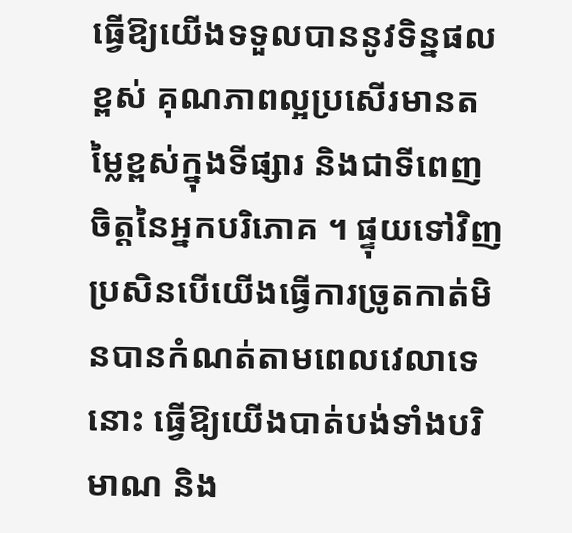ធ្វើឱ្យយើងទទួលបាននូវទិន្នផលខ្ពស់ គុណភាពល្អប្រសើរមានតម្លៃខ្ពស់ក្នុងទីផ្សារ និងជាទីពេញចិត្ដនៃអ្នកបរិភោគ ។ ផ្ទុយទៅវិញ  ប្រសិនបើយើងធ្វើការច្រូតកាត់មិនបានកំណត់តាមពេលវេលាទេនោះ ធ្វើឱ្យយើងបាត់បង់ទាំងបរិមាណ និង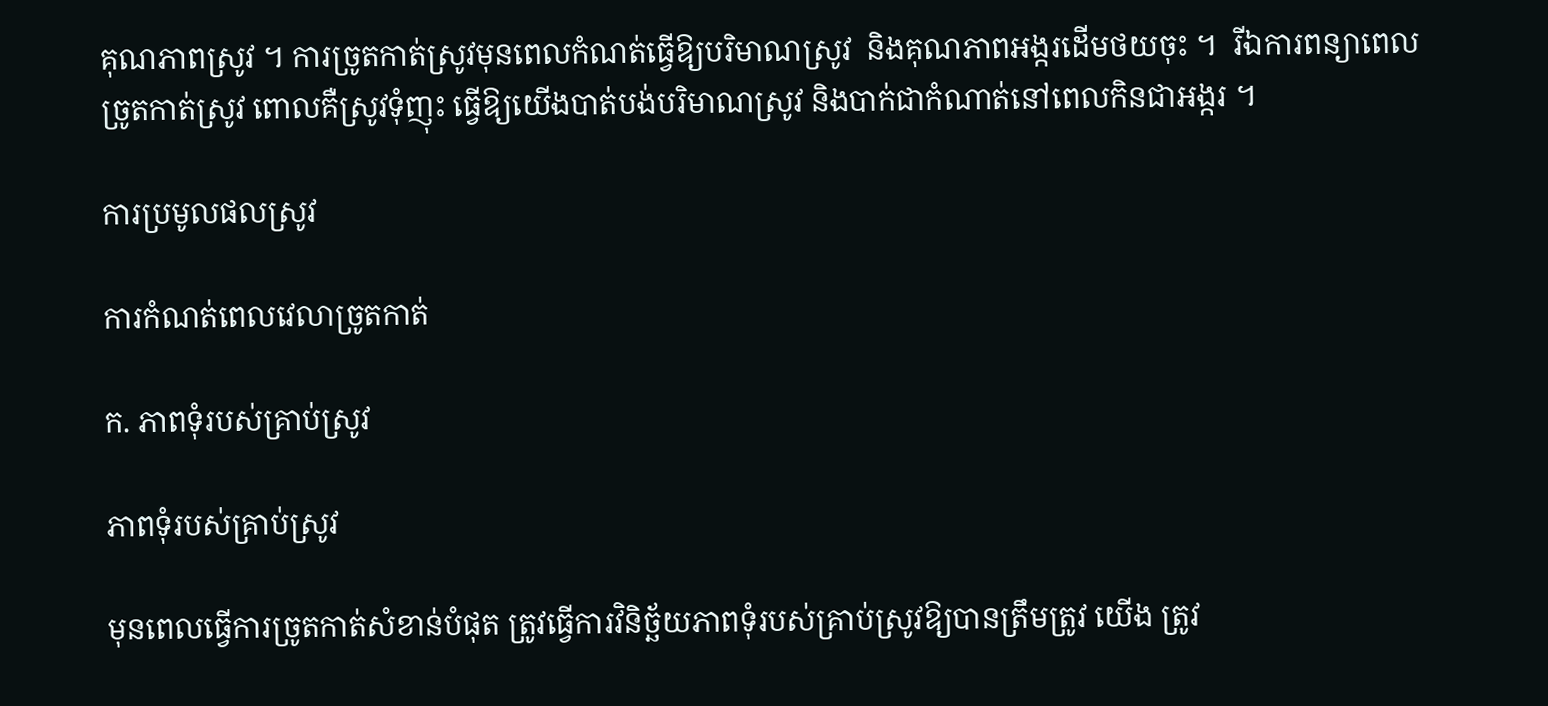គុណភាពស្រូវ ។ ការច្រូតកាត់ស្រូវមុនពេលកំណត់ធ្វើឱ្យបរិមាណស្រូវ  និងគុណភាពអង្ករដើមថយចុះ ។  រីឯការពន្យាពេលច្រូតកាត់ស្រូវ ពោលគឺស្រូវទុំញុះ ធ្វើឱ្យយើងបាត់បង់បរិមាណស្រូវ និងបាក់ជាកំណាត់នៅពេលកិនជាអង្ករ ។

ការប្រមូលផលស្រូវ

ការកំណត់ពេលវេលាច្រូតកាត់

ក. ភាពទុំរបស់គ្រាប់ស្រូវ

ភាពទុំរបស់គ្រាប់ស្រូវ

មុនពេលធ្វើការច្រូតកាត់សំខាន់បំផុត ត្រូវធ្វើការវិនិច្ឆ័យភាពទុំរបស់គ្រាប់ស្រូវឱ្យបានត្រឹមត្រូវ យើង ត្រូវ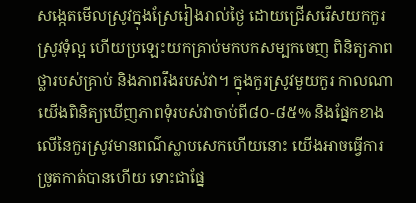សង្កេតមើលស្រូវក្នុងស្រែរៀងរាល់ថ្ងៃ ដោយជ្រើសរើសយកកួរស្រូវទុំល្អ ហើយប្រឡេះយកគ្រាប់មកបកសម្បកចេញ ពិនិត្យភាពថ្លារបស់គ្រាប់ និងភាពរឹងរបស់វា។ ក្នុងកួរស្រូវមួយកួរ កាលណាយើងពិនិត្យឃើញភាពទុំរបស់វាចាប់ពី៨០-៨៥% និងផ្នែកខាងលើនៃកួរស្រូវមានពណ៌ស្លាបសេកហើយនោះ យើងអាចធ្វើការច្រូតកាត់បានហើយ ទោះជាផ្នែ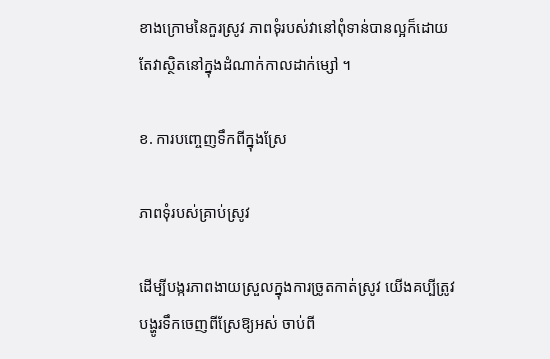ខាងក្រោមនៃកួរស្រូវ ភាពទុំរបស់វានៅពុំទាន់បានល្អក៏ដោយ តែវាស្ថិតនៅក្នុងដំណាក់កាលដាក់ម្សៅ ។

ខ. ការបញ្ចេញទឹកពីក្នុងស្រែ

ភាពទុំរបស់គ្រាប់ស្រូវ

ដើម្បីបង្ករភាពងាយស្រួលក្នុងការច្រូតកាត់ស្រូវ យើងគប្បីត្រូវបង្ហូរទឹកចេញពីស្រែឱ្យអស់ ចាប់ពី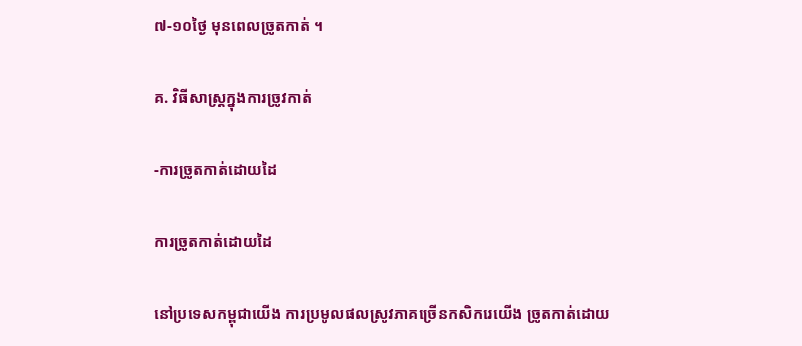៧-១០ថ្ងៃ មុនពេលច្រូតកាត់ ។

គ. វិធីសាស្ដ្រក្នុងការច្រូវកាត់

-ការច្រូតកាត់ដោយដៃ

ការច្រូតកាត់ដោយដៃ

នៅប្រទេសកម្ពុជាយើង ការប្រមូលផលស្រូវភាគច្រើនកសិករេយើង ច្រូតកាត់ដោយ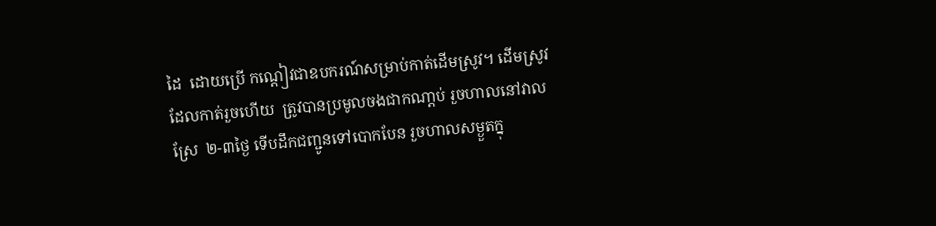ដៃ  ដោយប្រើ កណ្ដៀវជាឧបករណ៍សម្រាប់កាត់ដើមស្រូវ។ ដើមស្រូវដែលកាត់រួចហើយ  ត្រូវបានប្រមូលចងជាកណា្ដប់ រួចហាលនៅវាលស្រែ  ២-៣ថ្ងៃ ទើបដឹកជញ្ជូនទៅបោកបែន រួចហាលសម្ងួតក្នុ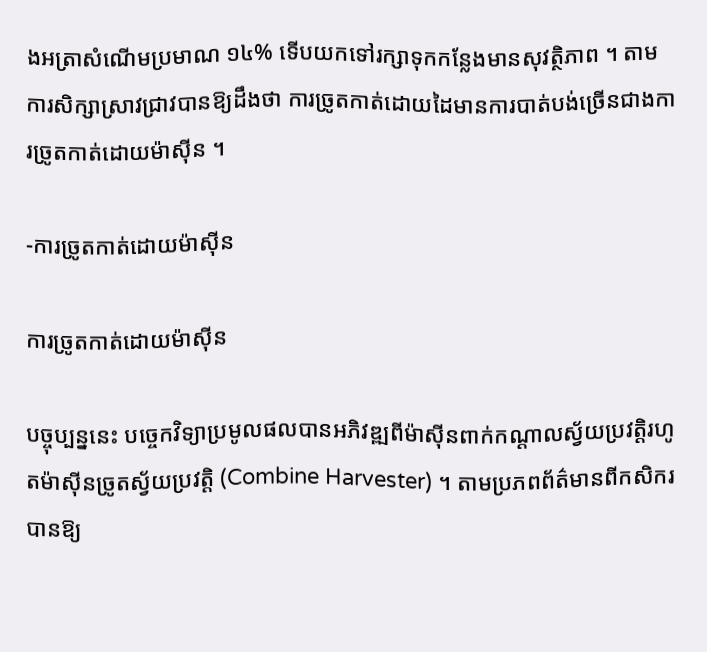ងអត្រាសំណើមប្រមាណ ១៤% ទើបយកទៅរក្សាទុកកន្លែងមានសុវត្ថិភាព ។ តាមការសិក្សាស្រាវជ្រាវបានឱ្យដឹងថា ការច្រូតកាត់ដោយដៃមានការបាត់បង់ច្រើនជាងការច្រូតកាត់ដោយម៉ាស៊ីន ។

-ការច្រូតកាត់ដោយម៉ាស៊ីន

ការច្រូតកាត់ដោយម៉ាស៊ីន

បច្ចុប្បន្ននេះ បច្ចេកវិទ្យាប្រមូលផលបានអភិវឌ្ឍពីម៉ាស៊ីនពាក់កណ្ដាលស្វ័យប្រវត្ដិរហូតម៉ាស៊ីនច្រូតស្វ័យប្រវត្ដិ (Combine Harvester) ។ តាមប្រភពព័ត៌មានពីកសិករបានឱ្យ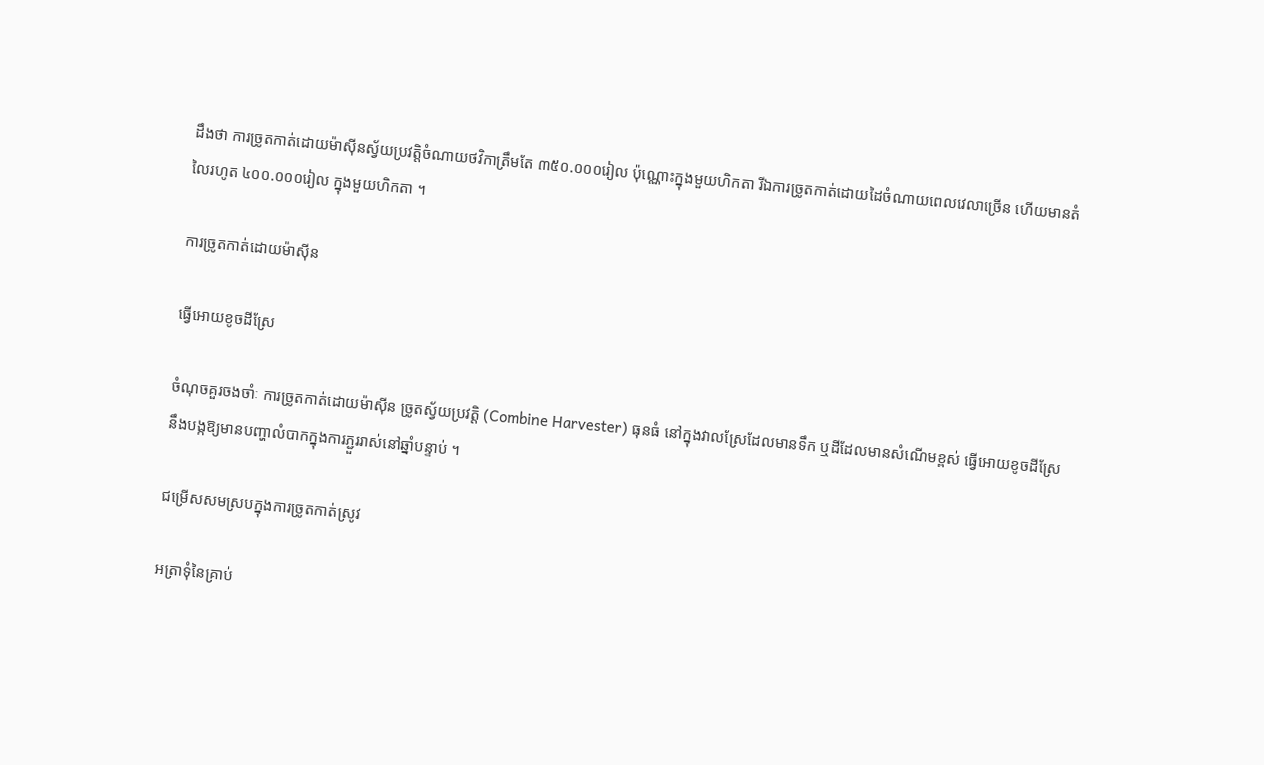ដឹងថា ការច្រូតកាត់ដោយម៉ាស៊ីនស្វ័យប្រវត្ដិចំណាយថវិកាត្រឹមតែ ៣៥០.០០០រៀល ប៉ុណ្ណោះក្នុងមួយហិកតា រីឯការច្រូតកាត់ដោយដៃចំណាយពេលវេលាច្រើន ហើយមានតំលៃរហូត ៤០០.០០០រៀល ក្នុងមួយហិកតា ។

ការច្រូតកាត់ដោយម៉ាស៊ីន

ធ្វើអោយខូចដីស្រែ

ចំណុចគួរចងចាំៈ ការច្រូតកាត់ដោយម៉ាស៊ីន ច្រូតស្វ័យប្រវត្ដិ (Combine Harvester) ធុនធំ នៅក្នុងវាលស្រែដែលមានទឹក ឬដីដែលមានសំណើមខ្ពស់ ធ្វើអោយខូចដីស្រែ នឹងបង្កឱ្យមានបញ្ហាលំបាកក្នុងការភ្ជួររាស់នៅឆ្នាំបន្ទាប់ ។

ជម្រើសសមស្របក្នុងការច្រូតកាត់ស្រូវ

អត្រាទុំនៃគ្រាប់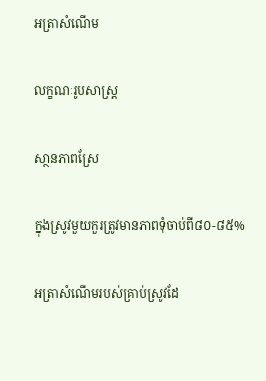អត្រាសំណើម

លក្ខណៈរូបសាស្ដ្រ

សា្ថនភាពស្រែ

ក្នុងស្រូវមួយកួរត្រូវមានភាពទុំចាប់ពី៨០-៨៥%

អត្រាសំណើមរបស់គ្រាប់ស្រូវដែ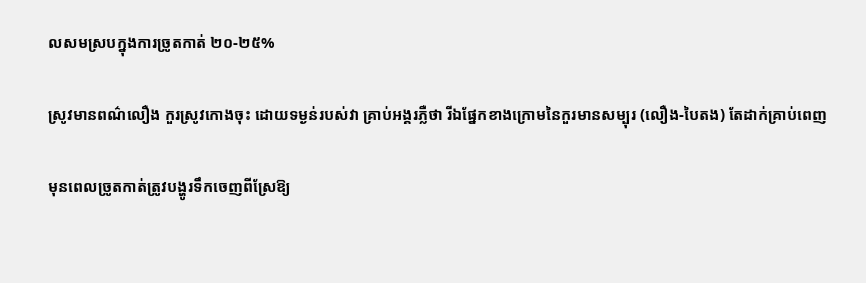លសមស្របក្នុងការច្រូតកាត់ ២០-២៥%

ស្រូវមានពណ៌លឿង កួរស្រូវកោងចុះ ដោយទម្ងន់របស់វា គ្រាប់អង្គរភ្លឺថា រីឯផ្នែកខាងក្រោមនៃកួរមានសម្បុរ (លឿង-បៃតង) តែដាក់គ្រាប់ពេញ

មុនពេលច្រូតកាត់ត្រូវបង្ហូរទឹកចេញពីស្រែឱ្យ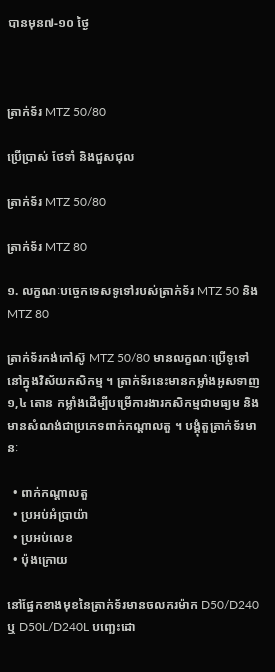បានមុន៧-១០ ថ្ងៃ



ត្រាក់ទ័រ MTZ 50/80

ប្រើប្រាស់ ថែទាំ និងជួសជុល

ត្រាក់ទ័រ MTZ 50/80

ត្រាក់ទ័រ MTZ 80

១. លក្ខណៈបច្ចេកទេសទូទៅរបស់ត្រាក់ទ័រ MTZ 50 និង MTZ 80

ត្រាក់ទ័រកង់កៅស៊ូ MTZ 50/80 មានលក្ខណៈប្រើទូទៅ នៅក្នុងវិស័យកសិកម្ម ។ ត្រាក់ទ័រនេះមានកម្លាំងអូសទាញ ១,៤ តោន កម្លាំងដើម្បីបម្រើការងារកសិកម្មជាមធ្យម និងមានសំណង់ជាប្រភេទពាក់កណ្ដាលតួ ។ បង្គុំតួត្រាក់ទ័រមានៈ

  • ពាក់កណ្ដាលតួ
  • ប្រអប់អំប្រាយ៉ា
  • ប្រអប់លេខ
  • ប៉ុងក្រោយ

នៅផ្នែកខាងមុខនៃត្រាក់ទ័រមានចលករម៉ាក D50/D240 ឬ D50L/D240L បញ្ឆេះដោ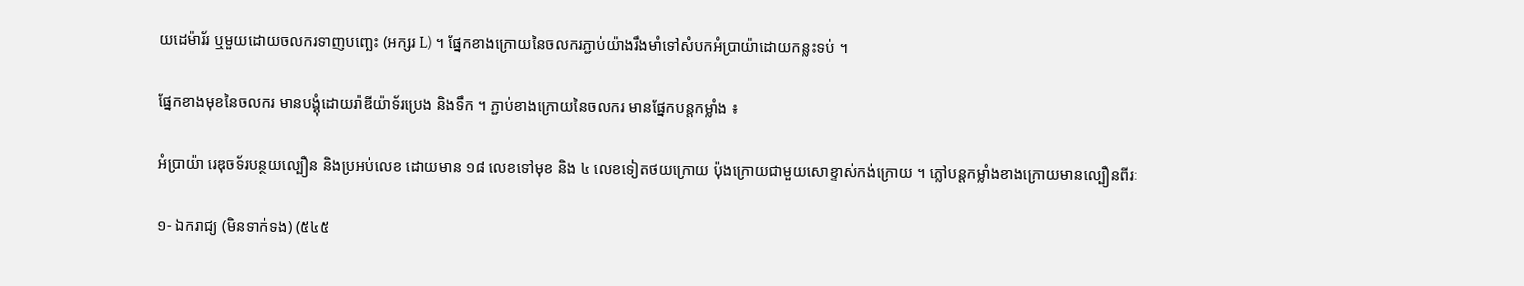យដេម៉ារ័រ ឬមួយដោយចលករទាញបញ្ឆេះ (អក្សរ L) ។ ផ្នែកខាងក្រោយនៃចលករភ្ជាប់យ៉ាងរឹងមាំទៅសំបកអំប្រាយ៉ាដោយកន្លះទប់ ។

ផ្នែកខាងមុខនៃចលករ មានបង្គុំដោយរ៉ាឌីយ៉ាទ័រប្រេង និងទឹក ។ ភ្ជាប់ខាងក្រោយនៃចលករ មានផ្នែកបន្តកម្លាំង ៖

អំប្រាយ៉ា រេឌុចទ័របន្ថយល្បឿន និងប្រអប់លេខ ដោយមាន ១៨ លេខទៅមុខ និង ៤ លេខទៀតថយក្រោយ ប៉ុងក្រោយជាមួយសោខ្ទាស់កង់ក្រោយ ។ ភ្លៅបន្តកម្លាំងខាងក្រោយមានល្បឿនពីរៈ

១‑ ឯករាជ្យ (មិនទាក់ទង) (៥៤៥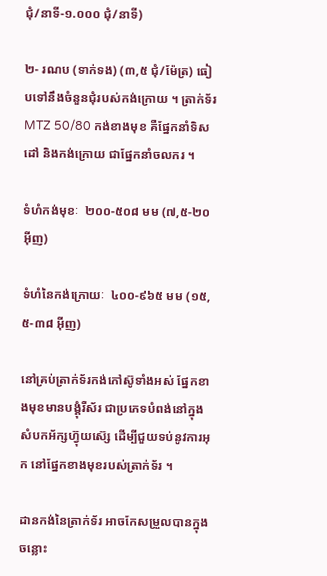ជុំ/នាទី‑១.០០០ ជុំ/នាទី)

២‑ រណប (ទាក់ទង) (៣,៥ ជុំ/ម៉ែត្រ) ធៀបទៅនឹងចំនួនជុំរបស់កង់ក្រោយ ។ ត្រាក់ទ័រ MTZ 50/80 កង់ខាងមុខ គឺផ្នែកនាំទិសដៅ និងកង់ក្រោយ ជាផ្នែកនាំចលករ ។

ទំហំកង់មុខៈ  ២០០‑៥០៨ មម (៧,៥‑២០ អ៊ីញ)

ទំហំនៃកង់ក្រោយៈ  ៤០០‑៩៦៥ មម (១៥,៥‑៣៨ អ៊ីញ)

នៅគ្រប់ត្រាក់ទ័រកង់កៅស៊ូទាំងអស់ ផ្នែកខាងមុខមានបង្គុំរឺស័រ ជាប្រភេទបំពង់នៅក្នុងសំបកអ័ក្សហ៊្វុយស៊្សេ ដើម្បីជួយទប់នូវការអុក នៅផ្នែកខាងមុខរបស់ត្រាក់ទ័រ ។

ដានកង់នៃត្រាក់ទ័រ អាចកែសម្រួលបានក្នុងចន្លោះ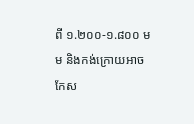ពី ១.២០០‑១.៨០០ មម និងកង់ក្រោយអាចកែស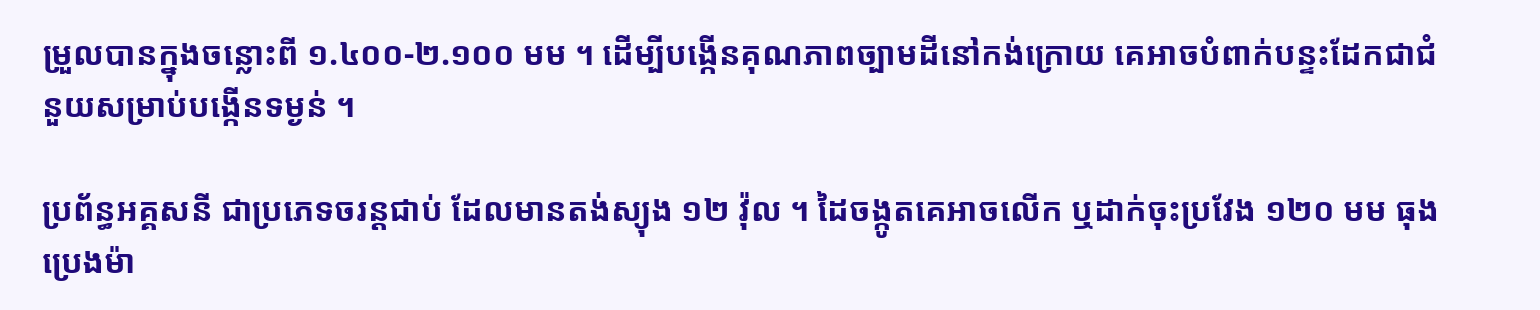ម្រួលបានក្នុងចន្លោះពី ១.៤០០‑២.១០០ មម ។ ដើម្បីបង្កើនគុណភាពច្បាមដីនៅកង់ក្រោយ គេអាចបំពាក់បន្ទះដែកជាជំនួយសម្រាប់បង្កើនទម្ងន់ ។

ប្រព័ន្ធអគ្គសនី ជាប្រភេទចរន្តជាប់ ដែលមានតង់ស្យុង ១២ វ៉ុល ។ ដៃចង្កូតគេអាចលើក ឬដាក់ចុះប្រវែង ១២០ មម ធុងប្រេងម៉ា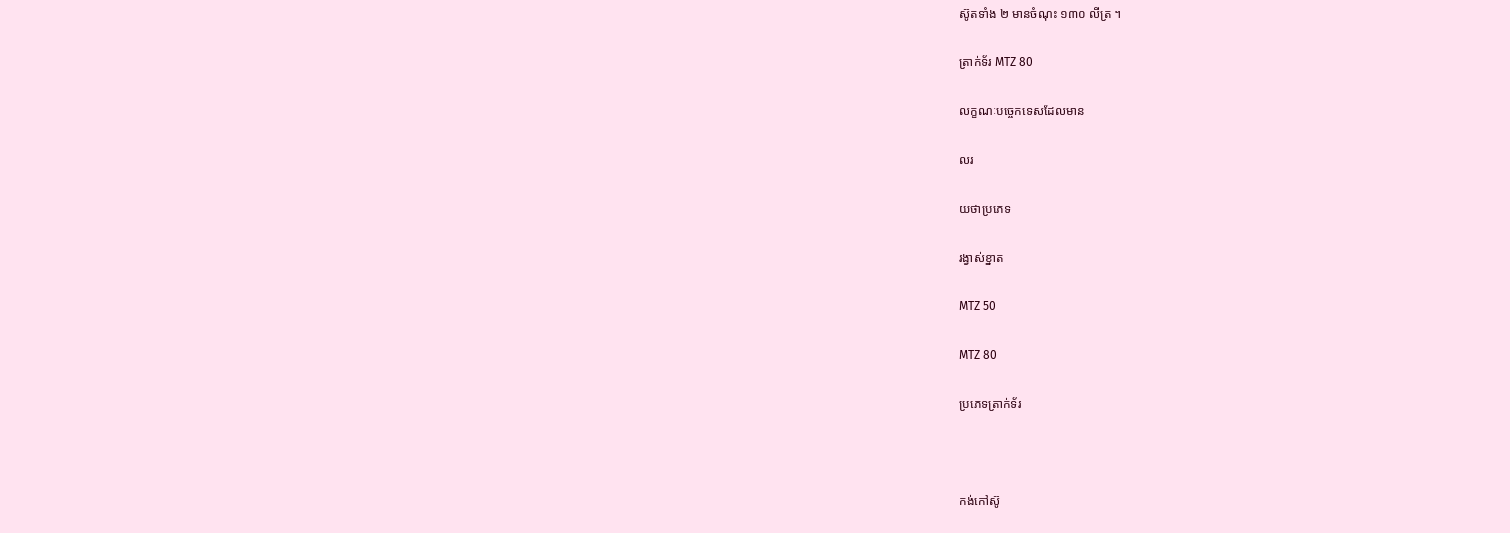ស៊ូតទាំង ២ មានចំណុះ ១៣០ លីត្រ ។

ត្រាក់ទ័រ MTZ 80

លក្ខណៈបច្ចេកទេសដែលមាន

លរ

យថាប្រភេទ

រង្វាស់ខ្នាត

MTZ 50

MTZ 80

ប្រភេទត្រាក់ទ័រ



កង់កៅស៊ូ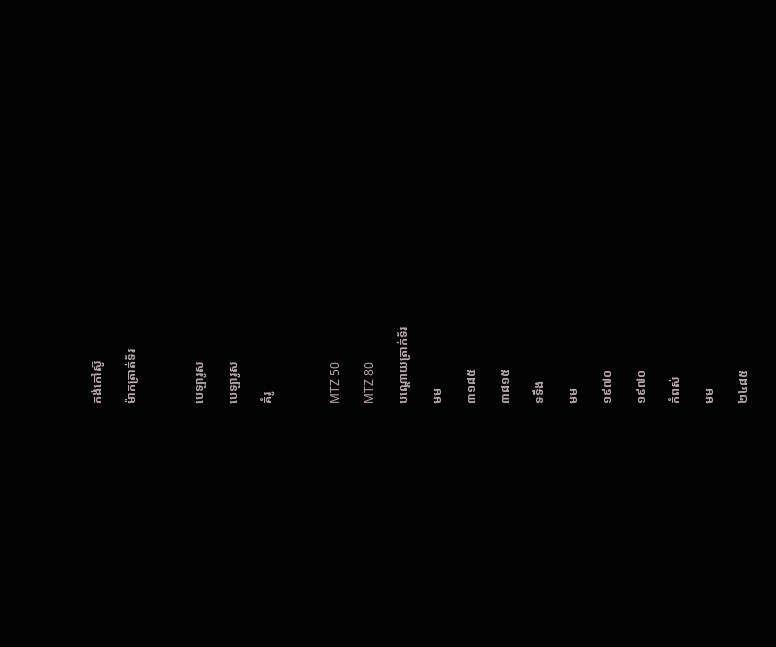កង់កៅស៊ូ

ម៉ាកត្រាត់ទ័រ



បេឡារូស

បេឡារូស

គំរូ



MTZ 50

MTZ 80

បណ្ដោយត្រាក់ទ័រ

មម

៣១៨៥

៣៨១៥

ទទឹង

មម

១៩៧០

១៩៧០

កំពស់

មម

២៤៨៥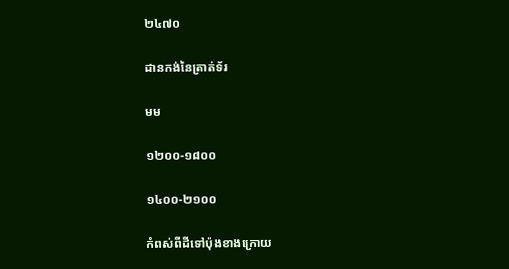២៤៧០

ដានកង់នៃត្រាត់ទ័រ

មម

១២០០‑១៨០០

១៤០០‑២១០០

កំពស់ពីដីទៅប៉ុងខាងក្រោយ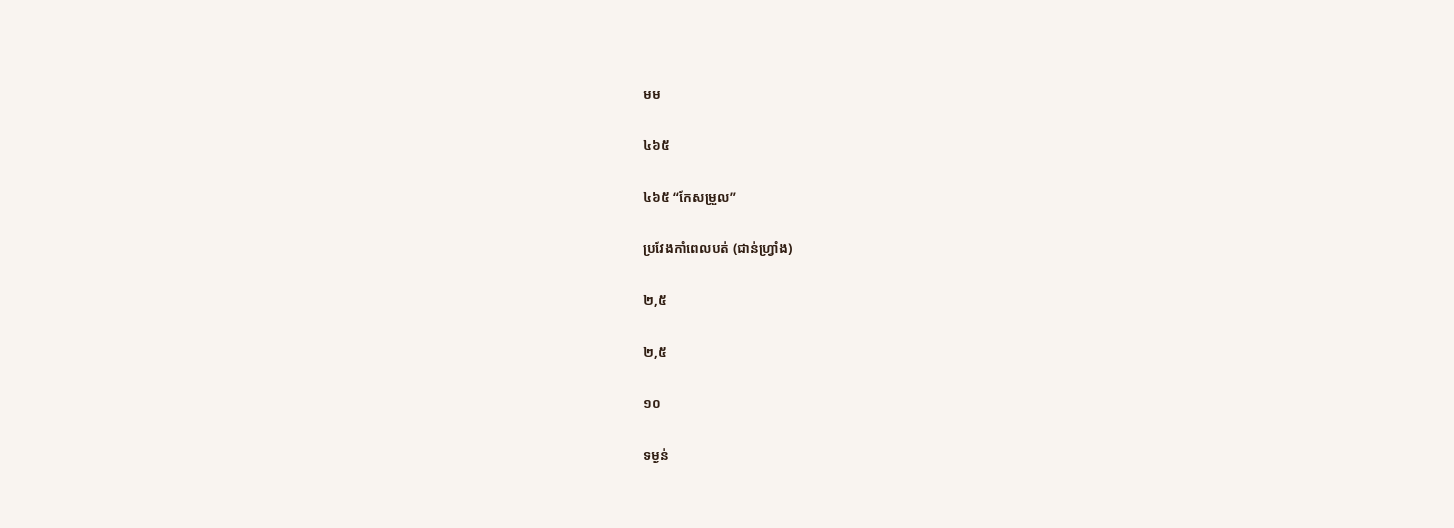មម

៤៦៥

៤៦៥ “កែសម្រួល”

ប្រវែងកាំពេលបត់ (ជាន់ហ្វ្រាំង)

២,៥

២,៥

១០

ទម្ងន់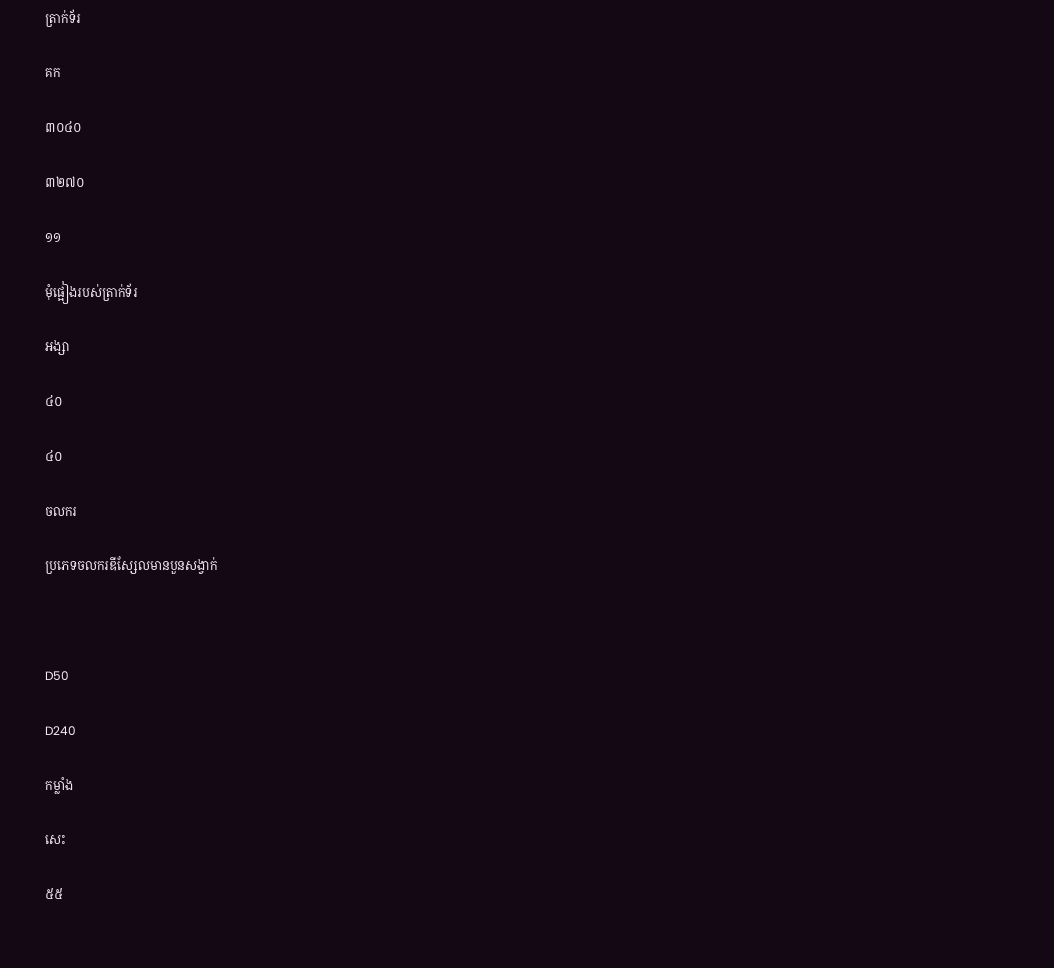ត្រាក់ទ័រ

គក

៣០៤០

៣២៧០

១១

មុំផ្អៀងរបស់ត្រាក់ទ័រ

អង្សា

៤០

៤០

ចលករ

ប្រភេទចលករឌីស្សែលមានបួនសង្វាក់



D50

D240

កម្លាំង

សេះ

៥៥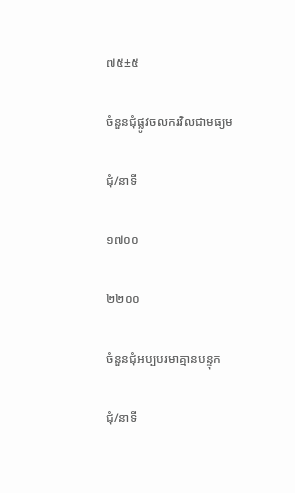៧៥±៥

ចំនួនជុំផ្លូវចលករវិលជាមធ្យម

ជុំ/នាទី

១៧០០

២២០០

ចំនួនជុំអប្បបរមាគ្មានបន្ទុក

ជុំ/នាទី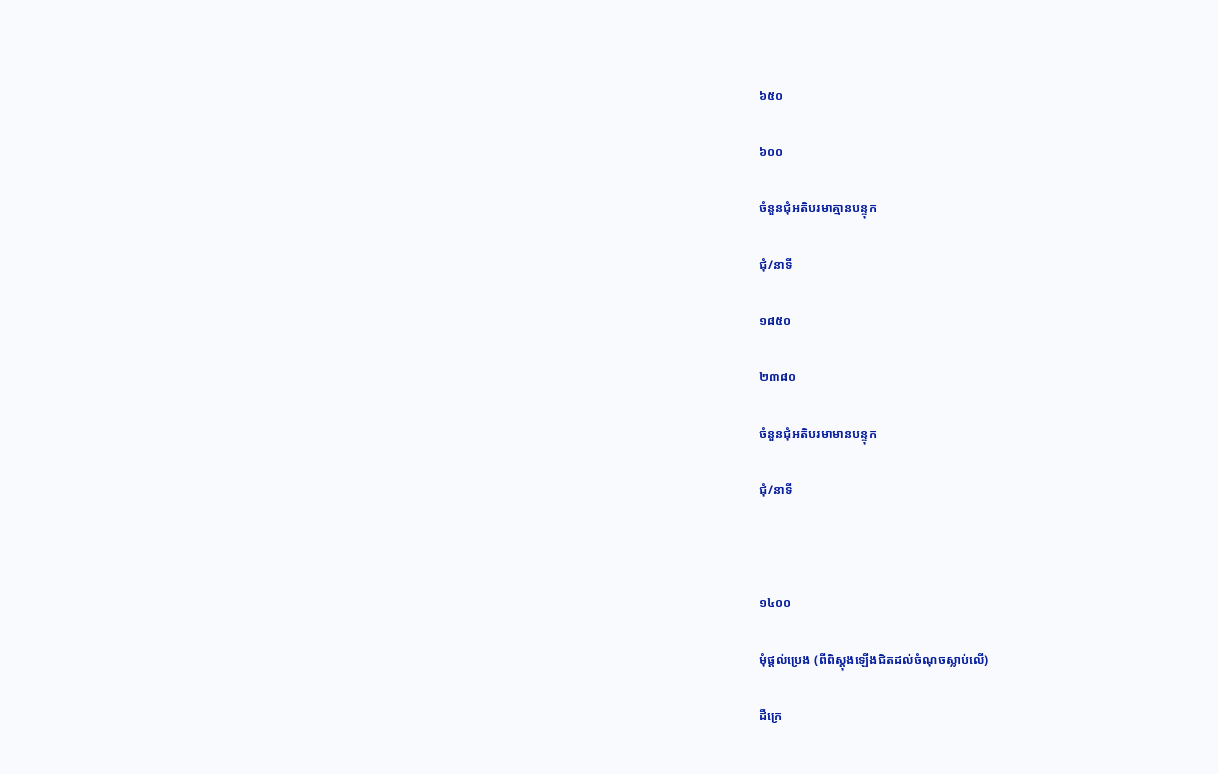៦៥០

៦០០

ចំនួនជុំអតិបរមាគ្មានបន្ទុក

ជុំ/នាទី

១៨៥០

២៣៨០

ចំនួនជុំអតិបរមាមានបន្ទុក

ជុំ/នាទី



១៤០០

មុំផ្ដល់ប្រេង (ពីពិស្តុងឡើងជិតដល់ចំណុចស្លាប់លើ)

ដឺក្រេ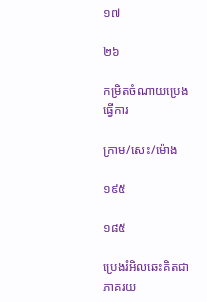១៧

២៦

កម្រិតចំណាយប្រេងធ្វើការ

ក្រាម/សេះ/ម៉ោង

១៩៥

១៨៥

ប្រេងរំអិលឆេះគិតជាភាគរយ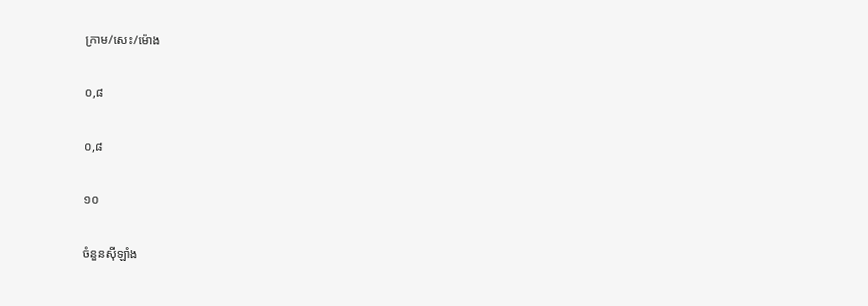ក្រាម/សេះ/ម៉ោង

០,៨

០,៨

១០

ចំនួនស៊ីឡាំង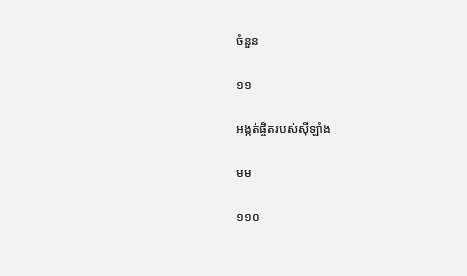ចំនួន

១១

អង្កត់ផ្ចិតរបស់ស៊ីឡាំង

មម

១១០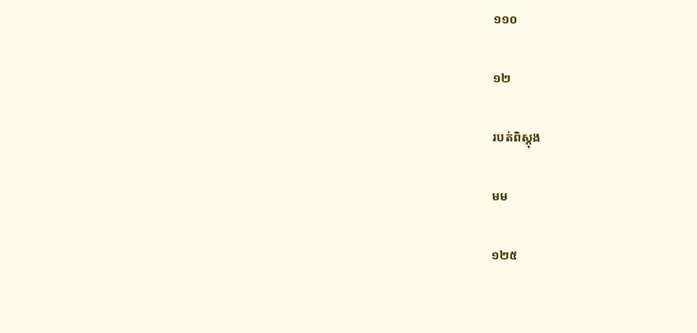១១០

១២

របត់ពិស្តុង

មម

១២៥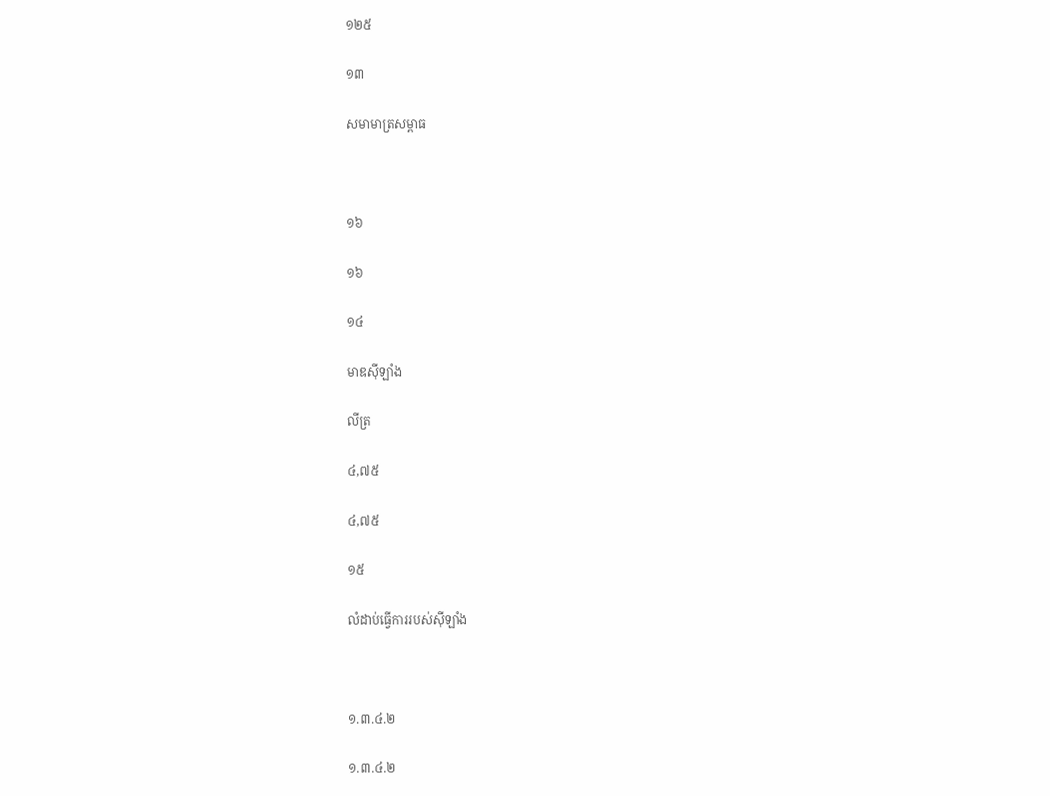១២៥

១៣

សមាមាត្រសម្ពាធ



១៦

១៦

១៤

មាឌស៊ីឡាំង

លីត្រ

៤,៧៥

៤,៧៥

១៥

លំដាប់ធ្វើការរបស់ស៊ីឡាំង



១.៣.៤.២

១.៣.៤.២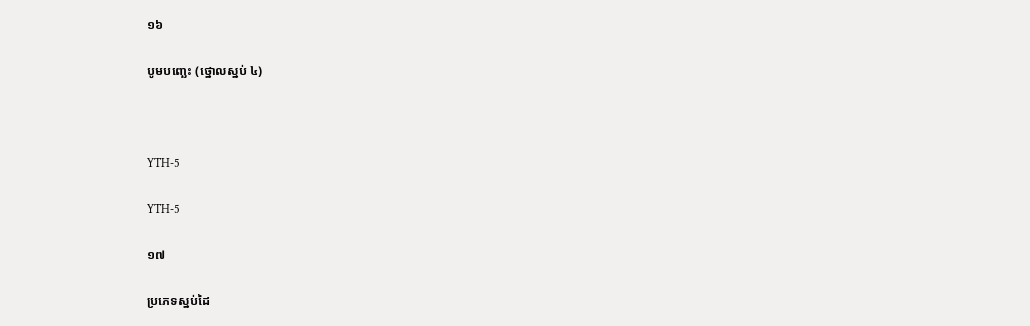១៦

បូមបញ្ឆេះ (ថ្នោលស្នប់ ៤)



YTH-5

YTH-5

១៧

ប្រភេទស្នប់ដៃ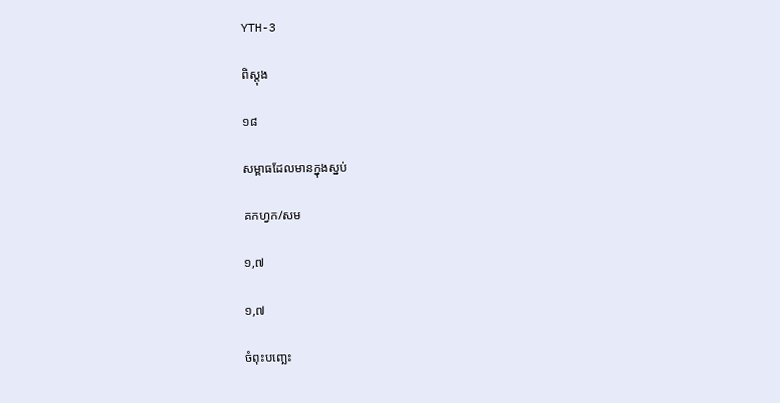YTH-3

ពិស្តុង

១៨

សម្ពាធដែលមានក្នុងស្នប់

គកហ្វក/សម

១,៧

១,៧

ចំពុះបញ្ឆេះ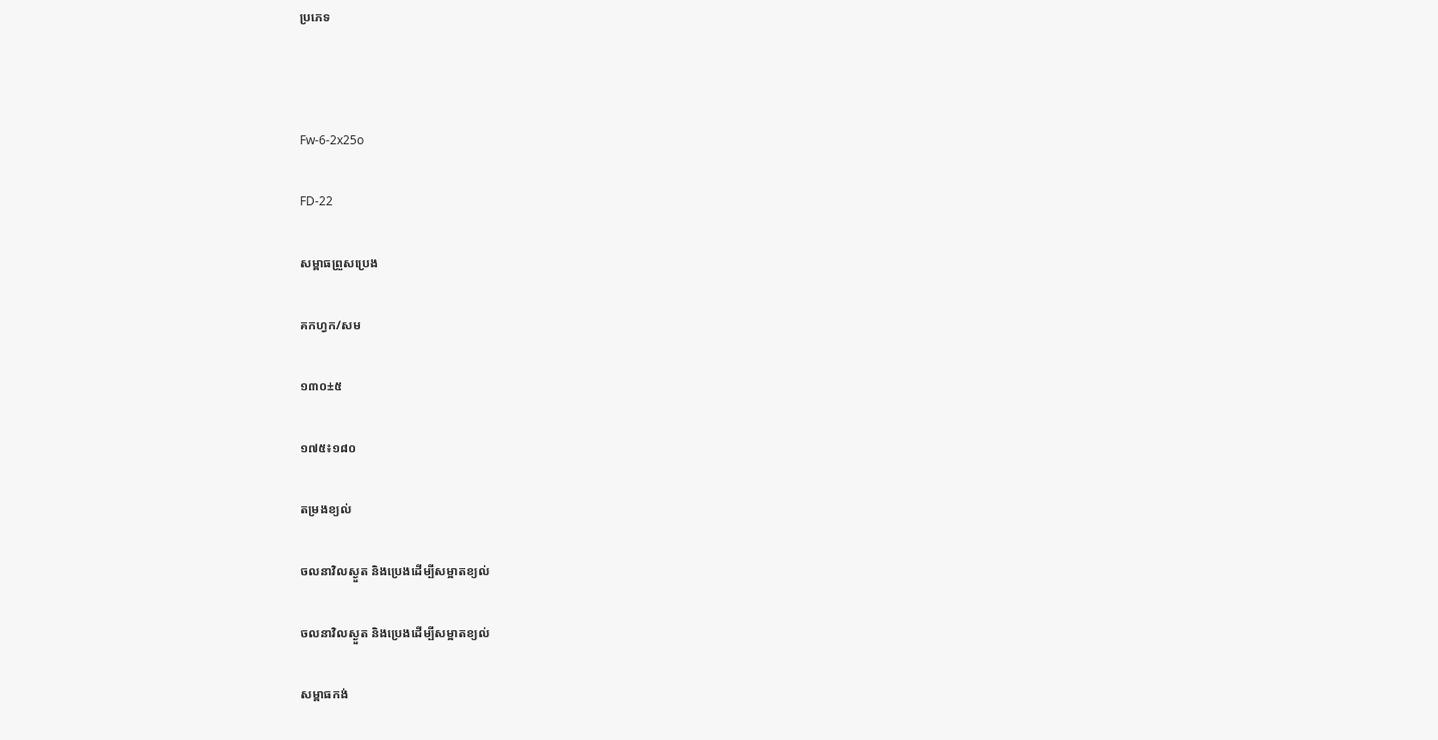ប្រភេទ



Fw-6-2x25o

FD-22

សម្ពាធព្រួសប្រេង

គកហ្វក/សម

១៣០±៥

១៧៥៖១៨០

តម្រងខ្យល់

ចលនាវិលស្ងួត និងប្រេងដើម្បីសម្អាតខ្យល់

ចលនាវិលស្ងួត និងប្រេងដើម្បីសម្អាតខ្យល់

សម្ពាធកង់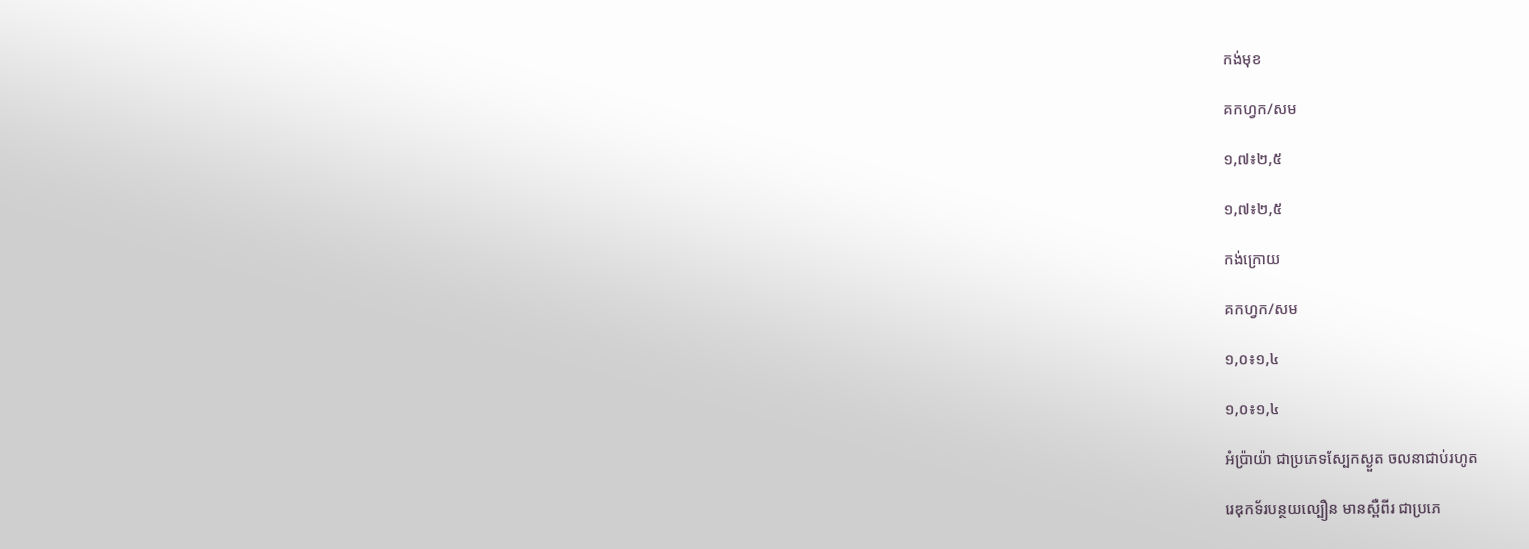កង់មុខ

គកហ្វក/សម

១,៧៖២,៥

១,៧៖២,៥

កង់ក្រោយ

គកហ្វក/សម

១,០៖១,៤

១,០៖១,៤

អំប៉្រាយ៉ា ជាប្រភេទស្បែកស្ងួត ចលនាជាប់រហូត

រេឌុកទ័របន្ថយល្បឿន មានស្ពឺពីរ ជាប្រភេ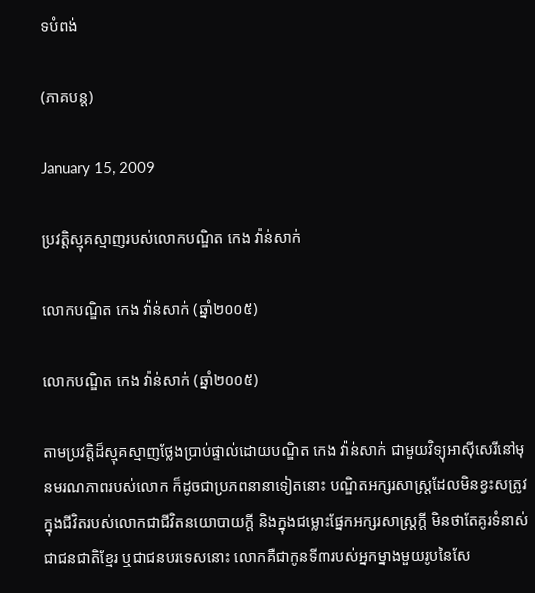ទបំពង់

(ភាគបន្ត)

January 15, 2009

ប្រវត្ដិស្មុគស្មាញរបស់លោកបណ្ឌិត កេង វ៉ាន់សាក់

លោកបណ្ឌិត កេង វ៉ាន់សាក់ (ឆ្នាំ២០០៥)

លោកបណ្ឌិត កេង វ៉ាន់សាក់ (ឆ្នាំ២០០៥)

តាមប្រវត្ដិដ៏ស្មុគស្មាញថ្លែងប្រាប់ផ្ទាល់ដោយបណ្ឌិត កេង វ៉ាន់សាក់ ជាមួយវិទ្យុអាស៊ីសេរីនៅមុនមរណភាពរបស់លោក ក៏ដូចជាប្រភពនានាទៀតនោះ បណ្ឌិតអក្សរសាស្ដ្រដែលមិនខ្វះសត្រូវក្នុងជីវិតរបស់លោកជាជីវិតនយោបាយក្ដី និងក្នុងជម្លោះផ្នែកអក្សរសាស្ដ្រក្ដី មិនថាតែគូរទំនាស់ជាជនជាតិខ្មែរ ឬជាជនបរទេសនោះ លោកគឺជាកូនទី៣របស់អ្នកម្នាងមួយរូបនៃសែ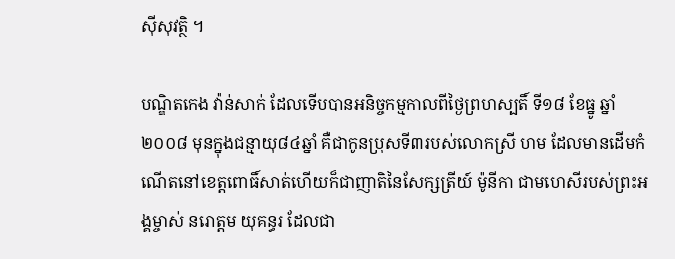ស៊ីសុវត្ថិ ។

បណ្ឌិតកេង វ៉ាន់សាក់ ដែលទើបបានអនិច្ចកម្មកាលពីថ្ងៃព្រហស្បតិ៍ ទី១៨ ខែធ្នូ ឆ្នាំ២០០៨ មុនក្នុងជន្មាយុ៨៤ឆ្នាំ គឺជាកូនប្រុសទី៣របស់លោកស្រី ហម ដែលមានដើមកំណើតនៅខេត្ដពោធិ៍សាត់ហើយក៏ជាញាតិនៃសែក្សត្រីយ៍ ម៉ូនីកា ជាមហេសីរបស់ព្រះអង្គម្ចាស់ នរោត្ដម យុគន្ធរ ដែលជា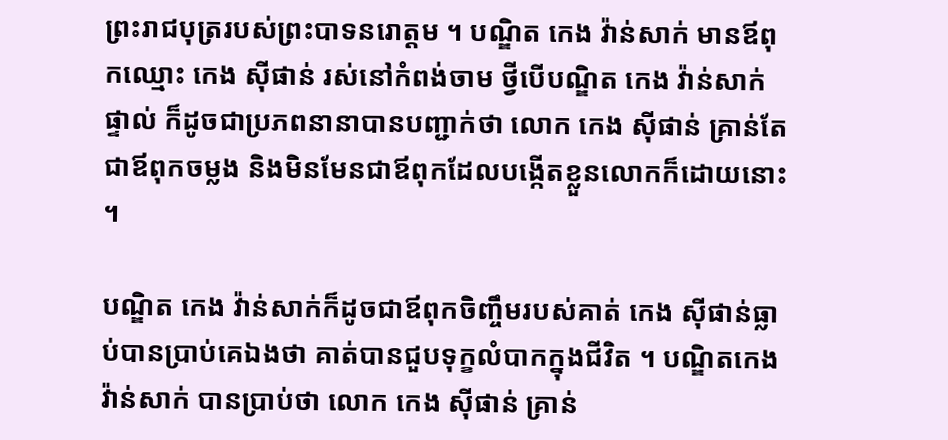ព្រះរាជបុត្ររបស់ព្រះបាទនរោត្ដម ។ បណ្ឌិត កេង វ៉ាន់សាក់ មានឪពុកឈ្មោះ កេង ស៊ីផាន់ រស់នៅកំពង់ចាម ថ្វីបើបណ្ឌិត កេង វ៉ាន់សាក់ ផ្ទាល់ ក៏ដូចជាប្រភពនានាបានបញ្ជាក់ថា លោក កេង ស៊ីផាន់ គ្រាន់តែជាឪពុកចម្លង និងមិនមែនជាឪពុកដែលបង្កើតខ្លួនលោកក៏ដោយនោះ ។

បណ្ឌិត កេង វ៉ាន់សាក់ក៏ដូចជាឪពុកចិញ្ចឹមរបស់គាត់ កេង ស៊ីផាន់ធ្លាប់បានប្រាប់គេឯងថា គាត់បានជួបទុក្ខលំបាកក្នុងជីវិត ។ បណ្ឌិតកេង វ៉ាន់សាក់ បានប្រាប់ថា លោក កេង ស៊ីផាន់ គ្រាន់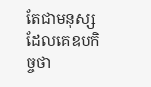តែជាមនុស្សដែលគេឧបកិច្ចថា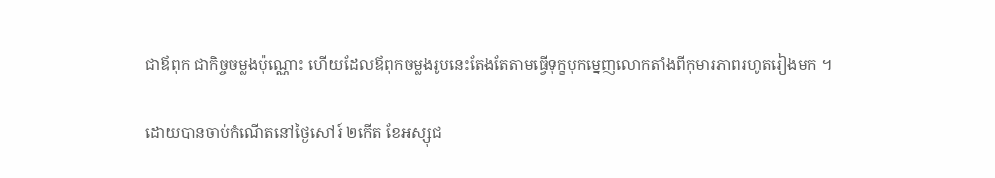ជាឪពុក ជាកិច្ចចម្លងប៉ុណ្ណោះ ហើយដែលឪពុកចម្លងរូបនេះតែងតែតាមធ្វើទុក្ខបុកម្នេញលោកតាំងពីកុមារភាពរហូតរៀងមក ។

ដោយបានចាប់កំណើតនៅថ្ងៃសៅរ៍ ២កើត ខែអស្សុជ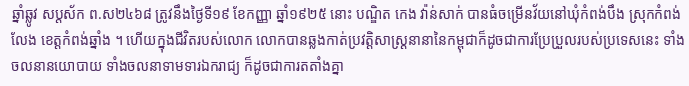ឆ្នាំឆ្លូវ សប្តស័ក ព.ស២៤៦៨ ត្រូវនឹងថ្ងៃទី១៩ ខែកញ្ញា ឆ្នាំ១៩២៥ នោះ បណ្ឌិត កេង វ៉ាន់សាក់ បានធំចម្រើនវ័យនៅឃុំកំពង់បឹង ស្រុកកំពង់លែង ខេត្ដកំពង់ឆ្នាំង ។ ហើយក្នុងជីវិតរបស់លោក លោកបានឆ្លងកាត់ប្រវត្ដិសាស្ដ្រនានានៃកម្ពុជាក៏ដូចជាការប្រែប្រួលរបស់ប្រទេសនេះ ទាំងចលនានយោបាយ ទាំងចលនាទាមទារឯករាជ្យ ក៏ដូចជាការតតាំងគ្នា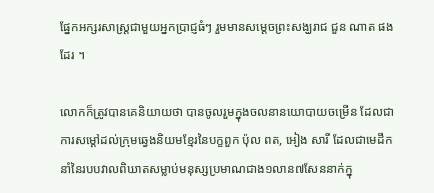ផ្នែកអក្សរសាស្ដ្រជាមួយអ្នកប្រាជ្ញធំៗ រួមមានសម្ដេចព្រះសង្ឃរាជ ជួន ណាត ផងដែរ ។

លោកក៏ត្រូវបានគេនិយាយថា បានចូលរួមក្នុងចលនានយោបាយចម្រើន ដែលជាការសម្ដៅដល់ក្រុមឆ្វេងនិយមខ្មែរនៃបក្ខពួក ប៉ុល ពត, អៀង សារី ដែលជាមេដឹកនាំនៃរបបវាលពិឃាតសម្លាប់មនុស្សប្រមាណជាង១លាន៧សែននាក់ក្នុ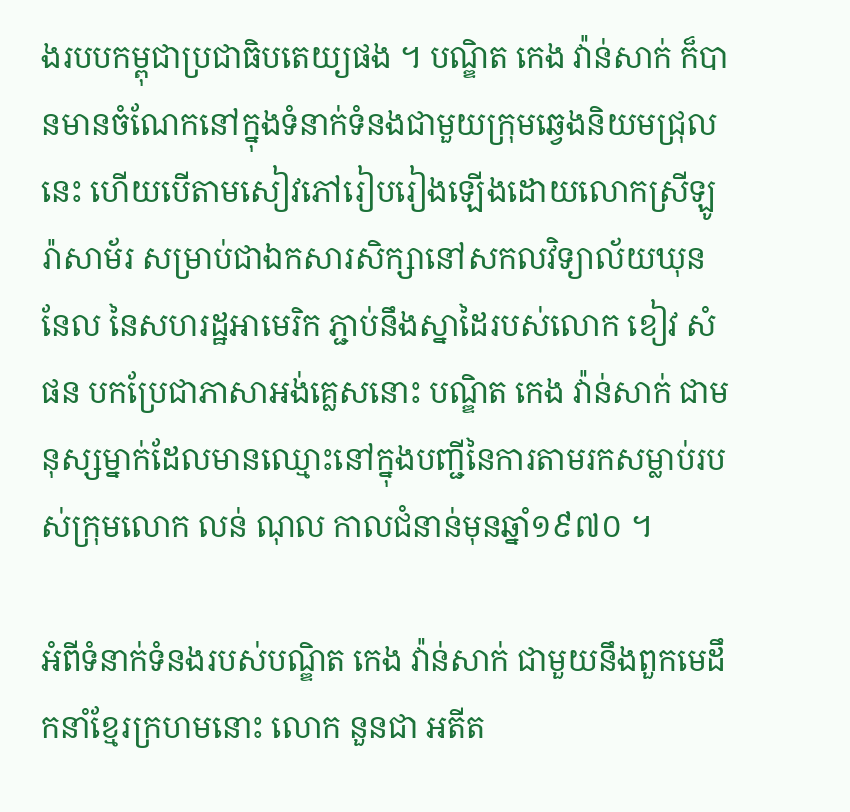ងរបបកម្ពុជាប្រជាធិបតេយ្យផង ។ បណ្ឌិត កេង វ៉ាន់សាក់ ក៏បានមានចំណែកនៅក្នុងទំនាក់ទំនងជាមួយក្រុមឆ្វេងនិយមជ្រុលនេះ ហើយបើតាមសៀវភៅរៀបរៀងឡើងដោយលោកស្រីឡូរ៉ាសាម័រ សម្រាប់ជាឯកសារសិក្សានៅសកលវិទ្យាល័យឃុននែល នៃសហរដ្ឋអាមេរិក ភ្ជាប់នឹងស្នាដៃរបស់លោក ខៀវ សំផន បកប្រែជាភាសាអង់គ្លេសនោះ បណ្ឌិត កេង វ៉ាន់សាក់ ជាមនុស្សម្នាក់ដែលមានឈ្មោះនៅក្នុងបញ្ជីនៃការតាមរកសម្លាប់របស់ក្រុមលោក លន់ ណុល កាលជំនាន់មុនឆ្នាំ១៩៧០ ។

អំពីទំនាក់ទំនងរបស់បណ្ឌិត កេង វ៉ាន់សាក់ ជាមួយនឹងពួកមេដឹកនាំខ្មែរក្រហមនោះ លោក នួនជា អតីត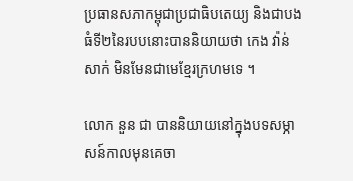ប្រធានសភាកម្ពុជាប្រជាធិបតេយ្យ និងជាបងធំទី២នៃរបបនោះបាននិយាយថា កេង វ៉ាន់សាក់ មិនមែនជាមេខ្មែរក្រហមទេ ។

លោក នួន ជា បាននិយាយនៅក្នុងបទសម្ភាសន៍កាលមុនគេចា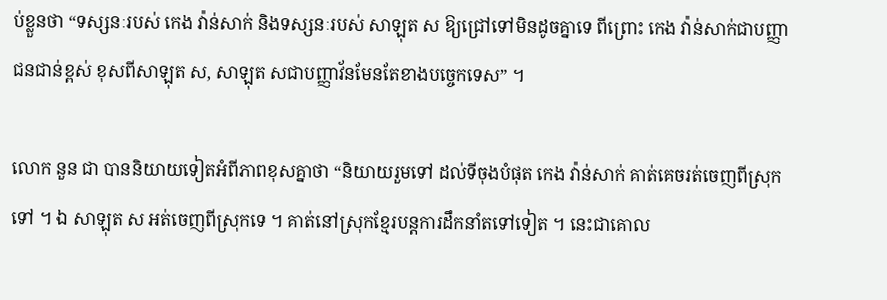ប់ខ្លួនថា “ទស្សនៈរបស់ កេង វ៉ាន់សាក់ និងទស្សនៈរបស់ សាឡុត ស ឱ្យជ្រៅទៅមិនដូចគ្នាទេ ពីព្រោះ កេង វ៉ាន់សាក់ជាបញ្ញា ជនជាន់ខ្ពស់ ខុសពីសាឡុត ស, សាឡុត សជាបញ្ញាវ័នមែនតែខាងបច្ចេកទេស” ។

លោក នួន ជា បាននិយាយទៀតអំពីភាពខុសគ្នាថា “និយាយរួមទៅ ដល់ទីចុងបំផុត កេង វ៉ាន់សាក់ គាត់គេចរត់ចេញពីស្រុកទៅ ។ ឯ សាឡុត ស អត់ចេញពីស្រុកទេ ។ គាត់នៅស្រុកខ្មែរបន្ដការដឹកនាំតទៅទៀត ។ នេះជាគោល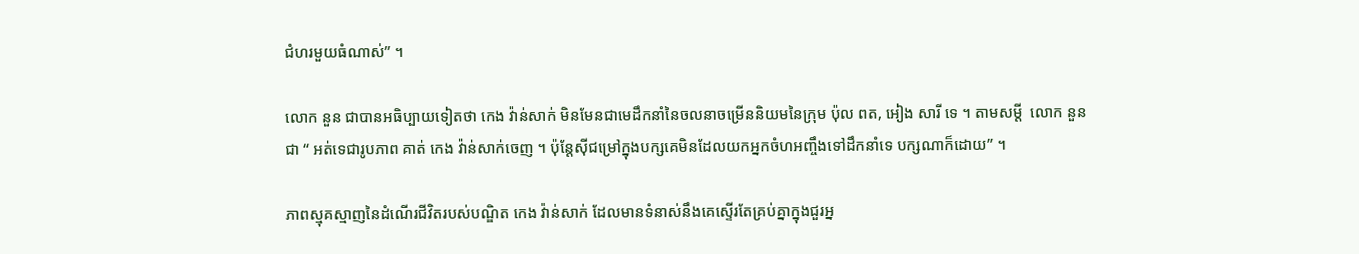ជំហរមួយធំណាស់” ។

លោក នួន ជាបានអធិប្បាយទៀតថា កេង វ៉ាន់សាក់ មិនមែនជាមេដឹកនាំនៃចលនាចម្រើននិយមនៃក្រុម ប៉ុល ពត, អៀង សារី ទេ ។ តាមសម្ដី  លោក នួន ជា “ អត់ទេជារូបភាព គាត់ កេង វ៉ាន់សាក់ចេញ ។ ប៉ុន្ដែស៊ីជម្រៅក្នុងបក្សគេមិនដែលយកអ្នកចំហអញ្ចឹងទៅដឹកនាំទេ បក្សណាក៏ដោយ” ។

ភាពស្មុគស្មាញនៃដំណើរជីវិតរបស់បណ្ឌិត កេង វ៉ាន់សាក់ ដែលមានទំនាស់នឹងគេស្ទើរតែគ្រប់គ្នាក្នុងជួរអ្ន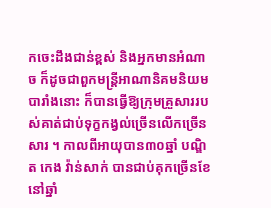កចេះដឹងជាន់ខ្ពស់ និងអ្នកមានអំណាច ក៏ដូចជាពួកមន្ដ្រីអាណានិគមនិយមបារាំងនោះ ក៏បានធ្វើឱ្យក្រុមគ្រួសាររបស់គាត់ជាប់ទុក្ខកង្វល់ច្រើនលើកច្រើនសារ ។ កាលពីអាយុបាន៣០ឆ្នាំ បណ្ឌិត កេង វ៉ាន់សាក់ បានជាប់គុកច្រើនខែនៅឆ្នាំ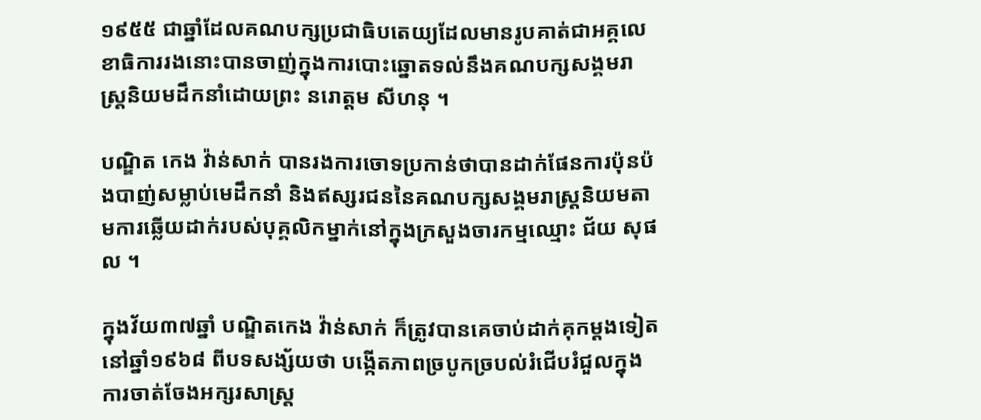១៩៥៥ ជាឆ្នាំដែលគណបក្សប្រជាធិបតេយ្យដែលមានរូបគាត់ជាអគ្គលេខាធិការរងនោះបានចាញ់ក្នុងការបោះឆ្នោតទល់នឹងគណបក្សសង្គមរាស្ត្រនិយមដឹកនាំដោយព្រះ នរោត្ដម សីហនុ ។

បណ្ឌិត កេង វ៉ាន់សាក់ បានរងការចោទប្រកាន់ថាបានដាក់ផែនការប៉ុនប៉ងបាញ់សម្លាប់មេដឹកនាំ និងឥស្សរជននៃគណបក្សសង្គមរាស្ដ្រនិយមតាមការឆ្លើយដាក់របស់បុគ្គលិកម្នាក់នៅក្នុងក្រសួងចារកម្មឈ្មោះ ជ័យ សុផល ។

ក្នុងវ័យ៣៧ឆ្នាំ បណ្ឌិតកេង វ៉ាន់សាក់ ក៏ត្រូវបានគេចាប់ដាក់គុកម្ដងទៀតនៅឆ្នាំ១៩៦៨ ពីបទសង្ស័យថា បង្កើតភាពច្របូកច្របល់រំជើបរំជួលក្នុងការចាត់ចែងអក្សរសាស្ដ្រ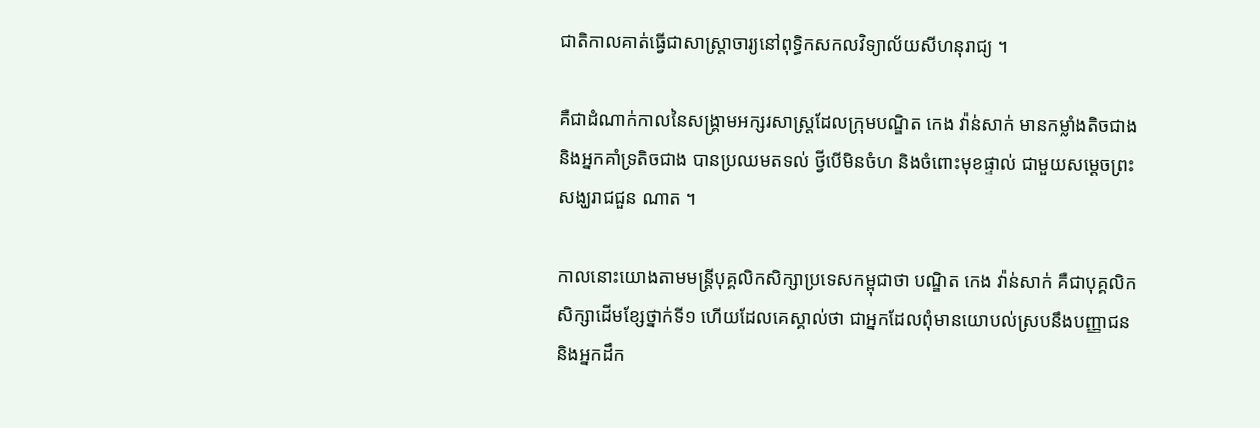ជាតិកាលគាត់ធ្វើជាសាស្ដ្រាចារ្យនៅពុទ្ធិកសកលវិទ្យាល័យសីហនុរាជ្យ ។

គឺជាដំណាក់កាលនៃសង្គ្រាមអក្សរសាស្ដ្រដែលក្រុមបណ្ឌិត កេង វ៉ាន់សាក់ មានកម្លាំងតិចជាង និងអ្នកគាំទ្រតិចជាង បានប្រឈមតទល់ ថ្វីបើមិនចំហ និងចំពោះមុខផ្ទាល់ ជាមួយសម្ដេចព្រះសង្ឃរាជជួន ណាត ។

កាលនោះយោងតាមមន្ដ្រីបុគ្គលិកសិក្សាប្រទេសកម្ពុជាថា បណ្ឌិត កេង វ៉ាន់សាក់ គឺជាបុគ្គលិកសិក្សាដើមខ្សែថ្នាក់ទី១ ហើយដែលគេស្គាល់ថា ជាអ្នកដែលពុំមានយោបល់ស្របនឹងបញ្ញាជន និងអ្នកដឹក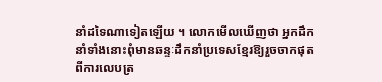នាំដទៃណាទៀតឡើយ ។ លោកមើលឃើញថា អ្នកដឹកនាំទាំងនោះពុំមានឆន្ទៈដឹកនាំប្រទេសខ្មែរឱ្យរួចចាកផុតពីការលេបត្រ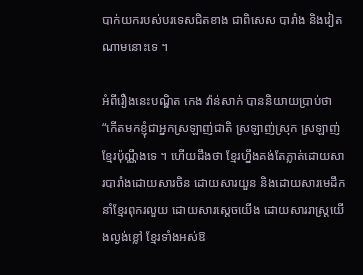បាក់យករបស់បរទេសជិតខាង ជាពិសេស បារាំង និងវៀតណាមនោះទេ ។

អំពីរឿងនេះបណ្ឌិត កេង វ៉ាន់សាក់ បាននិយាយប្រាប់ថា “កើតមកខ្ញុំជាអ្នកស្រឡាញ់ជាតិ ស្រឡាញ់ស្រុក ស្រឡាញ់ខ្មែរប៉ុណ្ណឹងទេ ។ ហើយដឹងថា ខ្មែរហ្នឹងគង់តែភ្លាត់ដោយសារបារាំងដោយសារចិន ដោយសារយួន និងដោយសារមេដឹកនាំខ្មែរពុករលួយ ដោយសារស្ដេចយើង ដោយសាររាស្ដ្រយើងល្ងង់ខ្លៅ ខ្មែរទាំងអស់ឱ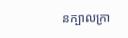នក្បាលក្រា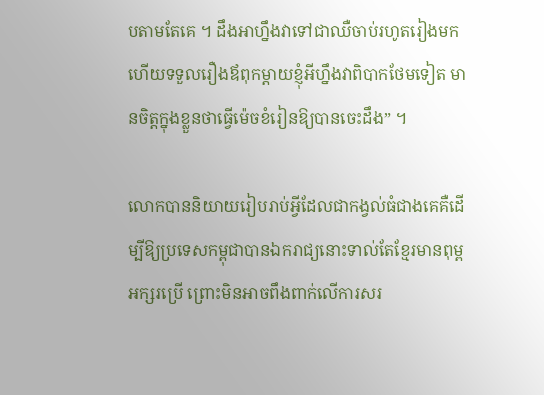បតាមតែគេ ។ ដឹងអាហ្នឹងវាទៅជាឈឺចាប់រហូតរៀងមក ហើយទទួលរឿងឪពុកម្ដាយខ្ញុំអីហ្នឹងវាពិបាកថែមទៀត មានចិត្ដក្នុងខ្លួនថាធ្វើម៉េចខំរៀនឱ្យបានចេះដឹង” ។

លោកបាននិយាយរៀបរាប់អ្វីដែលជាកង្វល់ធំជាងគេគឺដើម្បីឱ្យប្រទេសកម្ពុជាបានឯករាជ្យនោះទាល់តែខ្មែរមានពុម្ពអក្សរប្រើ ព្រោះមិនអាចពឹងពាក់លើការសរ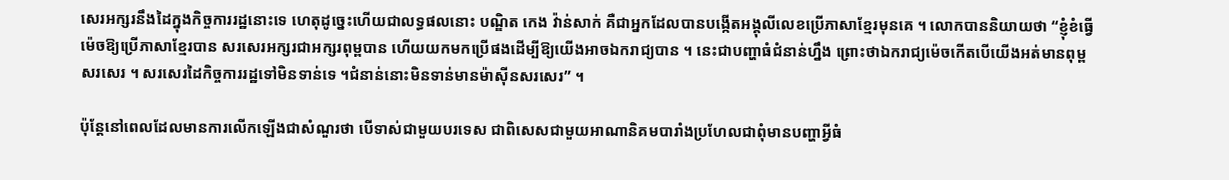សេរអក្សរនឹងដៃក្នុងកិច្ចការរដ្ឋនោះទេ ហេតុដូច្នេះហើយជាលទ្ធផលនោះ បណ្ឌិត កេង វ៉ាន់សាក់ គឺជាអ្នកដែលបានបង្កើតអង្គុលីលេខប្រើភាសាខ្មែរមុនគេ ។ លោកបាននិយាយថា “ខ្ញុំខំធ្វើម៉េចឱ្យប្រើភាសាខ្មែរបាន សរសេរអក្សរជាអក្សរពុម្ពបាន ហើយយកមកប្រើផងដើម្បីឱ្យយើងអាចឯករាជ្យបាន ។ នេះជាបញ្ហាធំជំនាន់ហ្នឹង ព្រោះថាឯករាជ្យម៉េចកើតបើយើងអត់មានពុម្ពសរសេរ ។ សរសេរដៃកិច្ចការរដ្ឋទៅមិនទាន់ទេ ។ជំនាន់នោះមិនទាន់មានម៉ាស៊ីនសរសេរ” ។

ប៉ុន្ដែនៅពេលដែលមានការលើកឡើងជាសំណួរថា បើទាស់ជាមួយបរទេស ជាពិសេសជាមួយអាណានិគមបារាំងប្រហែលជាពុំមានបញ្ហាអ្វីធំ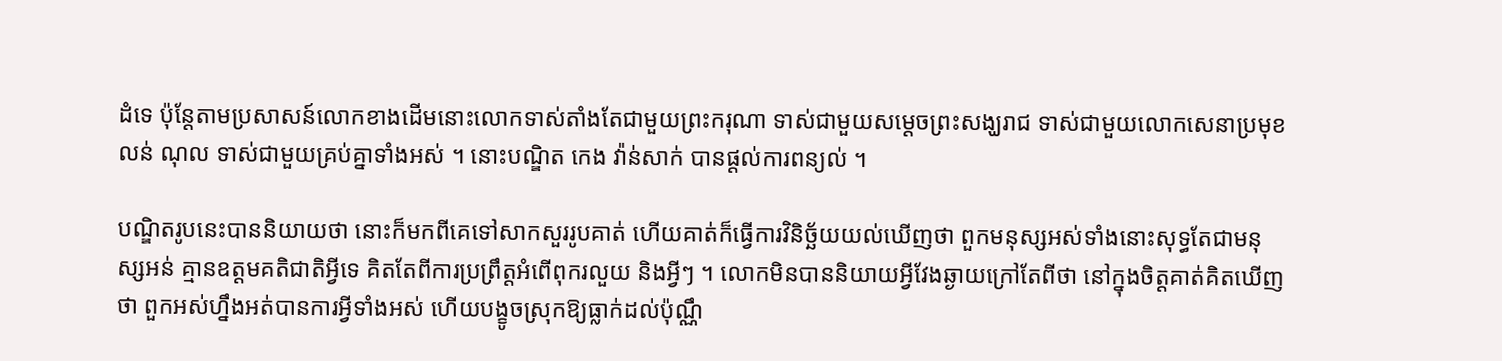ដំទេ ប៉ុន្ដែតាមប្រសាសន៍លោកខាងដើមនោះលោកទាស់តាំងតែជាមួយព្រះករុណា ទាស់ជាមួយសម្ដេចព្រះសង្ឃរាជ ទាស់ជាមួយលោកសេនាប្រមុខ លន់ ណុល ទាស់ជាមួយគ្រប់គ្នាទាំងអស់ ។ នោះបណ្ឌិត កេង វ៉ាន់សាក់ បានផ្ដល់ការពន្យល់ ។

បណ្ឌិតរូបនេះបាននិយាយថា នោះក៏មកពីគេទៅសាកសួររូបគាត់ ហើយគាត់ក៏ធ្វើការវិនិច្ឆ័យយល់ឃើញថា ពួកមនុស្សអស់ទាំងនោះសុទ្ធតែជាមនុស្សអន់ គ្មានឧត្ដមគតិជាតិអ្វីទេ គិតតែពីការប្រព្រឹត្ដអំពើពុករលួយ និងអ្វីៗ ។ លោកមិនបាននិយាយអ្វីវែងឆ្ងាយក្រៅតែពីថា នៅក្នុងចិត្ដគាត់គិតឃើញថា ពួកអស់ហ្នឹងអត់បានការអ្វីទាំងអស់ ហើយបង្ខូចស្រុកឱ្យធ្លាក់ដល់ប៉ុណ្ណឹ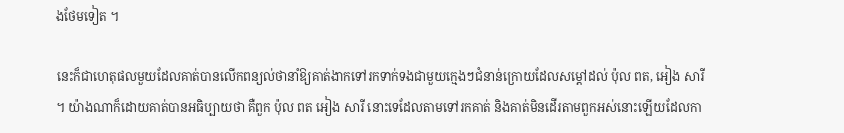ងថែមទៀត ។

នេះក៏ជាហេតុផលមួយដែលគាត់បានលើកពន្យល់ថានាំឱ្យគាត់ងាកទៅរកទាក់ទងជាមួយក្មេងៗជំនាន់ក្រោយដែលសម្ដៅដល់ ប៉ុល ពត, អៀង សារី ។ យ៉ាងណាក៏ដោយគាត់បានអធិប្បាយថា គឺពួក ប៉ុល ពត អៀង សារី នោះទេដែលតាមទៅរកគាត់ និងគាត់មិនដើរតាមពួកអស់នោះឡើយដែលកា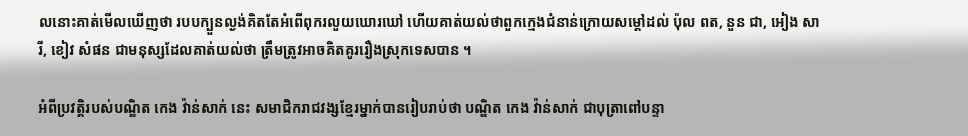លនោះគាត់មើលឃើញថា របបក្បួនល្ងង់គិតតែអំពើពុករលួយឃោរឃៅ ហើយគាត់យល់ថាពួកក្មេងជំនាន់ក្រោយសម្ដៅដល់ ប៉ុល ពត, នួន ជា, អៀង សារី, ខៀវ សំផន ជាមនុស្សដែលគាត់យល់ថា ត្រឹមត្រូវអាចគិតគូររឿងស្រុកទេសបាន ។

អំពីប្រវត្ដិរបស់បណ្ឌិត កេង វ៉ាន់សាក់ នេះ សមាជិករាជវង្សខ្មែរម្នាក់បានរៀបរាប់ថា បណ្ឌិត កេង វ៉ាន់សាក់ ជាបុត្រាពៅបន្ទា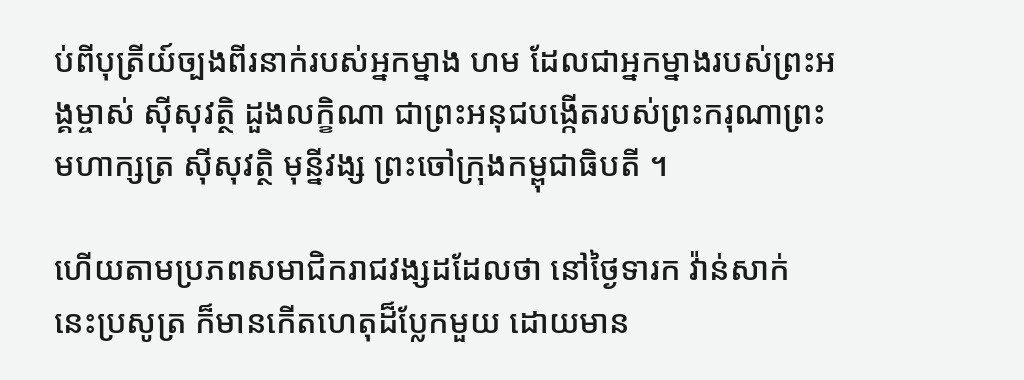ប់ពីបុត្រីយ៍ច្បងពីរនាក់របស់អ្នកម្នាង ហម ដែលជាអ្នកម្នាងរបស់ព្រះអង្គម្ចាស់ ស៊ីសុវត្ថិ ដួងលក្ខិណា ជាព្រះអនុជបង្កើតរបស់ព្រះករុណាព្រះមហាក្សត្រ ស៊ីសុវត្ថិ មុន្នីវង្ស ព្រះចៅក្រុងកម្ពុជាធិបតី ។

ហើយតាមប្រភពសមាជិករាជវង្សដដែលថា នៅថ្ងៃទារក វ៉ាន់សាក់ នេះប្រសូត្រ ក៏មានកើតហេតុដ៏ប្លែកមួយ ដោយមាន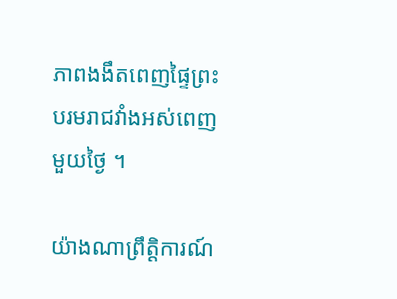ភាពងងឹតពេញផ្ទៃព្រះបរមរាជវាំងអស់ពេញមួយថ្ងៃ ។

យ៉ាងណាព្រឹត្ដិការណ៍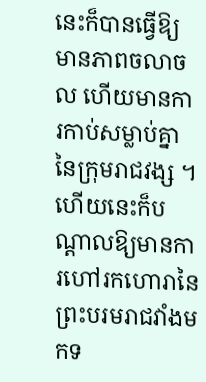នេះក៏បានធ្វើឱ្យមានភាពចលាចល ហើយមានការកាប់សម្លាប់គ្នានៃក្រុមរាជវង្ស ។ ហើយនេះក៏បណ្ដាលឱ្យមានការហៅរកហោរានៃព្រះបរមរាជវាំងមកទ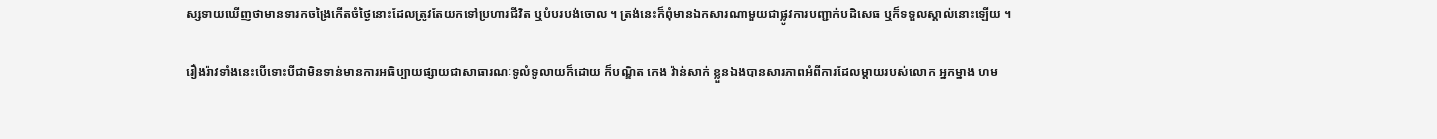ស្សទាយឃើញថាមានទារកចង្រៃកើតចំថ្ងៃនោះដែលត្រូវតែយកទៅប្រហារជីវិត ឬបំបរបង់ចោល ។ ត្រង់នេះក៏ពុំមានឯកសារណាមួយជាផ្លូវការបញ្ជាក់បដិសេធ ឬក៏ទទួលស្គាល់នោះឡើយ ។

រឿងរ៉ាវទាំងនេះបើទោះបីជាមិនទាន់មានការអធិប្បាយផ្សាយជាសាធារណៈទូលំទូលាយក៏ដោយ ក៏បណ្ឌិត កេង វ៉ាន់សាក់ ខ្លួនឯងបានសារភាពអំពីការដែលម្ដាយរបស់លោក អ្នកម្នាង ហម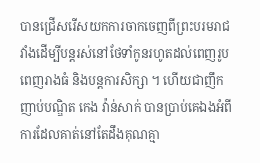បានជ្រើសរើសយកការចាកចេញពីព្រះបរមរាជវាំងដើម្បីបន្ដរស់នៅថែទាំកូនរហូតដល់ពេញរូបពេញរាងធំ និងបន្ដការសិក្សា ។ ហើយជាញឹកញាប់បណ្ឌិត កេង វ៉ាន់សាក់ បានប្រាប់គេឯងអំពីការដែលគាត់នៅតែដឹងគុណគ្មា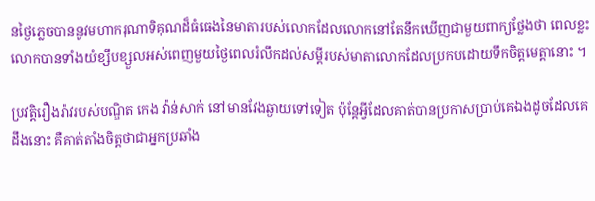នថ្ងៃភ្លេចបាននូវមហាករុណាទិគុណដ៏ធំធេងនៃមាតារបស់លោកដែលលោកនៅតែនឹកឃើញជាមួយពាក្យថ្លែងថា ពេលខ្លះលោកបានទាំងយំខ្សឹបខ្សួលអស់ពេញមួយថ្ងៃពេលរំលឹកដល់សម្ដីរបស់មាតាលោកដែលប្រកបដោយទឹកចិត្ដមេត្ដានោះ ។

ប្រវត្ដិរឿងរ៉ាវរបស់បណ្ឌិត កេង វ៉ាន់សាក់ នៅមានវែងឆ្ងាយទៅទៀត ប៉ុន្ដែអ្វីដែលគាត់បានប្រកាសប្រាប់គេឯងដូចដែលគេដឹងនោះ គឺគាត់តាំងចិត្ដថាជាអ្នកប្រឆាំង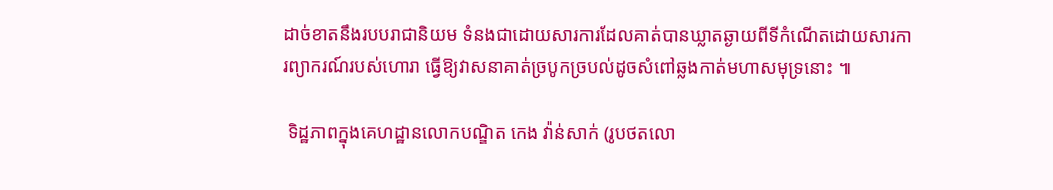ដាច់ខាតនឹងរបបរាជានិយម ទំនងជាដោយសារការដែលគាត់បានឃ្លាតឆ្ងាយពីទីកំណើតដោយសារការព្យាករណ៍របស់ហោរា ធ្វើឱ្យវាសនាគាត់ច្របូកច្របល់ដូចសំពៅឆ្លងកាត់មហាសមុទ្រនោះ ៕

 ទិដ្ឋភាពក្នុងគេហដ្ឋានលោកបណ្ឌិត កេង វ៉ាន់សាក់ (រូបថតលោ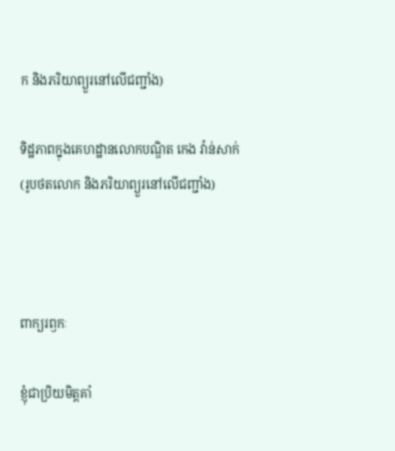ក និងភរិយាព្យួរនៅលើជញ្ជាំង)

ទិដ្ឋភាពក្នុងគេហដ្ឋានលោកបណ្ឌិត កេង វ៉ាន់សាក់
(រូបថតលោក និងភរិយាព្យួរនៅលើជញ្ជាំង)



ពាក្យរឭកៈ

ខ្ញុំជាប្រិយមិត្តគាំ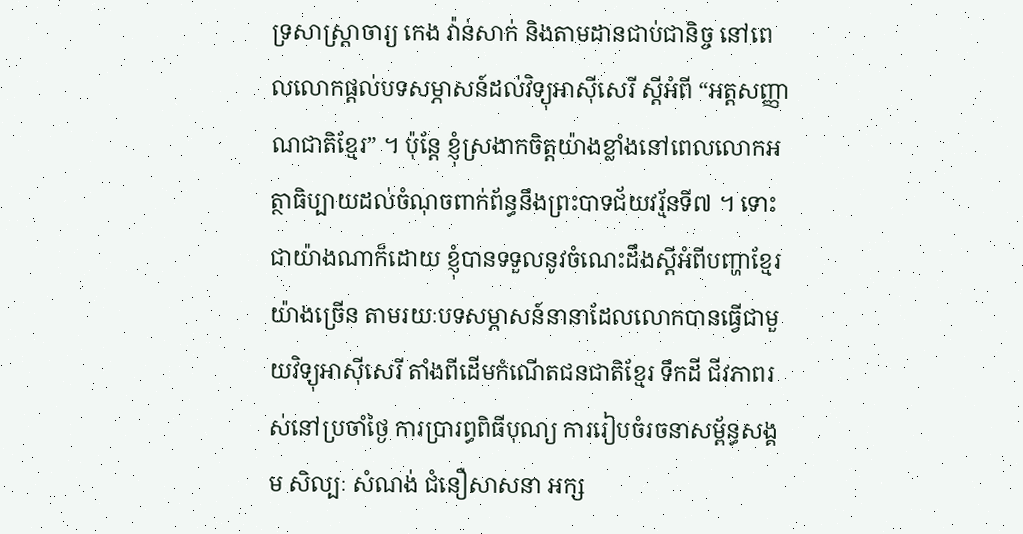ទ្រសាស្ត្រាចារ្យ កេង វ៉ាន់សាក់ និងតាមដានជាប់ជានិច្ច នៅពេលលោកផ្ដល់បទសម្ភាសន៍ដល់វិទ្យុអាស៊ីសេរី ស្ដីអំពី “អត្តសញ្ញាណជាតិខ្មែរ” ។ ប៉ុន្តែ ខ្ញុំស្រងាកចិត្តយ៉ាងខ្លាំងនៅពេលលោកអត្ថាធិប្បាយដល់ចំណុចពាក់ព័ន្ធនឹងព្រះបាទជ័យវរ្ម័នទី៧ ។ ទោះជាយ៉ាងណាក៏ដោយ ខ្ញុំបានទទួលនូវចំណេះដឹងស្ដីអំពីបញ្ហាខ្មែរយ៉ាងច្រើន តាមរយៈបទសម្ភាសន៍នានាដែលលោកបានធ្វើជាមួយវិទ្យុអាស៊ីសេរី តាំងពីដើមកំណើតជនជាតិខ្មែរ ទឹកដី ជីវភាពរស់នៅប្រចាំថ្ងៃ ការប្រារព្ធពិធីបុណ្យ ការរៀបចំរចនាសម្ព័ន្ធសង្គម សិល្បៈ សំណង់ ជំនឿសាសនា អក្ស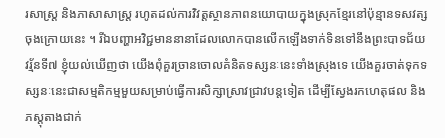រសាស្ត្រ និងភាសាសាស្ត្រ រហូតដល់ការវិវត្តស្ថានភាពនយោបាយក្នុងស្រុកខ្មែរនៅប៉ុន្មានទសវត្សចុងក្រោយនេះ ។ រីឯបញ្ហាអវិជ្ជមាននានាដែលលោកបានលើកឡើងទាក់ទិនទៅនឹងព្រះបាទជ័យវរ្ម័នទី៧ ខ្ញុំយល់ឃើញថា យើងពុំគួរច្រានចោលគំនិតទស្សនៈនេះទាំងស្រុងទេ យើងគួរចាត់ទុកទស្សនៈនេះជាសម្មតិកម្មមួយសម្រាប់ធ្វើការសិក្សាស្រាវជ្រាវបន្តទៀត ដើម្បីស្វែងរកហេតុផល និងភស្តុតាងជាក់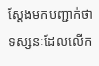ស្ដែងមកបញ្ជាក់ថា ទស្សនៈដែលលើក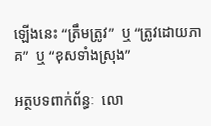ឡើងនេះ “ត្រឹមត្រូវ”  ឬ “ត្រូវដោយភាគ”  ឬ “ខុសទាំងស្រុង”

អត្ថបទពាក់ព័ន្ធៈ  លោ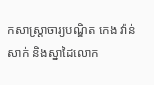កសាស្ត្រាចារ្យបណ្ឌិត កេង វ៉ាន់សាក់ និងស្នាដៃលោក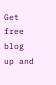Get free blog up and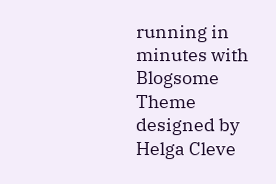running in minutes with Blogsome
Theme designed by Helga Cleve